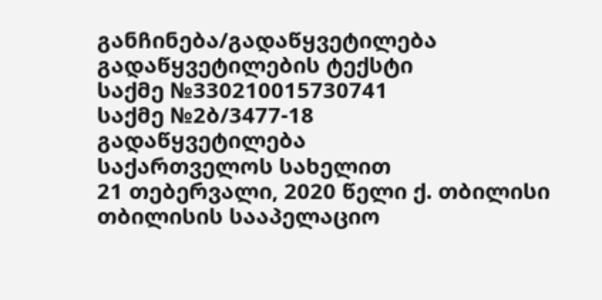განჩინება/გადაწყვეტილება
გადაწყვეტილების ტექსტი
საქმე №330210015730741
საქმე №2ბ/3477-18
გადაწყვეტილება
საქართველოს სახელით
21 თებერვალი, 2020 წელი ქ. თბილისი
თბილისის სააპელაციო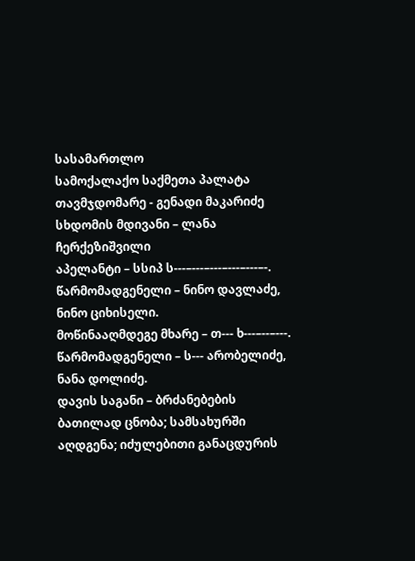სასამართლო
სამოქალაქო საქმეთა პალატა
თავმჯდომარე - გენადი მაკარიძე
სხდომის მდივანი – ლანა ჩერქეზიშვილი
აპელანტი – სსიპ ს---–---–---–---–---–-.
წარმომადგენელი – ნინო დავლაძე, ნინო ციხისელი.
მოწინააღმდეგე მხარე – თ--- ხ---–--–---.
წარმომადგენელი – ს--- არობელიძე, ნანა დოლიძე.
დავის საგანი – ბრძანებების ბათილად ცნობა; სამსახურში აღდგენა; იძულებითი განაცდურის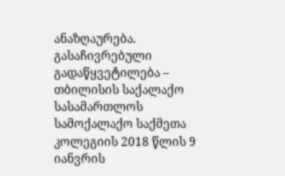ანაზღაურება.
გასაჩივრებული გადაწყვეტილება – თბილისის საქალაქო სასამართლოს სამოქალაქო საქმეთა კოლეგიის 2018 წლის 9 იანვრის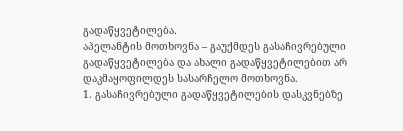გადაწყვეტილება.
აპელანტის მოთხოვნა – გაუქმდეს გასაჩივრებული გადაწყვეტილება და ახალი გადაწყვეტილებით არ დაკმაყოფილდეს სასარჩელო მოთხოვნა.
1. გასაჩივრებული გადაწყვეტილების დასკვნებზე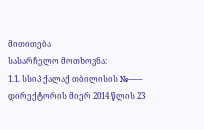მითითება
სასარჩელო მოთხოვნა:
1.1. სსიპ ქალაქ თბილისის №---–-- დირექტორის მიერ 2014 წლის 23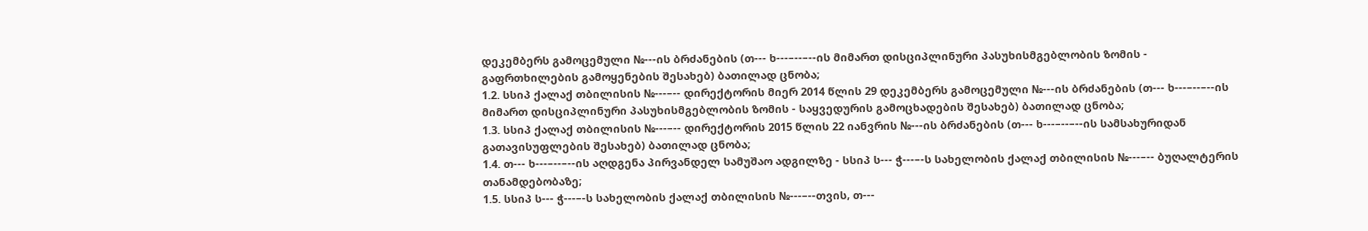დეკემბერს გამოცემული №---ის ბრძანების (თ--- ხ---–--–--ის მიმართ დისციპლინური პასუხისმგებლობის ზომის - გაფრთხილების გამოყენების შესახებ) ბათილად ცნობა;
1.2. სსიპ ქალაქ თბილისის №---–-- დირექტორის მიერ 2014 წლის 29 დეკემბერს გამოცემული №---ის ბრძანების (თ--- ხ---–--–--ის მიმართ დისციპლინური პასუხისმგებლობის ზომის - საყვედურის გამოცხადების შესახებ) ბათილად ცნობა;
1.3. სსიპ ქალაქ თბილისის №---–-- დირექტორის 2015 წლის 22 იანვრის №---ის ბრძანების (თ--- ხ---–--–--ის სამსახურიდან გათავისუფლების შესახებ) ბათილად ცნობა;
1.4. თ--- ხ---–--–--ის აღდგენა პირვანდელ სამუშაო ადგილზე - სსიპ ს--- ჭ---–-ს სახელობის ქალაქ თბილისის №---–-- ბუღალტერის თანამდებობაზე;
1.5. სსიპ ს--- ჭ---–-ს სახელობის ქალაქ თბილისის №---–--თვის, თ---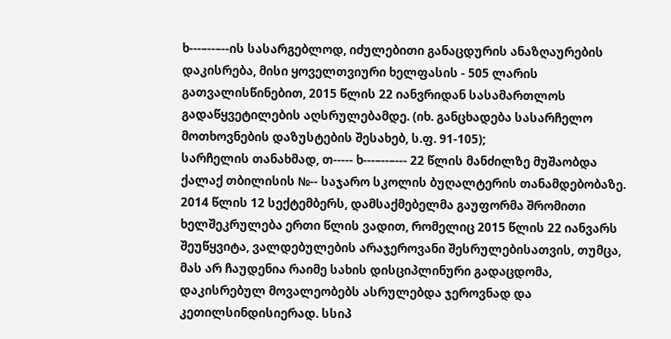ხ---–--–--ის სასარგებლოდ, იძულებითი განაცდურის ანაზღაურების დაკისრება, მისი ყოველთვიური ხელფასის - 505 ლარის გათვალისწინებით, 2015 წლის 22 იანვრიდან სასამართლოს გადაწყვეტილების აღსრულებამდე. (იხ. განცხადება სასარჩელო მოთხოვნების დაზუსტების შესახებ, ს.ფ. 91-105);
სარჩელის თანახმად, თ----- ხ---–--–--- 22 წლის მანძილზე მუშაობდა ქალაქ თბილისის №-- საჯარო სკოლის ბუღალტერის თანამდებობაზე. 2014 წლის 12 სექტემბერს, დამსაქმებელმა გაუფორმა შრომითი ხელშეკრულება ერთი წლის ვადით, რომელიც 2015 წლის 22 იანვარს შეუწყვიტა, ვალდებულების არაჯეროვანი შესრულებისათვის, თუმცა, მას არ ჩაუდენია რაიმე სახის დისციპლინური გადაცდომა, დაკისრებულ მოვალეობებს ასრულებდა ჯეროვნად და კეთილსინდისიერად. სსიპ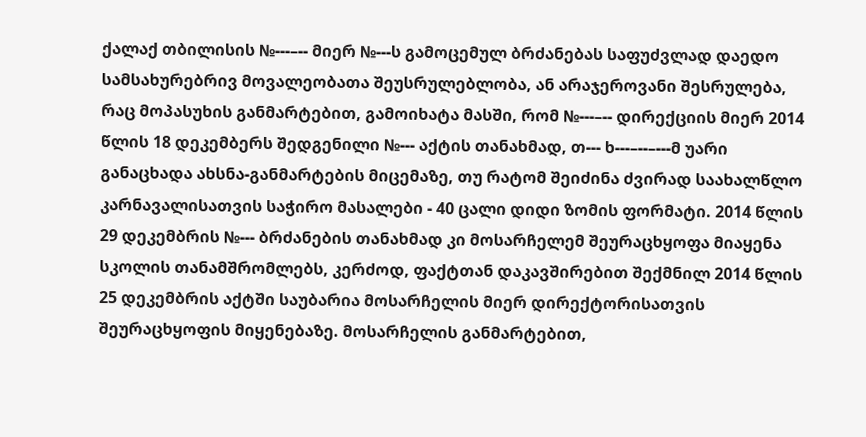ქალაქ თბილისის №---–-- მიერ №---ს გამოცემულ ბრძანებას საფუძვლად დაედო სამსახურებრივ მოვალეობათა შეუსრულებლობა, ან არაჯეროვანი შესრულება, რაც მოპასუხის განმარტებით, გამოიხატა მასში, რომ №---–-- დირექციის მიერ 2014 წლის 18 დეკემბერს შედგენილი №--- აქტის თანახმად, თ--- ხ---–--–---მ უარი განაცხადა ახსნა-განმარტების მიცემაზე, თუ რატომ შეიძინა ძვირად საახალწლო კარნავალისათვის საჭირო მასალები - 40 ცალი დიდი ზომის ფორმატი. 2014 წლის 29 დეკემბრის №--- ბრძანების თანახმად კი მოსარჩელემ შეურაცხყოფა მიაყენა სკოლის თანამშრომლებს, კერძოდ, ფაქტთან დაკავშირებით შექმნილ 2014 წლის 25 დეკემბრის აქტში საუბარია მოსარჩელის მიერ დირექტორისათვის შეურაცხყოფის მიყენებაზე. მოსარჩელის განმარტებით,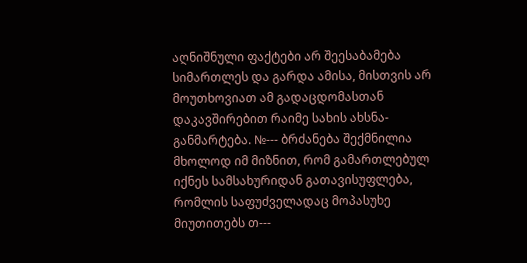აღნიშნული ფაქტები არ შეესაბამება სიმართლეს და გარდა ამისა, მისთვის არ მოუთხოვიათ ამ გადაცდომასთან დაკავშირებით რაიმე სახის ახსნა-განმარტება. №--- ბრძანება შექმნილია მხოლოდ იმ მიზნით, რომ გამართლებულ იქნეს სამსახურიდან გათავისუფლება, რომლის საფუძველადაც მოპასუხე მიუთითებს თ---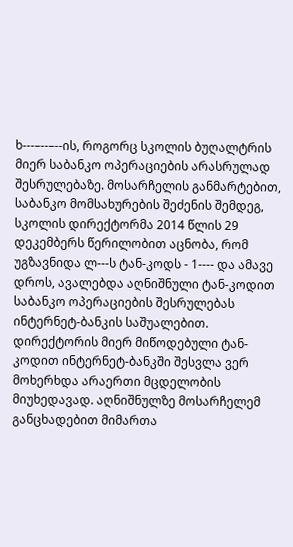ხ---–--–--ის, როგორც სკოლის ბუღალტრის მიერ საბანკო ოპერაციების არასრულად შესრულებაზე. მოსარჩელის განმარტებით, საბანკო მომსახურების შეძენის შემდეგ, სკოლის დირექტორმა 2014 წლის 29 დეკემბერს წერილობით აცნობა, რომ უგზავნიდა ლ---ს ტან-კოდს - 1---- და ამავე დროს, ავალებდა აღნიშნული ტან-კოდით საბანკო ოპერაციების შესრულებას ინტერნეტ-ბანკის საშუალებით. დირექტორის მიერ მიწოდებული ტან-კოდით ინტერნეტ-ბანკში შესვლა ვერ მოხერხდა არაერთი მცდელობის მიუხედავად. აღნიშნულზე მოსარჩელემ განცხადებით მიმართა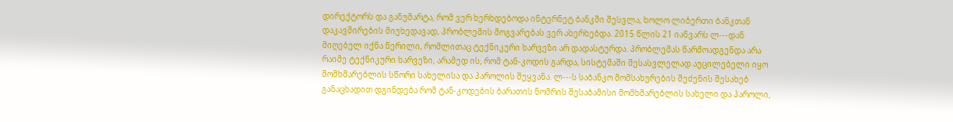დირექტორს და განუმარტა, რომ ვერ ხერხდებოდა ინტერნეტ ბანკში შესვლა, ხოლო ლიბერთი ბანკთან დაკავშირების მიუხედავად, პრობლემის მოგვარებას ვერ ახერხებდა. 2015 წლის 21 იანვარს ლ---დან მიღებულ იქნა წერილი, რომლითაც ტექნიკური ხარვეზი არ დადასტურდა. პრობლემას წარმოადგენდა არა რაიმე ტექნიკური ხარვეზი, არამედ ის, რომ ტან-კოდის გარდა, სისტემაში შესასვლელად აუცილებელი იყო მომხმარებლის სწორი სახელისა და პაროლის შეყვანა. ლ---ს საბანკო მომსახურების შეძენის შესახებ განაცხადით დგინდება რომ ტან-კოდების ბარათის ნომრის შესაბამისი მომხმარებლის სახელი და პაროლი,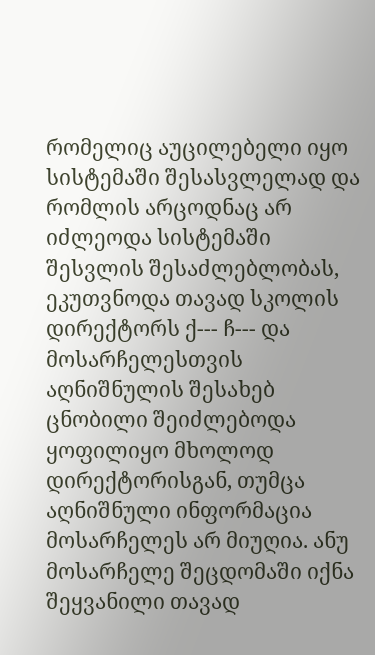რომელიც აუცილებელი იყო სისტემაში შესასვლელად და რომლის არცოდნაც არ იძლეოდა სისტემაში შესვლის შესაძლებლობას, ეკუთვნოდა თავად სკოლის დირექტორს ქ--- ჩ--- და მოსარჩელესთვის აღნიშნულის შესახებ ცნობილი შეიძლებოდა ყოფილიყო მხოლოდ დირექტორისგან, თუმცა აღნიშნული ინფორმაცია მოსარჩელეს არ მიუღია. ანუ მოსარჩელე შეცდომაში იქნა შეყვანილი თავად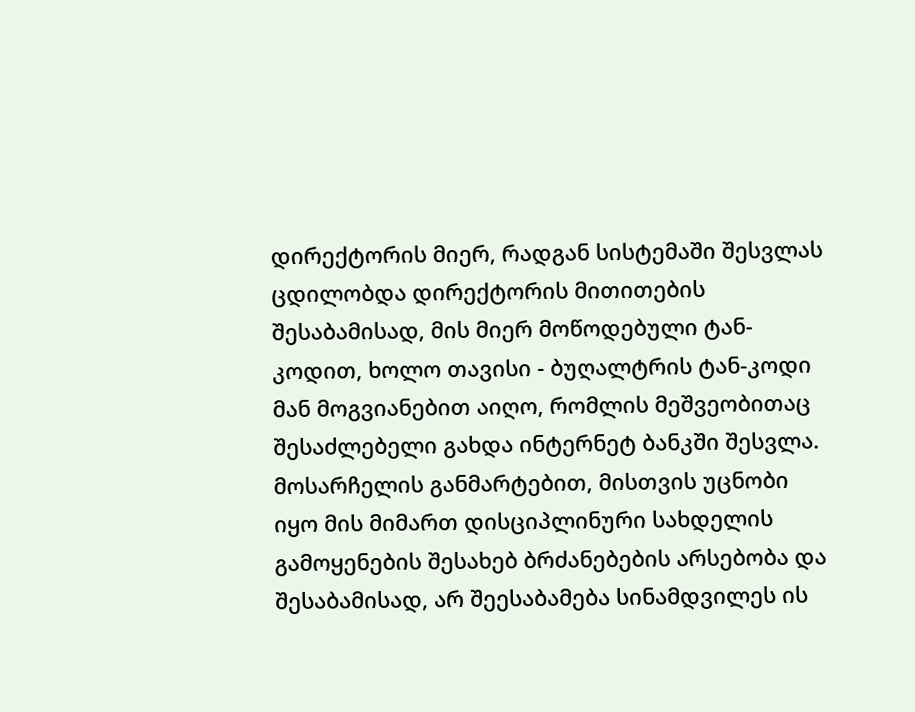დირექტორის მიერ, რადგან სისტემაში შესვლას ცდილობდა დირექტორის მითითების შესაბამისად, მის მიერ მოწოდებული ტან-კოდით, ხოლო თავისი - ბუღალტრის ტან-კოდი მან მოგვიანებით აიღო, რომლის მეშვეობითაც შესაძლებელი გახდა ინტერნეტ ბანკში შესვლა. მოსარჩელის განმარტებით, მისთვის უცნობი იყო მის მიმართ დისციპლინური სახდელის გამოყენების შესახებ ბრძანებების არსებობა და შესაბამისად, არ შეესაბამება სინამდვილეს ის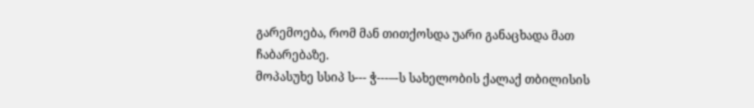გარემოება, რომ მან თითქოსდა უარი განაცხადა მათ ჩაბარებაზე.
მოპასუხე სსიპ ს--- ჭ---–-ს სახელობის ქალაქ თბილისის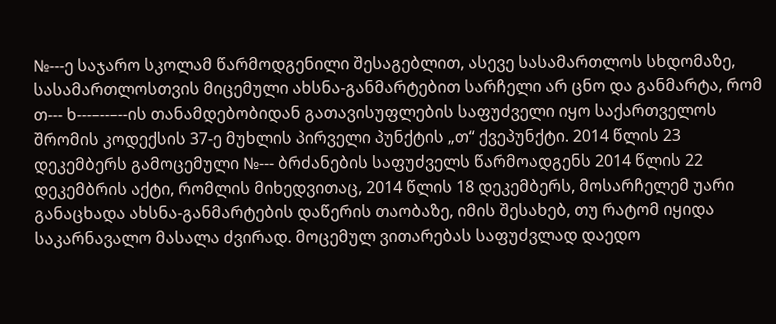№---ე საჯარო სკოლამ წარმოდგენილი შესაგებლით, ასევე სასამართლოს სხდომაზე, სასამართლოსთვის მიცემული ახსნა-განმარტებით სარჩელი არ ცნო და განმარტა, რომ თ--- ხ---–--–--ის თანამდებობიდან გათავისუფლების საფუძველი იყო საქართველოს შრომის კოდექსის 37-ე მუხლის პირველი პუნქტის „თ“ ქვეპუნქტი. 2014 წლის 23 დეკემბერს გამოცემული №--- ბრძანების საფუძველს წარმოადგენს 2014 წლის 22 დეკემბრის აქტი, რომლის მიხედვითაც, 2014 წლის 18 დეკემბერს, მოსარჩელემ უარი განაცხადა ახსნა-განმარტების დაწერის თაობაზე, იმის შესახებ, თუ რატომ იყიდა საკარნავალო მასალა ძვირად. მოცემულ ვითარებას საფუძვლად დაედო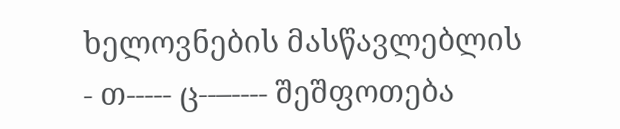ხელოვნების მასწავლებლის - თ----- ც--–---- შეშფოთება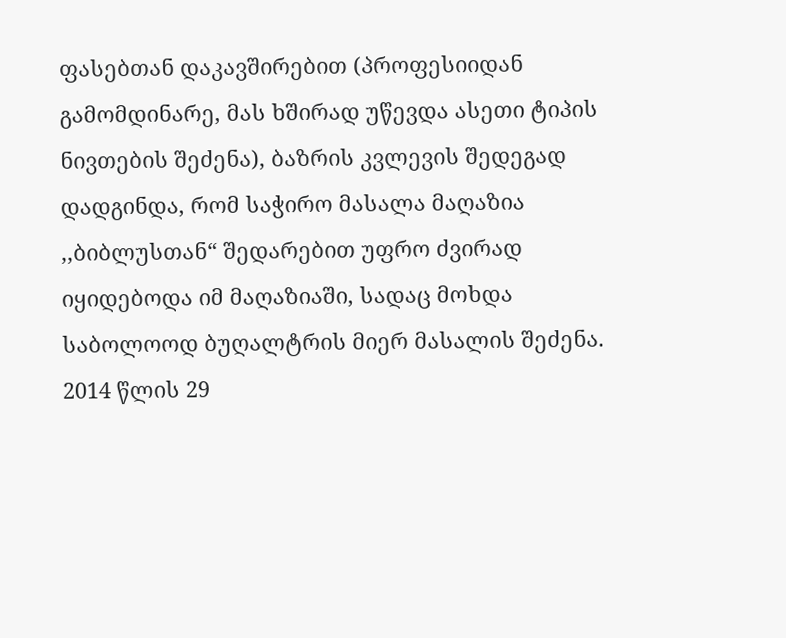ფასებთან დაკავშირებით (პროფესიიდან გამომდინარე, მას ხშირად უწევდა ასეთი ტიპის ნივთების შეძენა), ბაზრის კვლევის შედეგად დადგინდა, რომ საჭირო მასალა მაღაზია ,,ბიბლუსთან“ შედარებით უფრო ძვირად იყიდებოდა იმ მაღაზიაში, სადაც მოხდა საბოლოოდ ბუღალტრის მიერ მასალის შეძენა. 2014 წლის 29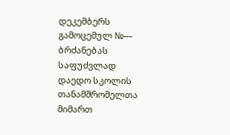დეკემბერს გამოცემულ №--- ბრძანებას საფუძვლად დაედო სკოლის თანამშრომელთა მიმართ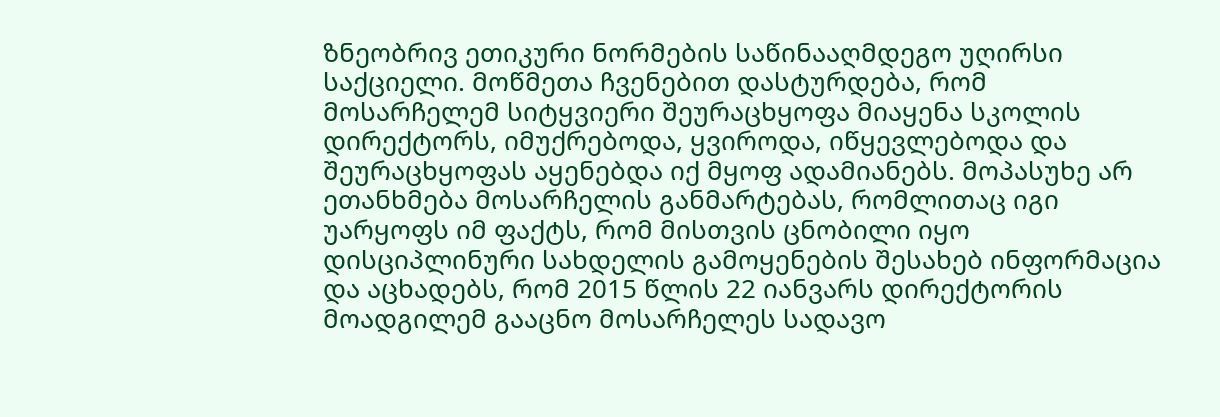ზნეობრივ ეთიკური ნორმების საწინააღმდეგო უღირსი საქციელი. მოწმეთა ჩვენებით დასტურდება, რომ მოსარჩელემ სიტყვიერი შეურაცხყოფა მიაყენა სკოლის დირექტორს, იმუქრებოდა, ყვიროდა, იწყევლებოდა და შეურაცხყოფას აყენებდა იქ მყოფ ადამიანებს. მოპასუხე არ ეთანხმება მოსარჩელის განმარტებას, რომლითაც იგი უარყოფს იმ ფაქტს, რომ მისთვის ცნობილი იყო დისციპლინური სახდელის გამოყენების შესახებ ინფორმაცია და აცხადებს, რომ 2015 წლის 22 იანვარს დირექტორის მოადგილემ გააცნო მოსარჩელეს სადავო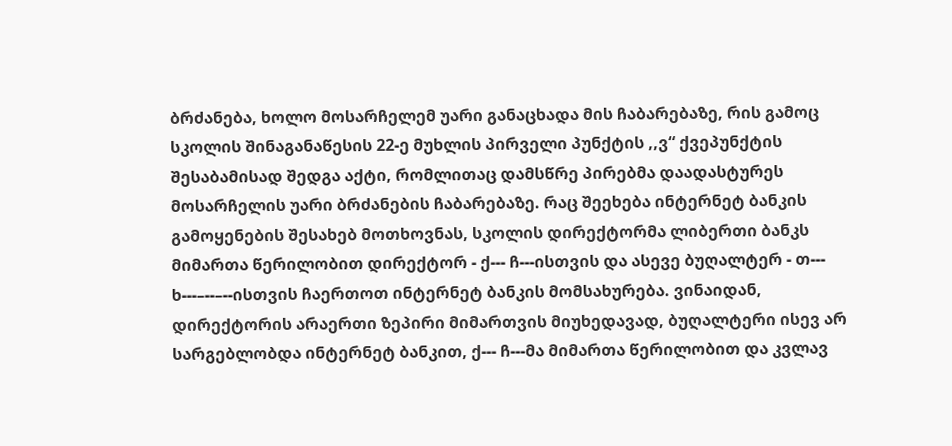ბრძანება, ხოლო მოსარჩელემ უარი განაცხადა მის ჩაბარებაზე, რის გამოც სკოლის შინაგანაწესის 22-ე მუხლის პირველი პუნქტის ,,ვ“ ქვეპუნქტის შესაბამისად შედგა აქტი, რომლითაც დამსწრე პირებმა დაადასტურეს მოსარჩელის უარი ბრძანების ჩაბარებაზე. რაც შეეხება ინტერნეტ ბანკის გამოყენების შესახებ მოთხოვნას, სკოლის დირექტორმა ლიბერთი ბანკს მიმართა წერილობით დირექტორ - ქ--- ჩ---ისთვის და ასევე ბუღალტერ - თ--- ხ---–--–--ისთვის ჩაერთოთ ინტერნეტ ბანკის მომსახურება. ვინაიდან, დირექტორის არაერთი ზეპირი მიმართვის მიუხედავად, ბუღალტერი ისევ არ სარგებლობდა ინტერნეტ ბანკით, ქ--- ჩ---მა მიმართა წერილობით და კვლავ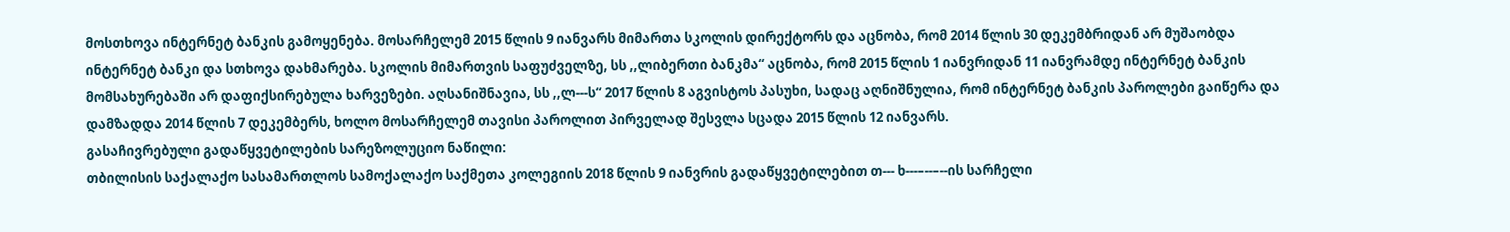მოსთხოვა ინტერნეტ ბანკის გამოყენება. მოსარჩელემ 2015 წლის 9 იანვარს მიმართა სკოლის დირექტორს და აცნობა, რომ 2014 წლის 30 დეკემბრიდან არ მუშაობდა ინტერნეტ ბანკი და სთხოვა დახმარება. სკოლის მიმართვის საფუძველზე, სს ,,ლიბერთი ბანკმა“ აცნობა, რომ 2015 წლის 1 იანვრიდან 11 იანვრამდე ინტერნეტ ბანკის მომსახურებაში არ დაფიქსირებულა ხარვეზები. აღსანიშნავია, სს ,,ლ---ს“ 2017 წლის 8 აგვისტოს პასუხი, სადაც აღნიშნულია, რომ ინტერნეტ ბანკის პაროლები გაიწერა და დამზადდა 2014 წლის 7 დეკემბერს, ხოლო მოსარჩელემ თავისი პაროლით პირველად შესვლა სცადა 2015 წლის 12 იანვარს.
გასაჩივრებული გადაწყვეტილების სარეზოლუციო ნაწილი:
თბილისის საქალაქო სასამართლოს სამოქალაქო საქმეთა კოლეგიის 2018 წლის 9 იანვრის გადაწყვეტილებით თ--- ხ---–--–--ის სარჩელი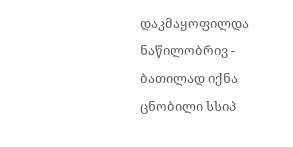დაკმაყოფილდა ნაწილობრივ - ბათილად იქნა ცნობილი სსიპ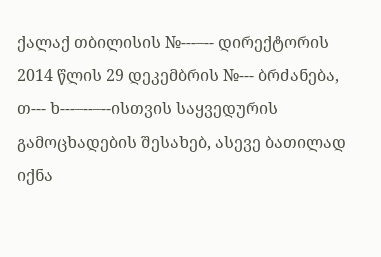ქალაქ თბილისის №---–-- დირექტორის 2014 წლის 29 დეკემბრის №--- ბრძანება, თ--- ხ---–--–--ისთვის საყვედურის გამოცხადების შესახებ, ასევე ბათილად იქნა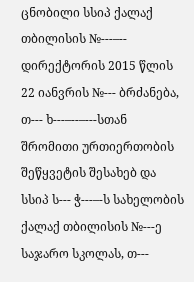ცნობილი სსიპ ქალაქ თბილისის №---–-- დირექტორის 2015 წლის 22 იანვრის №--- ბრძანება, თ--- ხ---–--–---სთან შრომითი ურთიერთობის შეწყვეტის შესახებ და სსიპ ს--- ჭ---–-ს სახელობის ქალაქ თბილისის №---ე საჯარო სკოლას, თ---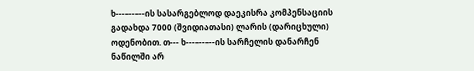ხ---–--–--ის სასარგებლოდ დაეკისრა კომპენსაციის გადახდა 7000 (შვიდიათასი) ლარის (დარიცხული) ოდენობით. თ--- ხ---–--–--ის სარჩელის დანარჩენ ნაწილში არ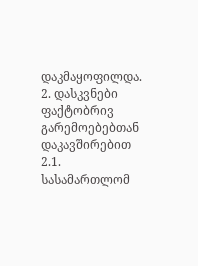დაკმაყოფილდა.
2. დასკვნები ფაქტობრივ გარემოებებთან დაკავშირებით
2.1. სასამართლომ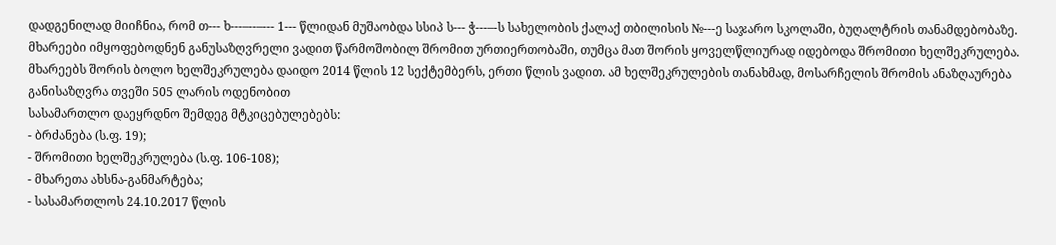დადგენილად მიიჩნია, რომ თ--- ხ---–--–--- 1--- წლიდან მუშაობდა სსიპ ს--- ჭ---–-ს სახელობის ქალაქ თბილისის №---ე საჯარო სკოლაში, ბუღალტრის თანამდებობაზე. მხარეები იმყოფებოდნენ განუსაზღვრელი ვადით წარმოშობილ შრომით ურთიერთობაში, თუმცა მათ შორის ყოველწლიურად იდებოდა შრომითი ხელშეკრულება. მხარეებს შორის ბოლო ხელშეკრულება დაიდო 2014 წლის 12 სექტემბერს, ერთი წლის ვადით. ამ ხელშეკრულების თანახმად, მოსარჩელის შრომის ანაზღაურება განისაზღვრა თვეში 505 ლარის ოდენობით
სასამართლო დაეყრდნო შემდეგ მტკიცებულებებს:
- ბრძანება (ს.ფ. 19);
- შრომითი ხელშეკრულება (ს.ფ. 106-108);
- მხარეთა ახსნა-განმარტება;
- სასამართლოს 24.10.2017 წლის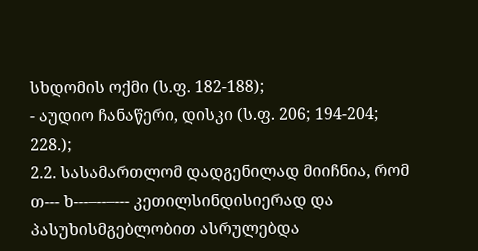სხდომის ოქმი (ს.ფ. 182-188);
- აუდიო ჩანაწერი, დისკი (ს.ფ. 206; 194-204; 228.);
2.2. სასამართლომ დადგენილად მიიჩნია, რომ თ--- ხ---–--–--- კეთილსინდისიერად და პასუხისმგებლობით ასრულებდა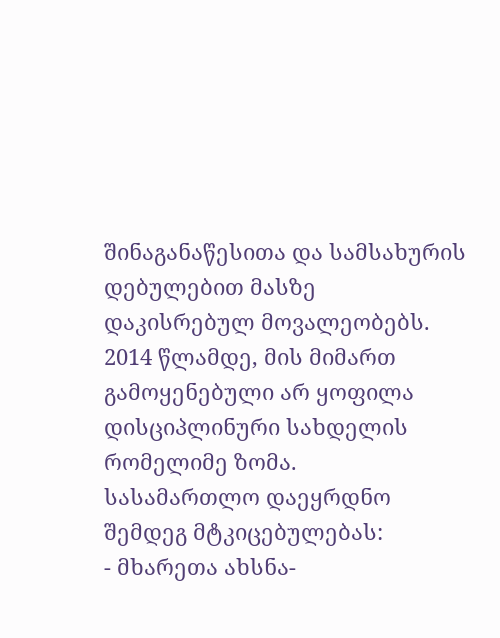შინაგანაწესითა და სამსახურის დებულებით მასზე დაკისრებულ მოვალეობებს. 2014 წლამდე, მის მიმართ გამოყენებული არ ყოფილა დისციპლინური სახდელის რომელიმე ზომა.
სასამართლო დაეყრდნო შემდეგ მტკიცებულებას:
- მხარეთა ახსნა-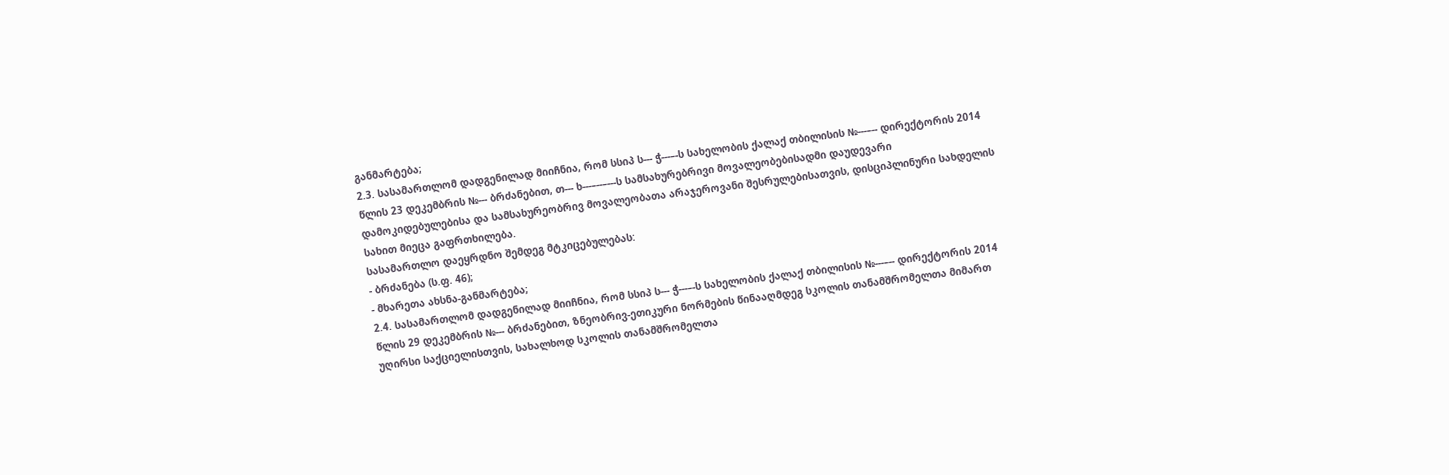განმარტება;
2.3. სასამართლომ დადგენილად მიიჩნია, რომ სსიპ ს--- ჭ---–-ს სახელობის ქალაქ თბილისის №---–-- დირექტორის 2014 წლის 23 დეკემბრის №--- ბრძანებით, თ--- ხ---–--–---ს სამსახურებრივი მოვალეობებისადმი დაუდევარი დამოკიდებულებისა და სამსახურეობრივ მოვალეობათა არაჯეროვანი შესრულებისათვის, დისციპლინური სახდელის სახით მიეცა გაფრთხილება.
სასამართლო დაეყრდნო შემდეგ მტკიცებულებას:
- ბრძანება (ს.ფ. 46);
- მხარეთა ახსნა-განმარტება;
2.4. სასამართლომ დადგენილად მიიჩნია, რომ სსიპ ს--- ჭ---–-ს სახელობის ქალაქ თბილისის №---–-- დირექტორის 2014 წლის 29 დეკემბრის №--- ბრძანებით, ზნეობრივ-ეთიკური ნორმების წინააღმდეგ სკოლის თანამშრომელთა მიმართ უღირსი საქციელისთვის, სახალხოდ სკოლის თანამშრომელთა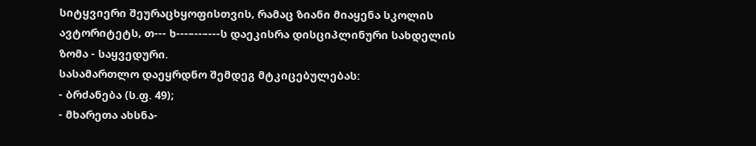სიტყვიერი შეურაცხყოფისთვის, რამაც ზიანი მიაყენა სკოლის ავტორიტეტს, თ--- ხ---–--–---ს დაეკისრა დისციპლინური სახდელის ზომა - საყვედური.
სასამართლო დაეყრდნო შემდეგ მტკიცებულებას:
- ბრძანება (ს.ფ. 49);
- მხარეთა ახსნა-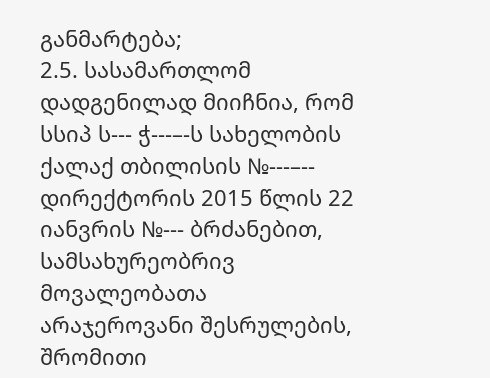განმარტება;
2.5. სასამართლომ დადგენილად მიიჩნია, რომ სსიპ ს--- ჭ---–-ს სახელობის ქალაქ თბილისის №---–-- დირექტორის 2015 წლის 22 იანვრის №--- ბრძანებით, სამსახურეობრივ მოვალეობათა არაჯეროვანი შესრულების, შრომითი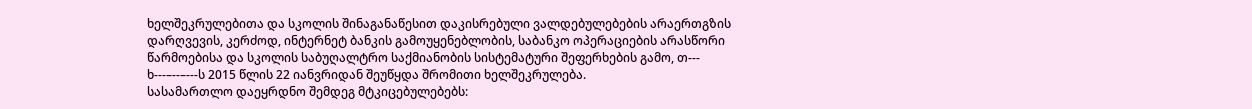ხელშეკრულებითა და სკოლის შინაგანაწესით დაკისრებული ვალდებულებების არაერთგზის დარღვევის, კერძოდ, ინტერნეტ ბანკის გამოუყენებლობის, საბანკო ოპერაციების არასწორი წარმოებისა და სკოლის საბუღალტრო საქმიანობის სისტემატური შეფერხების გამო, თ--- ხ---–--–---ს 2015 წლის 22 იანვრიდან შეუწყდა შრომითი ხელშეკრულება.
სასამართლო დაეყრდნო შემდეგ მტკიცებულებებს: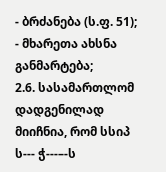- ბრძანება (ს.ფ. 51);
- მხარეთა ახსნა განმარტება;
2.6. სასამართლომ დადგენილად მიიჩნია, რომ სსიპ ს--- ჭ---–-ს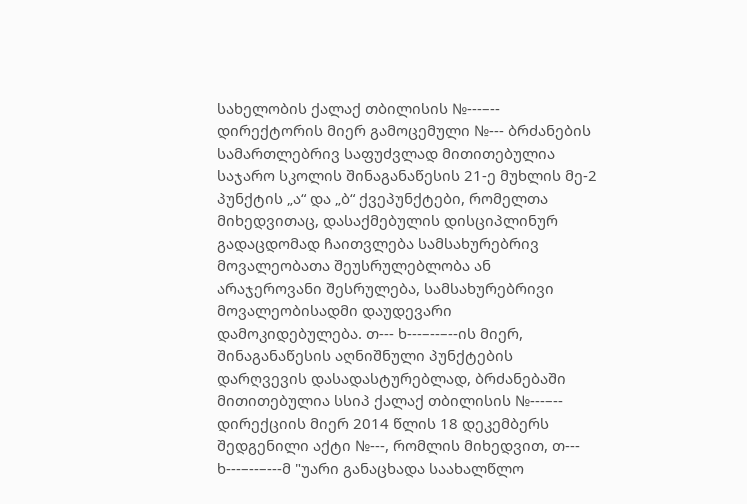სახელობის ქალაქ თბილისის №---–-- დირექტორის მიერ გამოცემული №--- ბრძანების სამართლებრივ საფუძვლად მითითებულია საჯარო სკოლის შინაგანაწესის 21-ე მუხლის მე-2 პუნქტის „ა“ და „ბ“ ქვეპუნქტები, რომელთა მიხედვითაც, დასაქმებულის დისციპლინურ გადაცდომად ჩაითვლება სამსახურებრივ მოვალეობათა შეუსრულებლობა ან არაჯეროვანი შესრულება, სამსახურებრივი მოვალეობისადმი დაუდევარი დამოკიდებულება. თ--- ხ---–--–--ის მიერ, შინაგანაწესის აღნიშნული პუნქტების დარღვევის დასადასტურებლად, ბრძანებაში მითითებულია სსიპ ქალაქ თბილისის №---–-- დირექციის მიერ 2014 წლის 18 დეკემბერს შედგენილი აქტი №---, რომლის მიხედვით, თ--- ხ---–--–---მ "უარი განაცხადა საახალწლო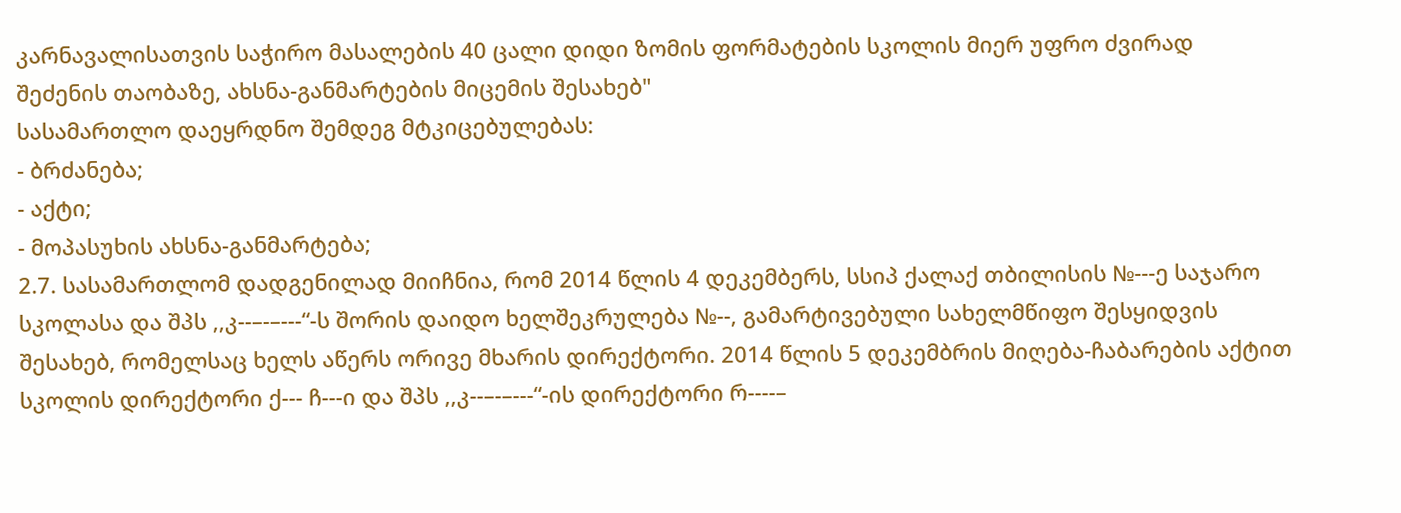კარნავალისათვის საჭირო მასალების 40 ცალი დიდი ზომის ფორმატების სკოლის მიერ უფრო ძვირად შეძენის თაობაზე, ახსნა-განმარტების მიცემის შესახებ"
სასამართლო დაეყრდნო შემდეგ მტკიცებულებას:
- ბრძანება;
- აქტი;
- მოპასუხის ახსნა-განმარტება;
2.7. სასამართლომ დადგენილად მიიჩნია, რომ 2014 წლის 4 დეკემბერს, სსიპ ქალაქ თბილისის №---ე საჯარო სკოლასა და შპს ,,კ--–-–---“-ს შორის დაიდო ხელშეკრულება №--, გამარტივებული სახელმწიფო შესყიდვის შესახებ, რომელსაც ხელს აწერს ორივე მხარის დირექტორი. 2014 წლის 5 დეკემბრის მიღება-ჩაბარების აქტით სკოლის დირექტორი ქ--- ჩ---ი და შპს ,,კ--–-–---“-ის დირექტორი რ----–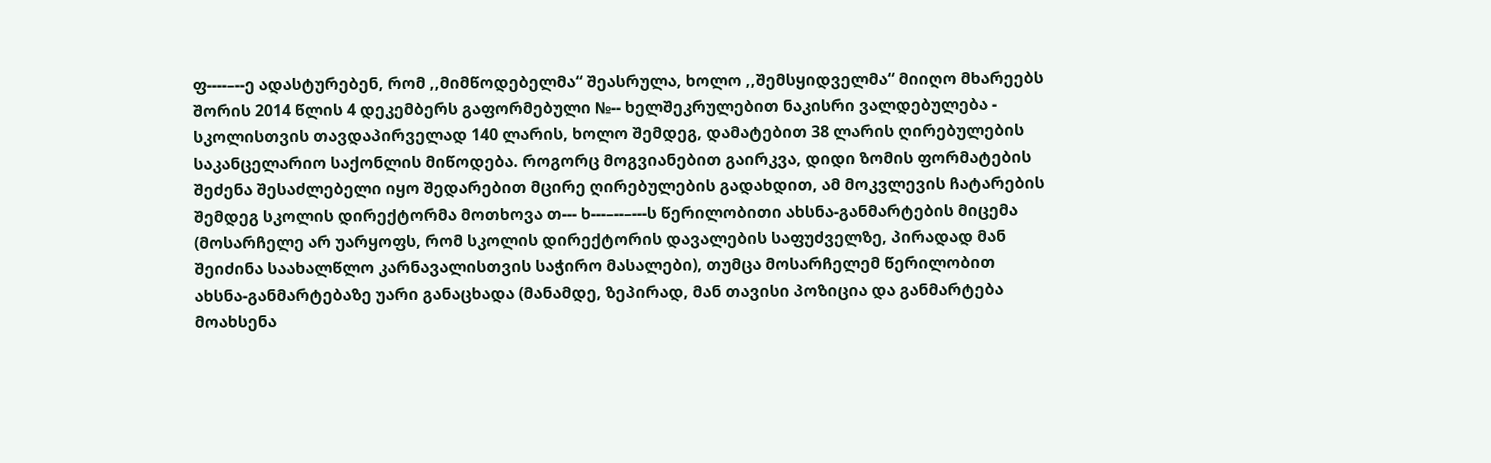ფ----–--ე ადასტურებენ, რომ ,,მიმწოდებელმა“ შეასრულა, ხოლო ,,შემსყიდველმა“ მიიღო მხარეებს შორის 2014 წლის 4 დეკემბერს გაფორმებული №-- ხელშეკრულებით ნაკისრი ვალდებულება - სკოლისთვის თავდაპირველად 140 ლარის, ხოლო შემდეგ, დამატებით 38 ლარის ღირებულების საკანცელარიო საქონლის მიწოდება. როგორც მოგვიანებით გაირკვა, დიდი ზომის ფორმატების შეძენა შესაძლებელი იყო შედარებით მცირე ღირებულების გადახდით, ამ მოკვლევის ჩატარების შემდეგ სკოლის დირექტორმა მოთხოვა თ--- ხ---–--–---ს წერილობითი ახსნა-განმარტების მიცემა (მოსარჩელე არ უარყოფს, რომ სკოლის დირექტორის დავალების საფუძველზე, პირადად მან შეიძინა საახალწლო კარნავალისთვის საჭირო მასალები), თუმცა მოსარჩელემ წერილობით ახსნა-განმარტებაზე უარი განაცხადა (მანამდე, ზეპირად, მან თავისი პოზიცია და განმარტება მოახსენა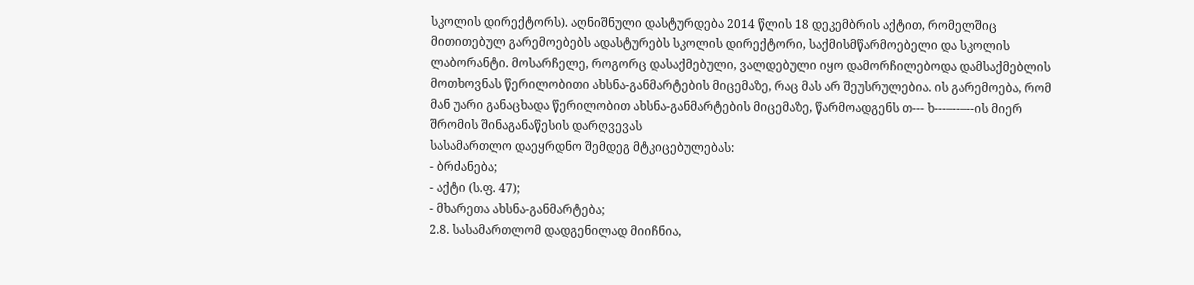სკოლის დირექტორს). აღნიშნული დასტურდება 2014 წლის 18 დეკემბრის აქტით, რომელშიც მითითებულ გარემოებებს ადასტურებს სკოლის დირექტორი, საქმისმწარმოებელი და სკოლის ლაბორანტი. მოსარჩელე, როგორც დასაქმებული, ვალდებული იყო დამორჩილებოდა დამსაქმებლის მოთხოვნას წერილობითი ახსნა-განმარტების მიცემაზე, რაც მას არ შეუსრულებია. ის გარემოება, რომ მან უარი განაცხადა წერილობით ახსნა-განმარტების მიცემაზე, წარმოადგენს თ--- ხ---–--–--ის მიერ შრომის შინაგანაწესის დარღვევას
სასამართლო დაეყრდნო შემდეგ მტკიცებულებას:
- ბრძანება;
- აქტი (ს.ფ. 47);
- მხარეთა ახსნა-განმარტება;
2.8. სასამართლომ დადგენილად მიიჩნია,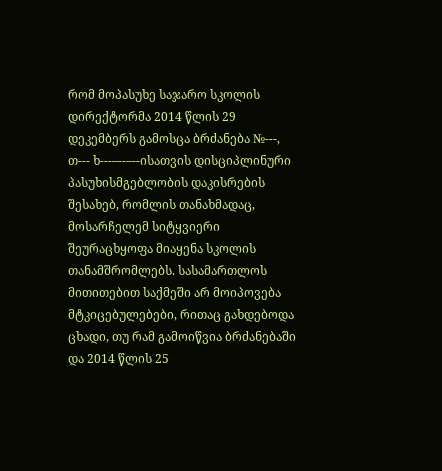რომ მოპასუხე საჯარო სკოლის დირექტორმა 2014 წლის 29 დეკემბერს გამოსცა ბრძანება №---, თ--- ხ---–--–--ისათვის დისციპლინური პასუხისმგებლობის დაკისრების შესახებ, რომლის თანახმადაც, მოსარჩელემ სიტყვიერი შეურაცხყოფა მიაყენა სკოლის თანამშრომლებს. სასამართლოს მითითებით საქმეში არ მოიპოვება მტკიცებულებები, რითაც გახდებოდა ცხადი, თუ რამ გამოიწვია ბრძანებაში და 2014 წლის 25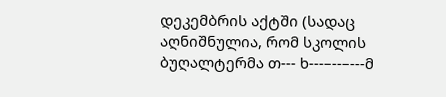დეკემბრის აქტში (სადაც აღნიშნულია, რომ სკოლის ბუღალტერმა თ--- ხ---–--–---მ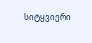სიტყვიერი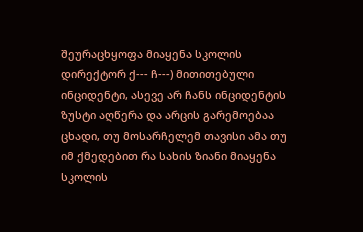შეურაცხყოფა მიაყენა სკოლის დირექტორ ქ--- ჩ---) მითითებული ინციდენტი, ასევე არ ჩანს ინციდენტის ზუსტი აღწერა და არცის გარემოებაა ცხადი, თუ მოსარჩელემ თავისი ამა თუ იმ ქმედებით რა სახის ზიანი მიაყენა სკოლის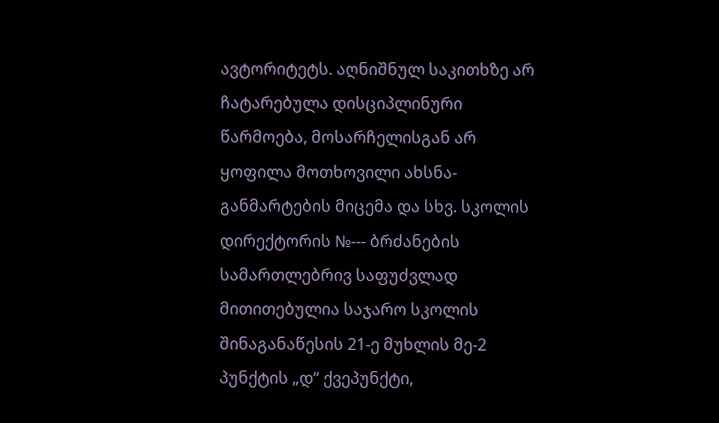ავტორიტეტს. აღნიშნულ საკითხზე არ ჩატარებულა დისციპლინური წარმოება, მოსარჩელისგან არ ყოფილა მოთხოვილი ახსნა-განმარტების მიცემა და სხვ. სკოლის დირექტორის №--- ბრძანების სამართლებრივ საფუძვლად მითითებულია საჯარო სკოლის შინაგანაწესის 21-ე მუხლის მე-2 პუნქტის „დ“ ქვეპუნქტი,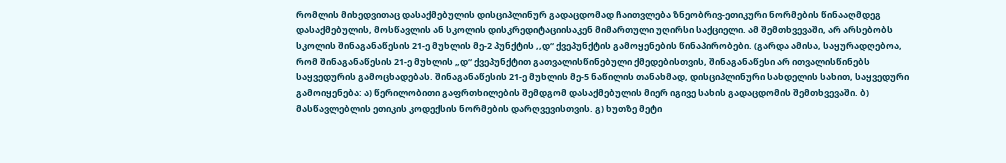რომლის მიხედვითაც დასაქმებულის დისციპლინურ გადაცდომად ჩაითვლება ზნეობრივ-ეთიკური ნორმების წინააღმდეგ დასაქმებულის, მოსწავლის ან სკოლის დისკრედიტაციისაკენ მიმართული უღირსი საქციელი. ამ შემთხვევაში, არ არსებობს სკოლის შინაგანაწესის 21-ე მუხლის მე-2 პუნქტის ,,დ“ ქვეპუნქტის გამოყენების წინაპირობები. (გარდა ამისა, საყურადღებოა, რომ შინაგანაწესის 21-ე მუხლის „დ“ ქვეპუნქტით გათვალისწინებული ქმედებისთვის, შინაგანაწესი არ ითვალისწინებს საყვედურის გამოცხადებას. შინაგანაწესის 21-ე მუხლის მე-5 ნაწილის თანახმად, დისციპლინური სახდელის სახით, საყვედური გამოიყენება: ა) წერილობითი გაფრთხილების შემდგომ დასაქმებულის მიერ იგივე სახის გადაცდომის შემთხვევაში. ბ) მასწავლებლის ეთიკის კოდექსის ნორმების დარღვევისთვის. გ) ხუთზე მეტი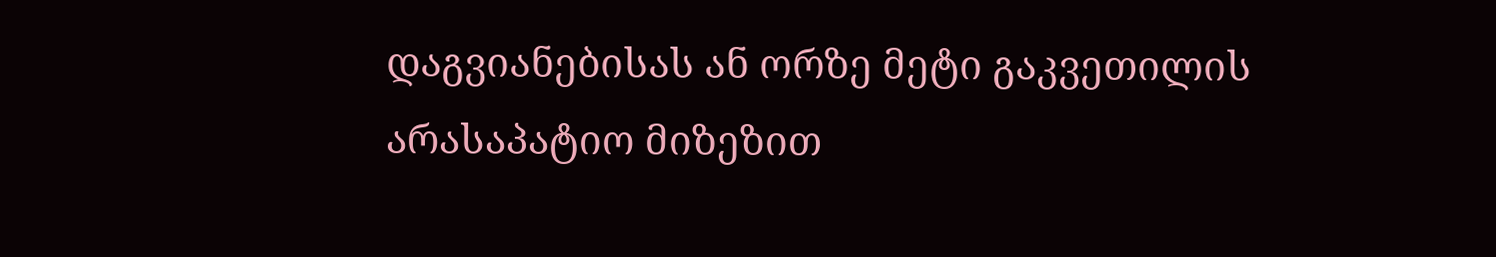დაგვიანებისას ან ორზე მეტი გაკვეთილის არასაპატიო მიზეზით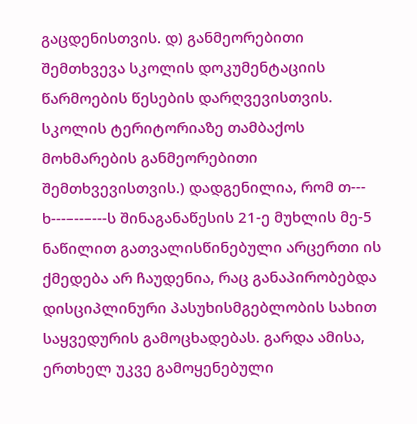გაცდენისთვის. დ) განმეორებითი შემთხვევა სკოლის დოკუმენტაციის წარმოების წესების დარღვევისთვის. სკოლის ტერიტორიაზე თამბაქოს მოხმარების განმეორებითი შემთხვევისთვის.) დადგენილია, რომ თ--- ხ---–--–---ს შინაგანაწესის 21-ე მუხლის მე-5 ნაწილით გათვალისწინებული არცერთი ის ქმედება არ ჩაუდენია, რაც განაპირობებდა დისციპლინური პასუხისმგებლობის სახით საყვედურის გამოცხადებას. გარდა ამისა, ერთხელ უკვე გამოყენებული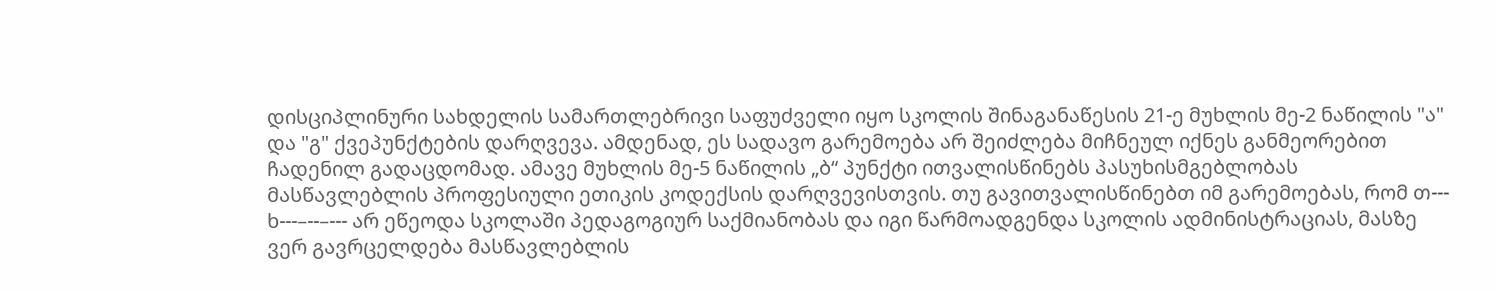დისციპლინური სახდელის სამართლებრივი საფუძველი იყო სკოლის შინაგანაწესის 21-ე მუხლის მე-2 ნაწილის "ა" და "გ" ქვეპუნქტების დარღვევა. ამდენად, ეს სადავო გარემოება არ შეიძლება მიჩნეულ იქნეს განმეორებით ჩადენილ გადაცდომად. ამავე მუხლის მე-5 ნაწილის „ბ“ პუნქტი ითვალისწინებს პასუხისმგებლობას მასწავლებლის პროფესიული ეთიკის კოდექსის დარღვევისთვის. თუ გავითვალისწინებთ იმ გარემოებას, რომ თ--- ხ---–--–--- არ ეწეოდა სკოლაში პედაგოგიურ საქმიანობას და იგი წარმოადგენდა სკოლის ადმინისტრაციას, მასზე ვერ გავრცელდება მასწავლებლის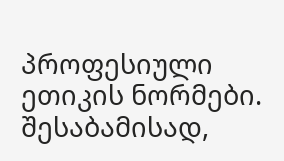პროფესიული ეთიკის ნორმები. შესაბამისად,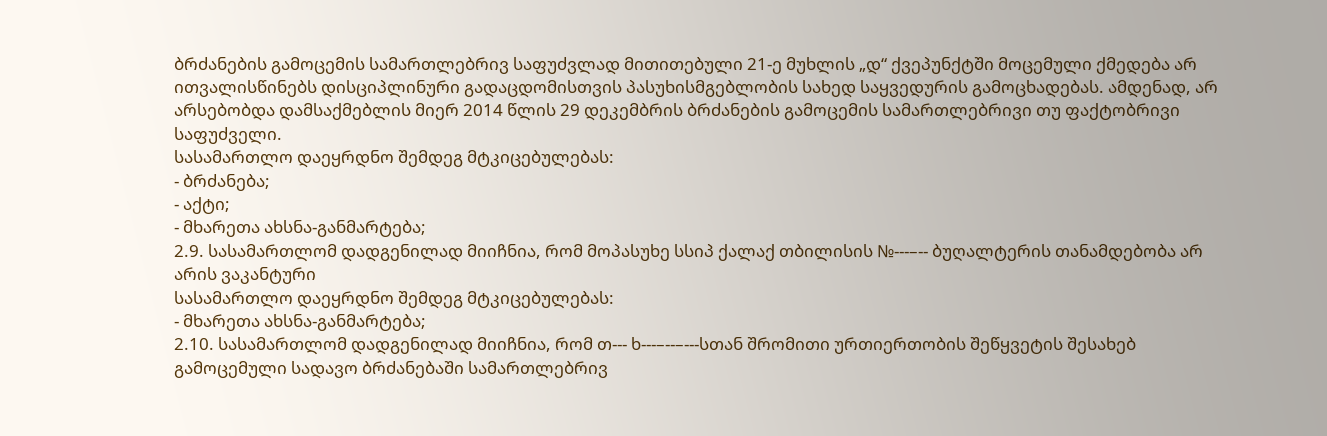ბრძანების გამოცემის სამართლებრივ საფუძვლად მითითებული 21-ე მუხლის „დ“ ქვეპუნქტში მოცემული ქმედება არ ითვალისწინებს დისციპლინური გადაცდომისთვის პასუხისმგებლობის სახედ საყვედურის გამოცხადებას. ამდენად, არ არსებობდა დამსაქმებლის მიერ 2014 წლის 29 დეკემბრის ბრძანების გამოცემის სამართლებრივი თუ ფაქტობრივი საფუძველი.
სასამართლო დაეყრდნო შემდეგ მტკიცებულებას:
- ბრძანება;
- აქტი;
- მხარეთა ახსნა-განმარტება;
2.9. სასამართლომ დადგენილად მიიჩნია, რომ მოპასუხე სსიპ ქალაქ თბილისის №---–-- ბუღალტერის თანამდებობა არ არის ვაკანტური
სასამართლო დაეყრდნო შემდეგ მტკიცებულებას:
- მხარეთა ახსნა-განმარტება;
2.10. სასამართლომ დადგენილად მიიჩნია, რომ თ--- ხ---–--–---სთან შრომითი ურთიერთობის შეწყვეტის შესახებ გამოცემული სადავო ბრძანებაში სამართლებრივ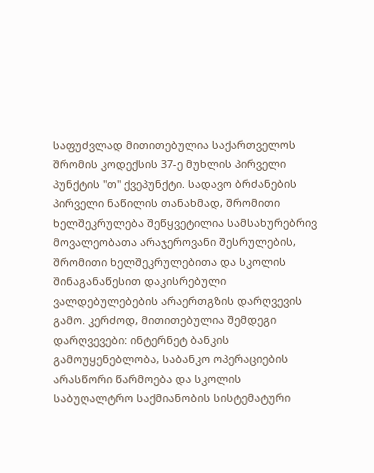საფუძვლად მითითებულია საქართველოს შრომის კოდექსის 37-ე მუხლის პირველი პუნქტის "თ" ქვეპუნქტი. სადავო ბრძანების პირველი ნაწილის თანახმად, შრომითი ხელშეკრულება შეწყვეტილია სამსახურებრივ მოვალეობათა არაჯეროვანი შესრულების, შრომითი ხელშეკრულებითა და სკოლის შინაგანაწესით დაკისრებული ვალდებულებების არაერთგზის დარღვევის გამო. კერძოდ, მითითებულია შემდეგი დარღვევები: ინტერნეტ ბანკის გამოუყენებლობა, საბანკო ოპერაციების არასწორი წარმოება და სკოლის საბუღალტრო საქმიანობის სისტემატური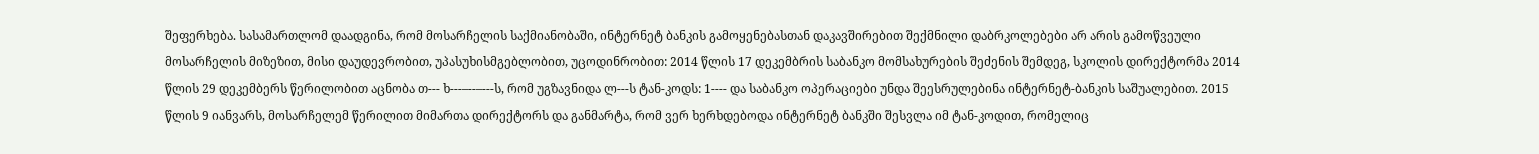შეფერხება. სასამართლომ დაადგინა, რომ მოსარჩელის საქმიანობაში, ინტერნეტ ბანკის გამოყენებასთან დაკავშირებით შექმნილი დაბრკოლებები არ არის გამოწვეული მოსარჩელის მიზეზით, მისი დაუდევრობით, უპასუხისმგებლობით, უცოდინრობით: 2014 წლის 17 დეკემბრის საბანკო მომსახურების შეძენის შემდეგ, სკოლის დირექტორმა 2014 წლის 29 დეკემბერს წერილობით აცნობა თ--- ხ---–--–---ს, რომ უგზავნიდა ლ---ს ტან-კოდს: 1---- და საბანკო ოპერაციები უნდა შეესრულებინა ინტერნეტ-ბანკის საშუალებით. 2015 წლის 9 იანვარს, მოსარჩელემ წერილით მიმართა დირექტორს და განმარტა, რომ ვერ ხერხდებოდა ინტერნეტ ბანკში შესვლა იმ ტან-კოდით, რომელიც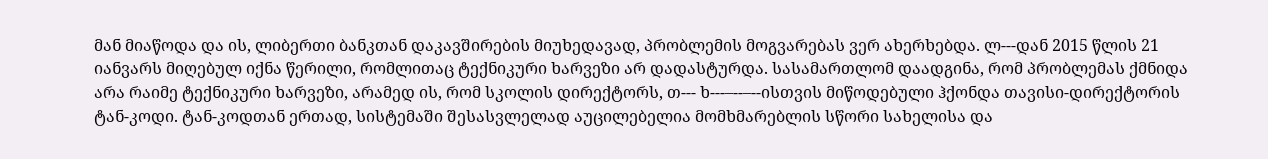მან მიაწოდა და ის, ლიბერთი ბანკთან დაკავშირების მიუხედავად, პრობლემის მოგვარებას ვერ ახერხებდა. ლ---დან 2015 წლის 21 იანვარს მიღებულ იქნა წერილი, რომლითაც ტექნიკური ხარვეზი არ დადასტურდა. სასამართლომ დაადგინა, რომ პრობლემას ქმნიდა არა რაიმე ტექნიკური ხარვეზი, არამედ ის, რომ სკოლის დირექტორს, თ--- ხ---–--–--ისთვის მიწოდებული ჰქონდა თავისი-დირექტორის ტან-კოდი. ტან-კოდთან ერთად, სისტემაში შესასვლელად აუცილებელია მომხმარებლის სწორი სახელისა და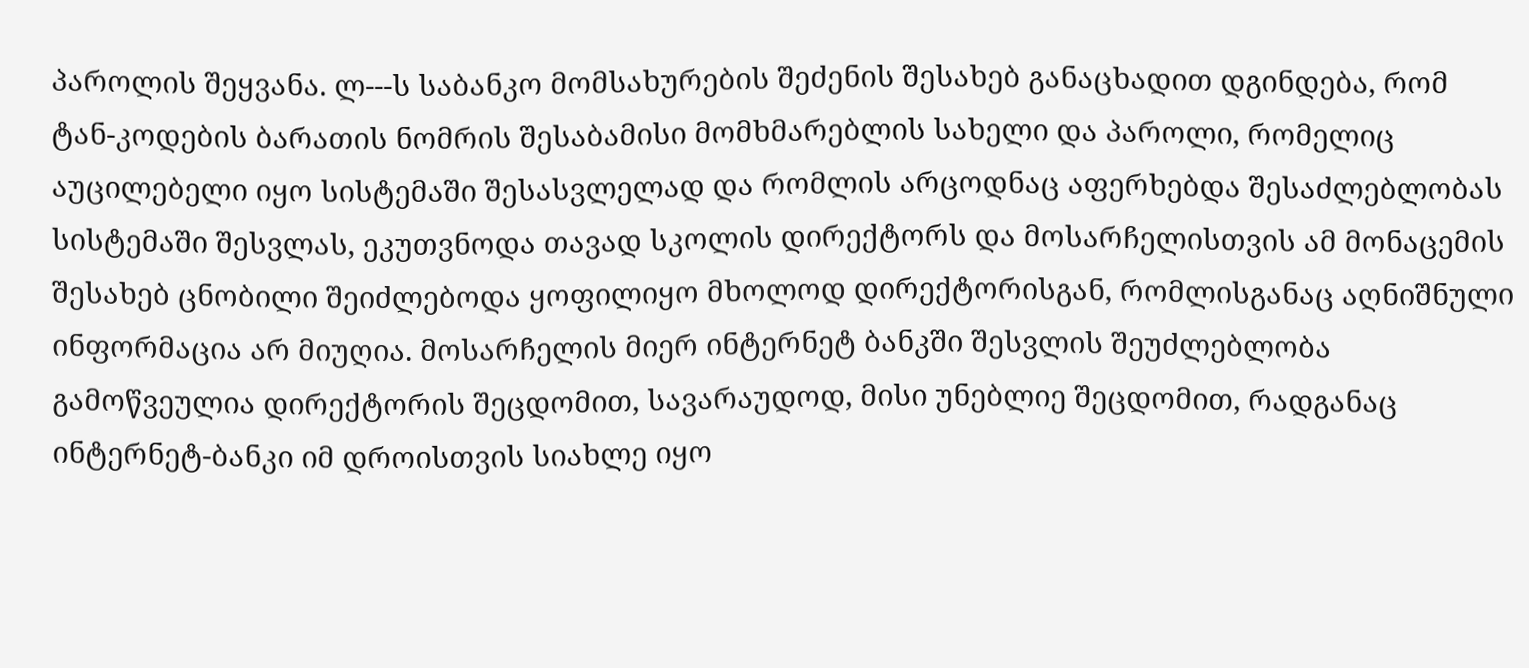პაროლის შეყვანა. ლ---ს საბანკო მომსახურების შეძენის შესახებ განაცხადით დგინდება, რომ ტან-კოდების ბარათის ნომრის შესაბამისი მომხმარებლის სახელი და პაროლი, რომელიც აუცილებელი იყო სისტემაში შესასვლელად და რომლის არცოდნაც აფერხებდა შესაძლებლობას სისტემაში შესვლას, ეკუთვნოდა თავად სკოლის დირექტორს და მოსარჩელისთვის ამ მონაცემის შესახებ ცნობილი შეიძლებოდა ყოფილიყო მხოლოდ დირექტორისგან, რომლისგანაც აღნიშნული ინფორმაცია არ მიუღია. მოსარჩელის მიერ ინტერნეტ ბანკში შესვლის შეუძლებლობა გამოწვეულია დირექტორის შეცდომით, სავარაუდოდ, მისი უნებლიე შეცდომით, რადგანაც ინტერნეტ-ბანკი იმ დროისთვის სიახლე იყო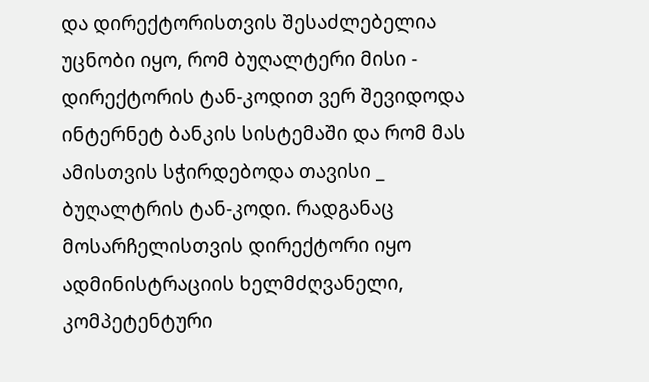და დირექტორისთვის შესაძლებელია უცნობი იყო, რომ ბუღალტერი მისი - დირექტორის ტან-კოდით ვერ შევიდოდა ინტერნეტ ბანკის სისტემაში და რომ მას ამისთვის სჭირდებოდა თავისი _ ბუღალტრის ტან-კოდი. რადგანაც მოსარჩელისთვის დირექტორი იყო ადმინისტრაციის ხელმძღვანელი, კომპეტენტური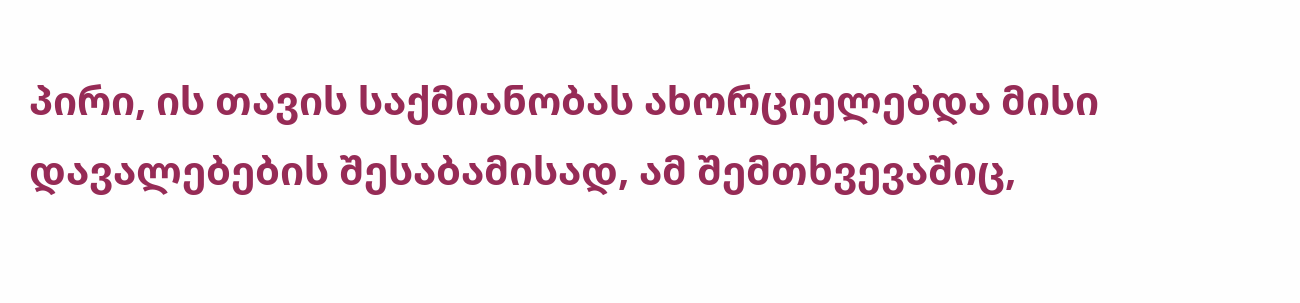პირი, ის თავის საქმიანობას ახორციელებდა მისი დავალებების შესაბამისად, ამ შემთხვევაშიც,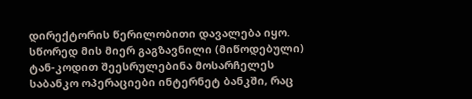დირექტორის წერილობითი დავალება იყო. სწორედ მის მიერ გაგზავნილი (მიწოდებული) ტან-კოდით შეესრულებინა მოსარჩელეს საბანკო ოპერაციები ინტერნეტ ბანკში, რაც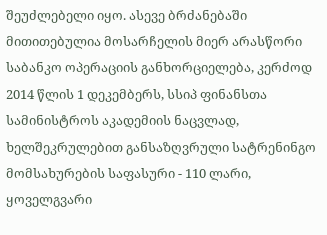შეუძლებელი იყო. ასევე ბრძანებაში მითითებულია მოსარჩელის მიერ არასწორი საბანკო ოპერაციის განხორციელება, კერძოდ 2014 წლის 1 დეკემბერს, სსიპ ფინანსთა სამინისტროს აკადემიის ნაცვლად, ხელშეკრულებით განსაზღვრული სატრენინგო მომსახურების საფასური - 110 ლარი, ყოველგვარი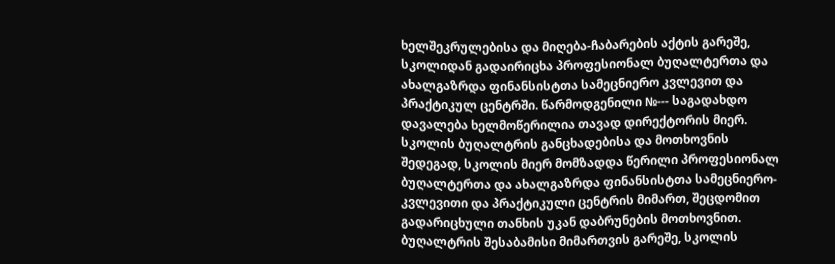ხელშეკრულებისა და მიღება-ჩაბარების აქტის გარეშე, სკოლიდან გადაირიცხა პროფესიონალ ბუღალტერთა და ახალგაზრდა ფინანსისტთა სამეცნიერო კვლევით და პრაქტიკულ ცენტრში. წარმოდგენილი №--- საგადახდო დავალება ხელმოწერილია თავად დირექტორის მიერ. სკოლის ბუღალტრის განცხადებისა და მოთხოვნის შედეგად, სკოლის მიერ მომზადდა წერილი პროფესიონალ ბუღალტერთა და ახალგაზრდა ფინანსისტთა სამეცნიერო-კვლევითი და პრაქტიკული ცენტრის მიმართ, შეცდომით გადარიცხული თანხის უკან დაბრუნების მოთხოვნით. ბუღალტრის შესაბამისი მიმართვის გარეშე, სკოლის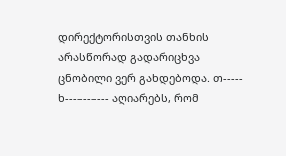დირექტორისთვის თანხის არასწორად გადარიცხვა ცნობილი ვერ გახდებოდა. თ----- ხ---–--–--- აღიარებს, რომ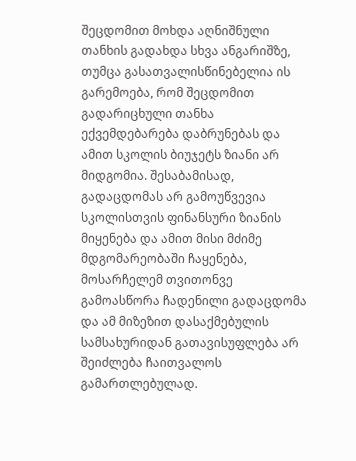შეცდომით მოხდა აღნიშნული თანხის გადახდა სხვა ანგარიშზე, თუმცა გასათვალისწინებელია ის გარემოება, რომ შეცდომით გადარიცხული თანხა ექვემდებარება დაბრუნებას და ამით სკოლის ბიუჯეტს ზიანი არ მიდგომია. შესაბამისად, გადაცდომას არ გამოუწვევია სკოლისთვის ფინანსური ზიანის მიყენება და ამით მისი მძიმე მდგომარეობაში ჩაყენება, მოსარჩელემ თვითონვე გამოასწორა ჩადენილი გადაცდომა და ამ მიზეზით დასაქმებულის სამსახურიდან გათავისუფლება არ შეიძლება ჩაითვალოს გამართლებულად.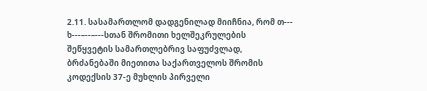2.11. სასამართლომ დადგენილად მიიჩნია, რომ თ--- ხ---–--–---სთან შრომითი ხელშეკრულების შეწყვეტის სამართლებრივ საფუძვლად, ბრძანებაში მიეთითა საქართველოს შრომის კოდექსის 37-ე მუხლის პირველი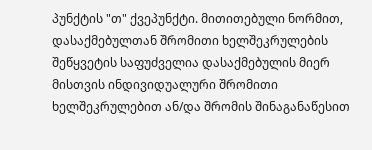პუნქტის "თ" ქვეპუნქტი. მითითებული ნორმით, დასაქმებულთან შრომითი ხელშეკრულების შეწყვეტის საფუძველია დასაქმებულის მიერ მისთვის ინდივიდუალური შრომითი ხელშეკრულებით ან/და შრომის შინაგანაწესით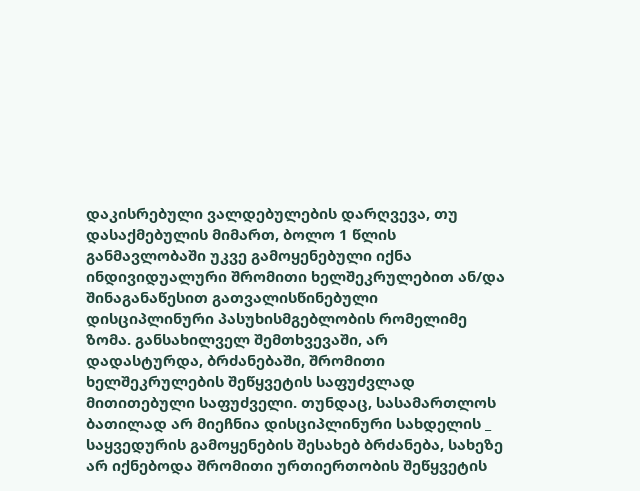დაკისრებული ვალდებულების დარღვევა, თუ დასაქმებულის მიმართ, ბოლო 1 წლის განმავლობაში უკვე გამოყენებული იქნა ინდივიდუალური შრომითი ხელშეკრულებით ან/და შინაგანაწესით გათვალისწინებული დისციპლინური პასუხისმგებლობის რომელიმე ზომა. განსახილველ შემთხვევაში, არ დადასტურდა, ბრძანებაში, შრომითი ხელშეკრულების შეწყვეტის საფუძვლად მითითებული საფუძველი. თუნდაც, სასამართლოს ბათილად არ მიეჩნია დისციპლინური სახდელის _ საყვედურის გამოყენების შესახებ ბრძანება, სახეზე არ იქნებოდა შრომითი ურთიერთობის შეწყვეტის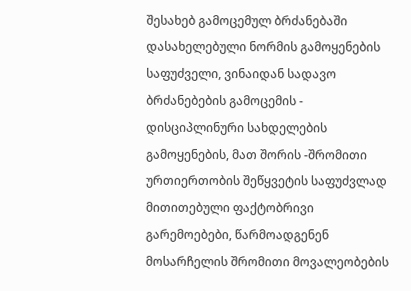შესახებ გამოცემულ ბრძანებაში დასახელებული ნორმის გამოყენების საფუძველი, ვინაიდან სადავო ბრძანებების გამოცემის - დისციპლინური სახდელების გამოყენების, მათ შორის -შრომითი ურთიერთობის შეწყვეტის საფუძვლად მითითებული ფაქტობრივი გარემოებები, წარმოადგენენ მოსარჩელის შრომითი მოვალეობების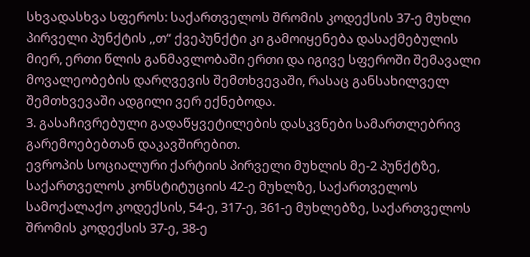სხვადასხვა სფეროს: საქართველოს შრომის კოდექსის 37-ე მუხლი პირველი პუნქტის ,,თ“ ქვეპუნქტი კი გამოიყენება დასაქმებულის მიერ, ერთი წლის განმავლობაში ერთი და იგივე სფეროში შემავალი მოვალეობების დარღვევის შემთხვევაში, რასაც განსახილველ შემთხვევაში ადგილი ვერ ექნებოდა.
3. გასაჩივრებული გადაწყვეტილების დასკვნები სამართლებრივ გარემოებებთან დაკავშირებით.
ევროპის სოციალური ქარტიის პირველი მუხლის მე-2 პუნქტზე, საქართველოს კონსტიტუციის 42-ე მუხლზე, საქართველოს სამოქალაქო კოდექსის, 54-ე, 317-ე, 361-ე მუხლებზე, საქართველოს შრომის კოდექსის 37-ე, 38-ე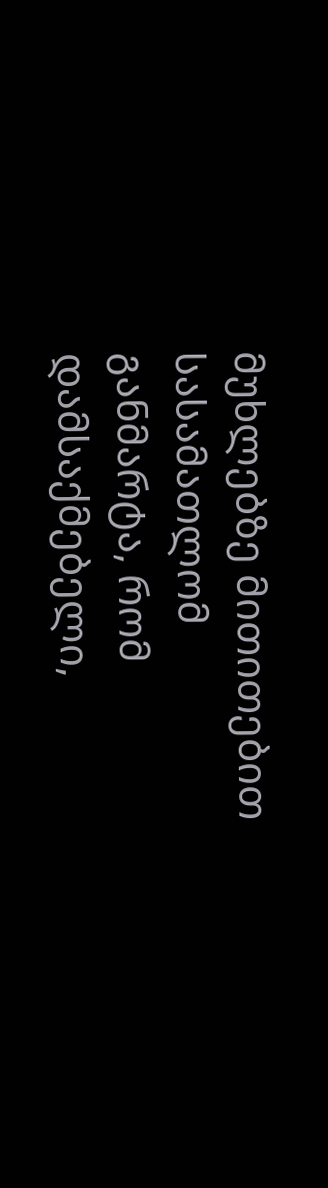მუხლებზე მითითებით სასამათლომ განმარტა, რომ დამსაქმებელი,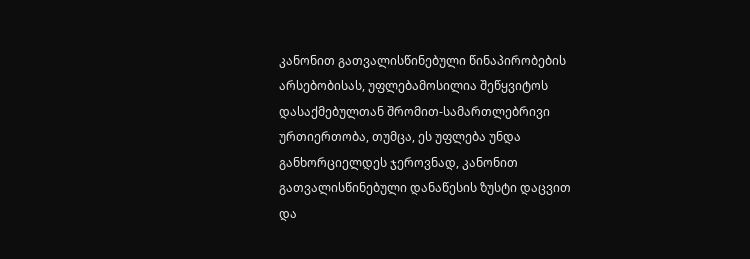კანონით გათვალისწინებული წინაპირობების არსებობისას, უფლებამოსილია შეწყვიტოს დასაქმებულთან შრომით-სამართლებრივი ურთიერთობა, თუმცა, ეს უფლება უნდა განხორციელდეს ჯეროვნად, კანონით გათვალისწინებული დანაწესის ზუსტი დაცვით და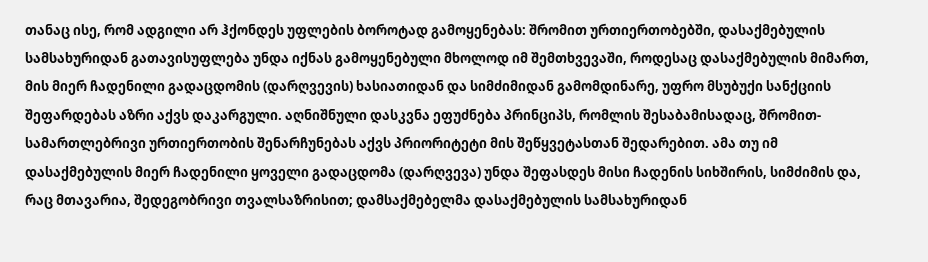თანაც ისე, რომ ადგილი არ ჰქონდეს უფლების ბოროტად გამოყენებას: შრომით ურთიერთობებში, დასაქმებულის სამსახურიდან გათავისუფლება უნდა იქნას გამოყენებული მხოლოდ იმ შემთხვევაში, როდესაც დასაქმებულის მიმართ, მის მიერ ჩადენილი გადაცდომის (დარღვევის) ხასიათიდან და სიმძიმიდან გამომდინარე, უფრო მსუბუქი სანქციის შეფარდებას აზრი აქვს დაკარგული. აღნიშნული დასკვნა ეფუძნება პრინციპს, რომლის შესაბამისადაც, შრომით-სამართლებრივი ურთიერთობის შენარჩუნებას აქვს პრიორიტეტი მის შეწყვეტასთან შედარებით. ამა თუ იმ დასაქმებულის მიერ ჩადენილი ყოველი გადაცდომა (დარღვევა) უნდა შეფასდეს მისი ჩადენის სიხშირის, სიმძიმის და, რაც მთავარია, შედეგობრივი თვალსაზრისით; დამსაქმებელმა დასაქმებულის სამსახურიდან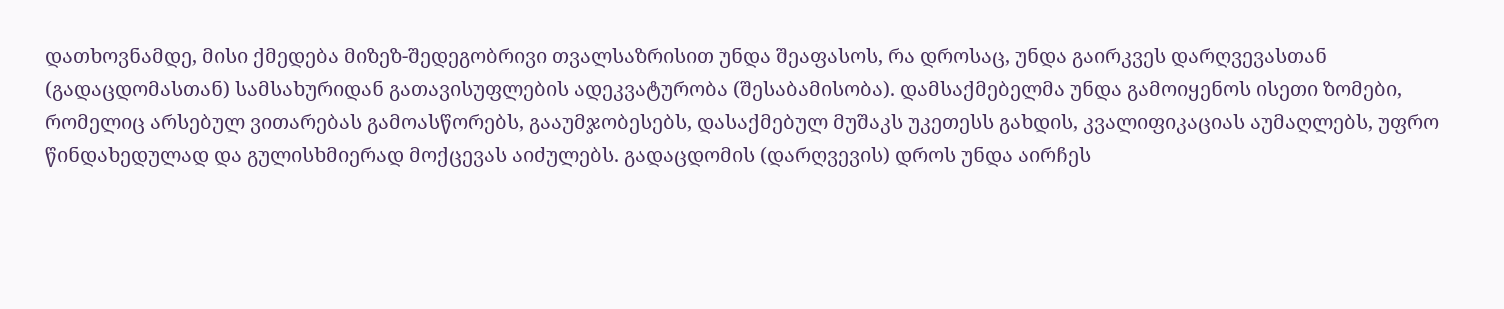დათხოვნამდე, მისი ქმედება მიზეზ-შედეგობრივი თვალსაზრისით უნდა შეაფასოს, რა დროსაც, უნდა გაირკვეს დარღვევასთან (გადაცდომასთან) სამსახურიდან გათავისუფლების ადეკვატურობა (შესაბამისობა). დამსაქმებელმა უნდა გამოიყენოს ისეთი ზომები, რომელიც არსებულ ვითარებას გამოასწორებს, გააუმჯობესებს, დასაქმებულ მუშაკს უკეთესს გახდის, კვალიფიკაციას აუმაღლებს, უფრო წინდახედულად და გულისხმიერად მოქცევას აიძულებს. გადაცდომის (დარღვევის) დროს უნდა აირჩეს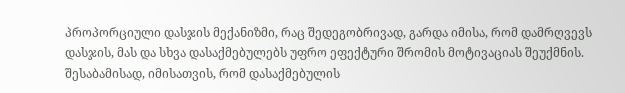პროპორციული დასჯის მექანიზმი, რაც შედეგობრივად, გარდა იმისა, რომ დამრღვევს დასჯის, მას და სხვა დასაქმებულებს უფრო ეფექტური შრომის მოტივაციას შეუქმნის. შესაბამისად, იმისათვის, რომ დასაქმებულის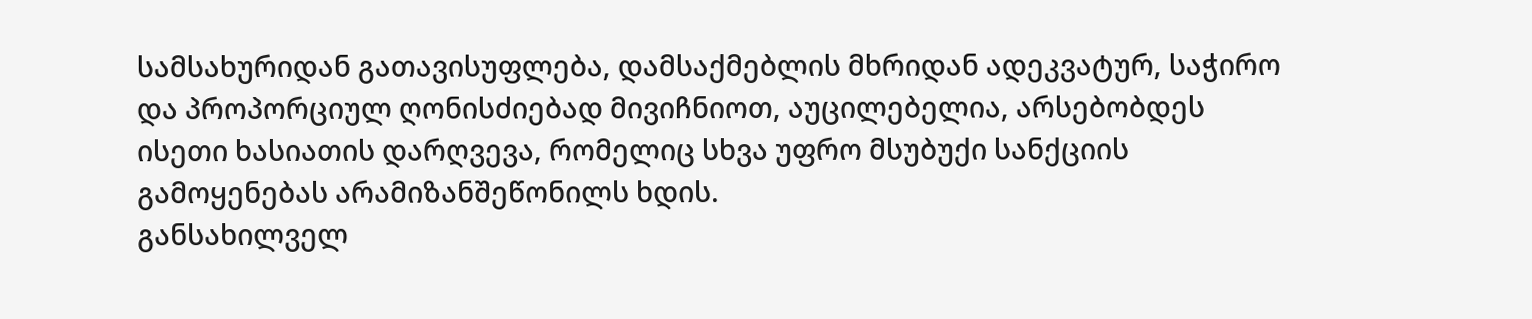სამსახურიდან გათავისუფლება, დამსაქმებლის მხრიდან ადეკვატურ, საჭირო და პროპორციულ ღონისძიებად მივიჩნიოთ, აუცილებელია, არსებობდეს ისეთი ხასიათის დარღვევა, რომელიც სხვა უფრო მსუბუქი სანქციის გამოყენებას არამიზანშეწონილს ხდის.
განსახილველ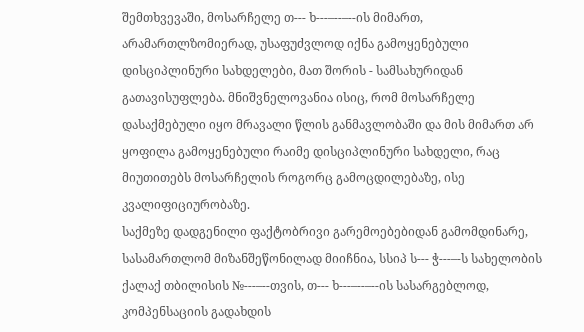შემთხვევაში, მოსარჩელე თ--- ხ---–--–--ის მიმართ, არამართლზომიერად, უსაფუძვლოდ იქნა გამოყენებული დისციპლინური სახდელები, მათ შორის - სამსახურიდან გათავისუფლება. მნიშვნელოვანია ისიც, რომ მოსარჩელე დასაქმებული იყო მრავალი წლის განმავლობაში და მის მიმართ არ ყოფილა გამოყენებული რაიმე დისციპლინური სახდელი, რაც მიუთითებს მოსარჩელის როგორც გამოცდილებაზე, ისე კვალიფიციურობაზე.
საქმეზე დადგენილი ფაქტობრივი გარემოებებიდან გამომდინარე, სასამართლომ მიზანშეწონილად მიიჩნია, სსიპ ს--- ჭ---–-ს სახელობის ქალაქ თბილისის №---–--თვის, თ--- ხ---–--–--ის სასარგებლოდ, კომპენსაციის გადახდის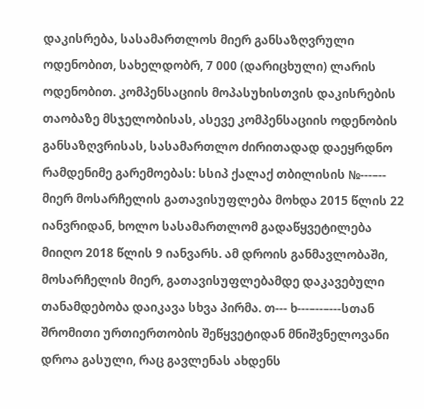დაკისრება, სასამართლოს მიერ განსაზღვრული ოდენობით, სახელდობრ, 7 000 (დარიცხული) ლარის ოდენობით. კომპენსაციის მოპასუხისთვის დაკისრების თაობაზე მსჯელობისას, ასევე კომპენსაციის ოდენობის განსაზღვრისას, სასამართლო ძირითადად დაეყრდნო რამდენიმე გარემოებას: სსიპ ქალაქ თბილისის №---–-- მიერ მოსარჩელის გათავისუფლება მოხდა 2015 წლის 22 იანვრიდან, ხოლო სასამართლომ გადაწყვეტილება მიიღო 2018 წლის 9 იანვარს. ამ დროის განმავლობაში, მოსარჩელის მიერ, გათავისუფლებამდე დაკავებული თანამდებობა დაიკავა სხვა პირმა. თ--- ხ---–--–---სთან შრომითი ურთიერთობის შეწყვეტიდან მნიშვნელოვანი დროა გასული, რაც გავლენას ახდენს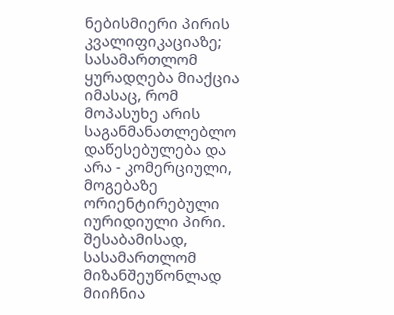ნებისმიერი პირის კვალიფიკაციაზე; სასამართლომ ყურადღება მიაქცია იმასაც, რომ მოპასუხე არის საგანმანათლებლო დაწესებულება და არა - კომერციული, მოგებაზე ორიენტირებული იურიდიული პირი. შესაბამისად, სასამართლომ მიზანშეუწონლად მიიჩნია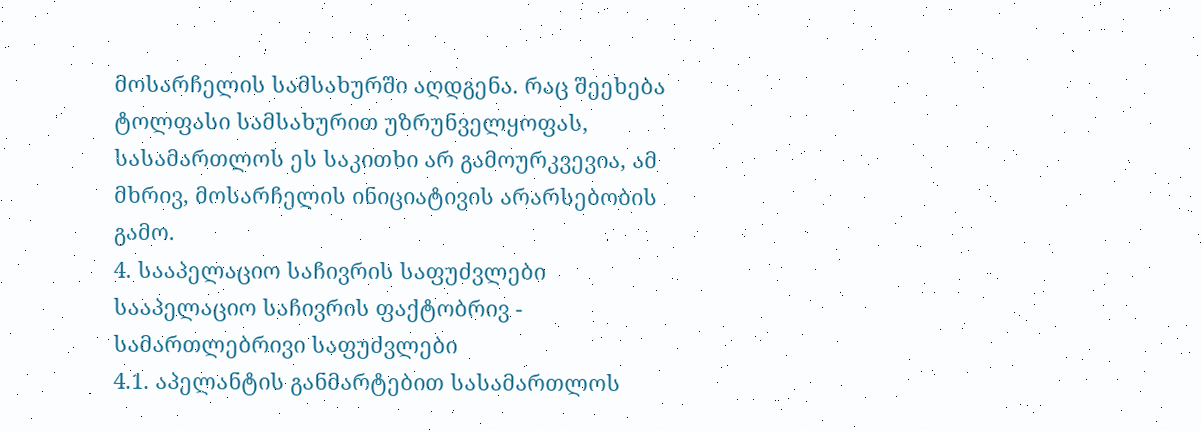მოსარჩელის სამსახურში აღდგენა. რაც შეეხება ტოლფასი სამსახურით უზრუნველყოფას, სასამართლოს ეს საკითხი არ გამოურკვევია, ამ მხრივ, მოსარჩელის ინიციატივის არარსებობის გამო.
4. სააპელაციო საჩივრის საფუძვლები
სააპელაციო საჩივრის ფაქტობრივ - სამართლებრივი საფუძვლები
4.1. აპელანტის განმარტებით სასამართლოს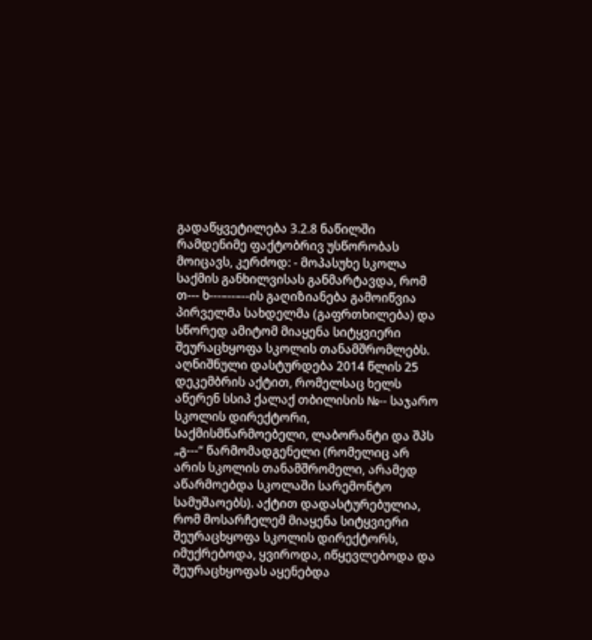გადაწყვეტილება 3.2.8 ნაწილში რამდენიმე ფაქტობრივ უსწორობას მოიცავს, კერძოდ: - მოპასუხე სკოლა საქმის განხილვისას განმარტავდა, რომ თ--- ხ---–--–--ის გაღიზიანება გამოიწვია პირველმა სახდელმა (გაფრთხილება) და სწორედ ამიტომ მიაყენა სიტყვიერი შეურაცხყოფა სკოლის თანამშრომლებს. აღნიშნული დასტურდება 2014 წლის 25 დეკემბრის აქტით, რომელსაც ხელს აწერენ სსიპ ქალაქ თბილისის №-- საჯარო სკოლის დირექტორი, საქმისმწარმოებელი, ლაბორანტი და შპს „გ---“ წარმომადგენელი (რომელიც არ არის სკოლის თანამშრომელი, არამედ აწარმოებდა სკოლაში სარემონტო სამუშაოებს). აქტით დადასტურებულია, რომ მოსარჩელემ მიაყენა სიტყვიერი შეურაცხყოფა სკოლის დირექტორს, იმუქრებოდა, ყვიროდა, იწყევლებოდა და შეურაცხყოფას აყენებდა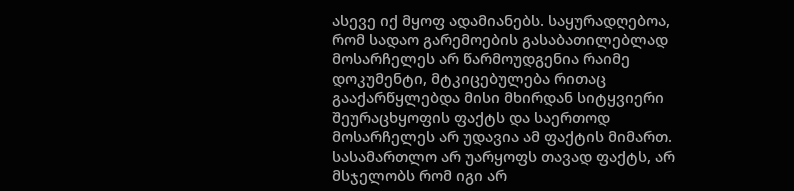ასევე იქ მყოფ ადამიანებს. საყურადღებოა, რომ სადაო გარემოების გასაბათილებლად მოსარჩელეს არ წარმოუდგენია რაიმე დოკუმენტი, მტკიცებულება რითაც გააქარწყლებდა მისი მხირდან სიტყვიერი შეურაცხყოფის ფაქტს და საერთოდ მოსარჩელეს არ უდავია ამ ფაქტის მიმართ. სასამართლო არ უარყოფს თავად ფაქტს, არ მსჯელობს რომ იგი არ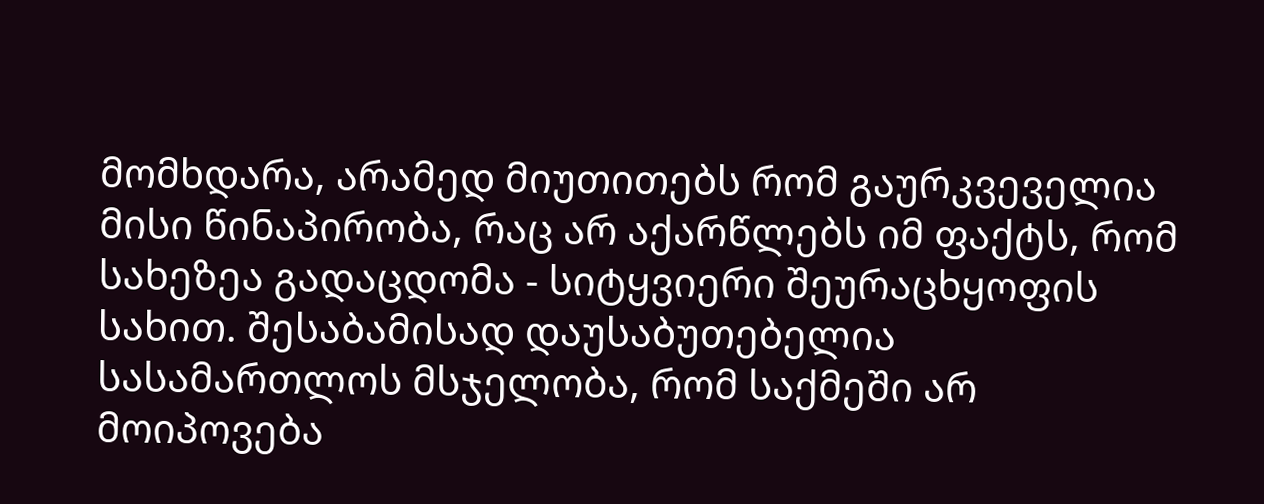მომხდარა, არამედ მიუთითებს რომ გაურკვეველია მისი წინაპირობა, რაც არ აქარწლებს იმ ფაქტს, რომ სახეზეა გადაცდომა - სიტყვიერი შეურაცხყოფის სახით. შესაბამისად დაუსაბუთებელია სასამართლოს მსჯელობა, რომ საქმეში არ მოიპოვება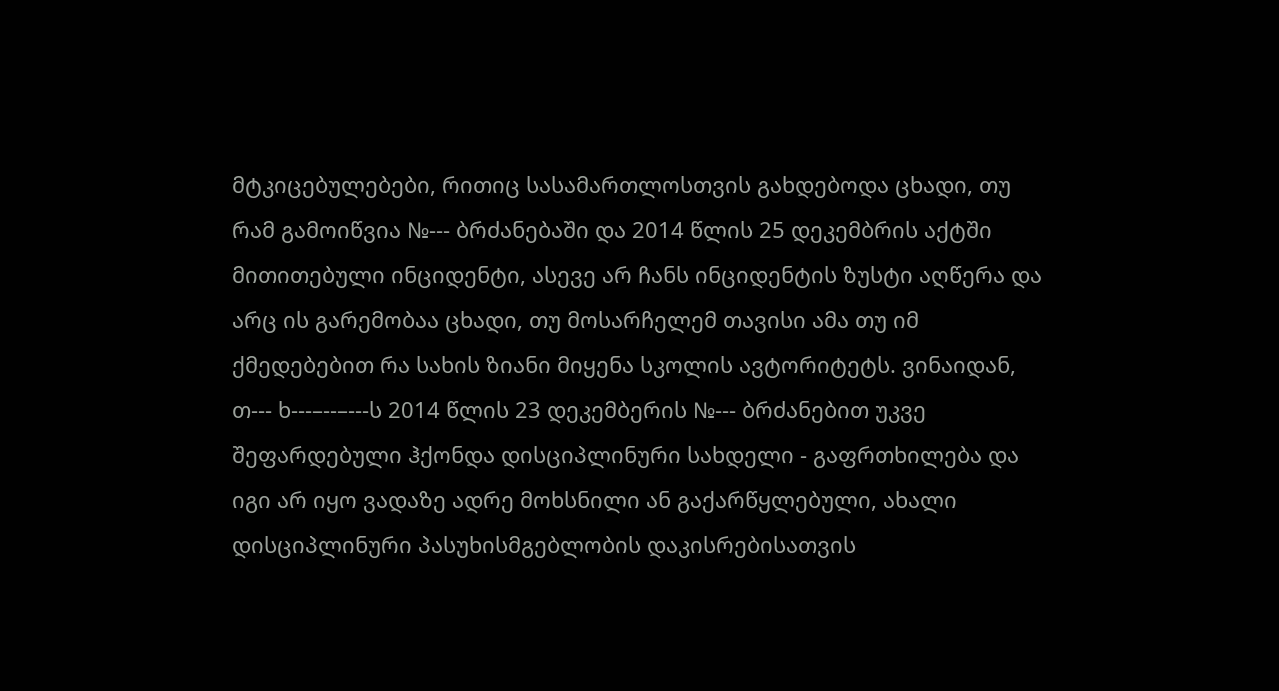მტკიცებულებები, რითიც სასამართლოსთვის გახდებოდა ცხადი, თუ რამ გამოიწვია №--- ბრძანებაში და 2014 წლის 25 დეკემბრის აქტში მითითებული ინციდენტი, ასევე არ ჩანს ინციდენტის ზუსტი აღწერა და არც ის გარემობაა ცხადი, თუ მოსარჩელემ თავისი ამა თუ იმ ქმედებებით რა სახის ზიანი მიყენა სკოლის ავტორიტეტს. ვინაიდან, თ--- ხ---–--–---ს 2014 წლის 23 დეკემბერის №--- ბრძანებით უკვე შეფარდებული ჰქონდა დისციპლინური სახდელი - გაფრთხილება და იგი არ იყო ვადაზე ადრე მოხსნილი ან გაქარწყლებული, ახალი დისციპლინური პასუხისმგებლობის დაკისრებისათვის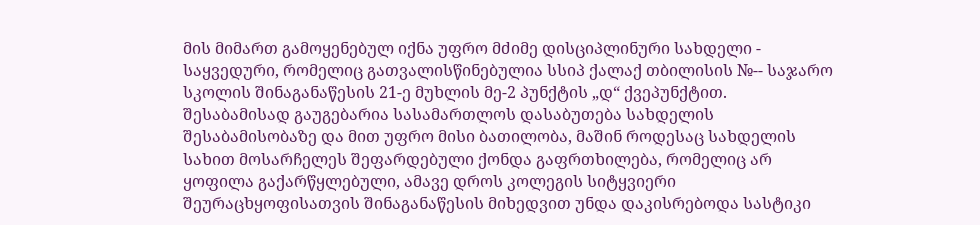მის მიმართ გამოყენებულ იქნა უფრო მძიმე დისციპლინური სახდელი - საყვედური, რომელიც გათვალისწინებულია სსიპ ქალაქ თბილისის №-- საჯარო სკოლის შინაგანაწესის 21-ე მუხლის მე-2 პუნქტის „დ“ ქვეპუნქტით. შესაბამისად გაუგებარია სასამართლოს დასაბუთება სახდელის შესაბამისობაზე და მით უფრო მისი ბათილობა, მაშინ როდესაც სახდელის სახით მოსარჩელეს შეფარდებული ქონდა გაფრთხილება, რომელიც არ ყოფილა გაქარწყლებული, ამავე დროს კოლეგის სიტყვიერი შეურაცხყოფისათვის შინაგანაწესის მიხედვით უნდა დაკისრებოდა სასტიკი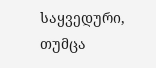საყვედური, თუმცა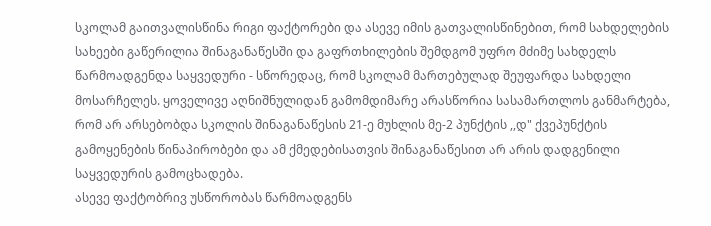სკოლამ გაითვალისწინა რიგი ფაქტორები და ასევე იმის გათვალისწინებით, რომ სახდელების სახეები გაწერილია შინაგანაწესში და გაფრთხილების შემდგომ უფრო მძიმე სახდელს წარმოადგენდა საყვედური - სწორედაც, რომ სკოლამ მართებულად შეუფარდა სახდელი მოსარჩელეს. ყოველივე აღნიშნულიდან გამომდიმარე არასწორია სასამართლოს განმარტება, რომ არ არსებობდა სკოლის შინაგანაწესის 21-ე მუხლის მე-2 პუნქტის ,,დ" ქვეპუნქტის გამოყენების წინაპირობები და ამ ქმედებისათვის შინაგანაწესით არ არის დადგენილი საყვედურის გამოცხადება.
ასევე ფაქტობრივ უსწორობას წარმოადგენს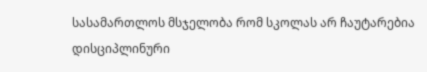სასამართლოს მსჯელობა რომ სკოლას არ ჩაუტარებია დისციპლინური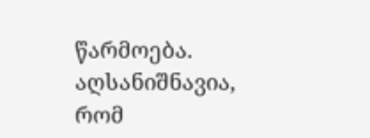წარმოება. აღსანიშნავია, რომ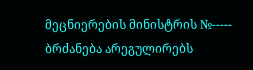მეცნიერების მინისტრის №----- ბრძანება არეგულირებს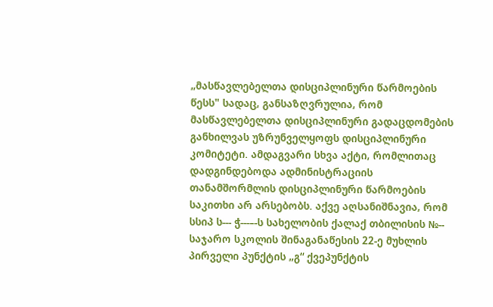„მასწავლებელთა დისციპლინური წარმოების წესს" სადაც, განსაზღვრულია, რომ მასწავლებელთა დისციპლინური გადაცდომების განხილვას უზრუნველყოფს დისციპლინური კომიტეტი. ამდაგვარი სხვა აქტი, რომლითაც დადგინდებოდა ადმინისტრაციის თანამშორმლის დისციპლინური წარმოების საკითხი არ არსებობს. აქვე აღსანიშნავია, რომ სსიპ ს--- ჭ---–-ს სახელობის ქალაქ თბილისის №-- საჯარო სკოლის შინაგანაწესის 22-ე მუხლის პირველი პუნქტის „გ“ ქვეპუნქტის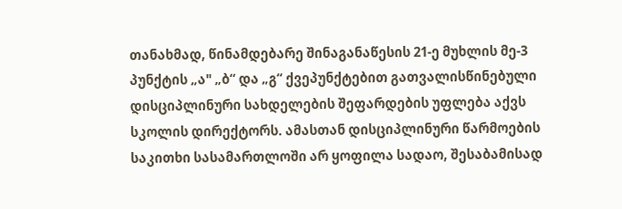თანახმად, წინამდებარე შინაგანაწესის 21-ე მუხლის მე-3 პუნქტის „ა" „ბ“ და „გ“ ქვეპუნქტებით გათვალისწინებული დისციპლინური სახდელების შეფარდების უფლება აქვს სკოლის დირექტორს. ამასთან დისციპლინური წარმოების საკითხი სასამართლოში არ ყოფილა სადაო, შესაბამისად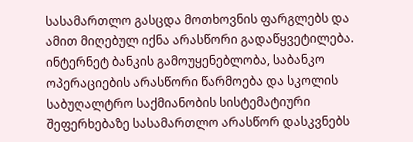სასამართლო გასცდა მოთხოვნის ფარგლებს და ამით მიღებულ იქნა არასწორი გადაწყვეტილება.
ინტერნეტ ბანკის გამოუყენებლობა, საბანკო ოპერაციების არასწორი წარმოება და სკოლის საბუღალტრო საქმიანობის სისტემატიური შეფერხებაზე სასამართლო არასწორ დასკვნებს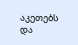აკეთებს და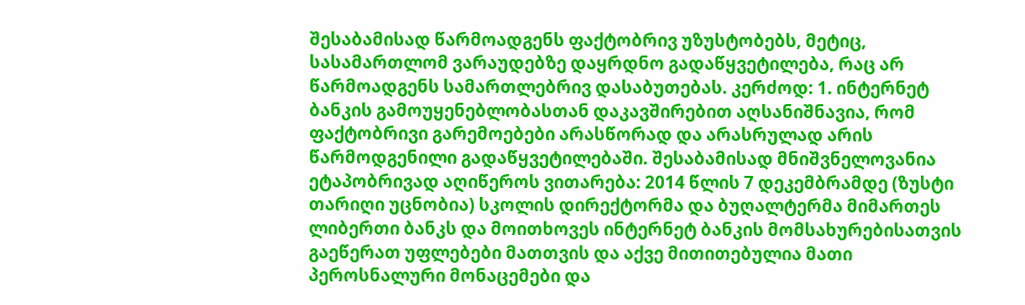შესაბამისად წარმოადგენს ფაქტობრივ უზუსტობებს, მეტიც, სასამართლომ ვარაუდებზე დაყრდნო გადაწყვეტილება, რაც არ წარმოადგენს სამართლებრივ დასაბუთებას. კერძოდ: 1. ინტერნეტ ბანკის გამოუყენებლობასთან დაკავშირებით აღსანიშნავია, რომ ფაქტობრივი გარემოებები არასწორად და არასრულად არის წარმოდგენილი გადაწყვეტილებაში. შესაბამისად მნიშვნელოვანია ეტაპობრივად აღიწეროს ვითარება: 2014 წლის 7 დეკემბრამდე (ზუსტი თარიღი უცნობია) სკოლის დირექტორმა და ბუღალტერმა მიმართეს ლიბერთი ბანკს და მოითხოვეს ინტერნეტ ბანკის მომსახურებისათვის გაეწერათ უფლებები მათთვის და აქვე მითითებულია მათი პეროსნალური მონაცემები და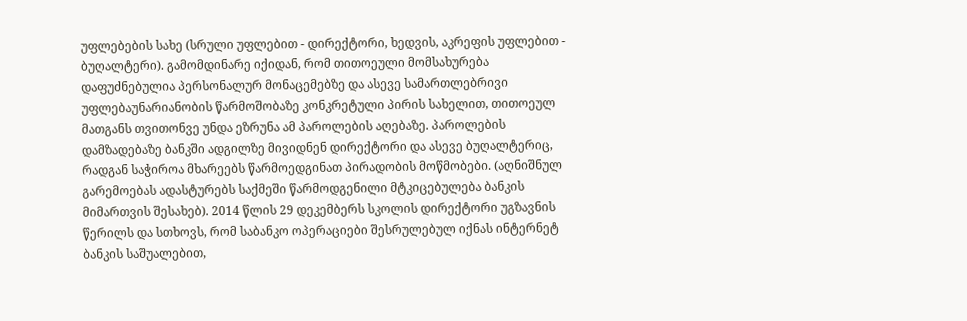უფლებების სახე (სრული უფლებით - დირექტორი, ხედვის, აკრეფის უფლებით - ბუღალტერი). გამომდინარე იქიდან, რომ თითოეული მომსახურება დაფუძნებულია პერსონალურ მონაცემებზე და ასევე სამართლებრივი უფლებაუნარიანობის წარმოშობაზე კონკრეტული პირის სახელით, თითოეულ მათგანს თვითონვე უნდა ეზრუნა ამ პაროლების აღებაზე. პაროლების დამზადებაზე ბანკში ადგილზე მივიდნენ დირექტორი და ასევე ბუღალტერიც, რადგან საჭიროა მხარეებს წარმოედგინათ პირადობის მოწმობები. (აღნიშნულ გარემოებას ადასტურებს საქმეში წარმოდგენილი მტკიცებულება ბანკის მიმართვის შესახებ). 2014 წლის 29 დეკემბერს სკოლის დირექტორი უგზავნის წერილს და სთხოვს, რომ საბანკო ოპერაციები შესრულებულ იქნას ინტერნეტ ბანკის საშუალებით,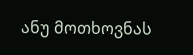ანუ მოთხოვნას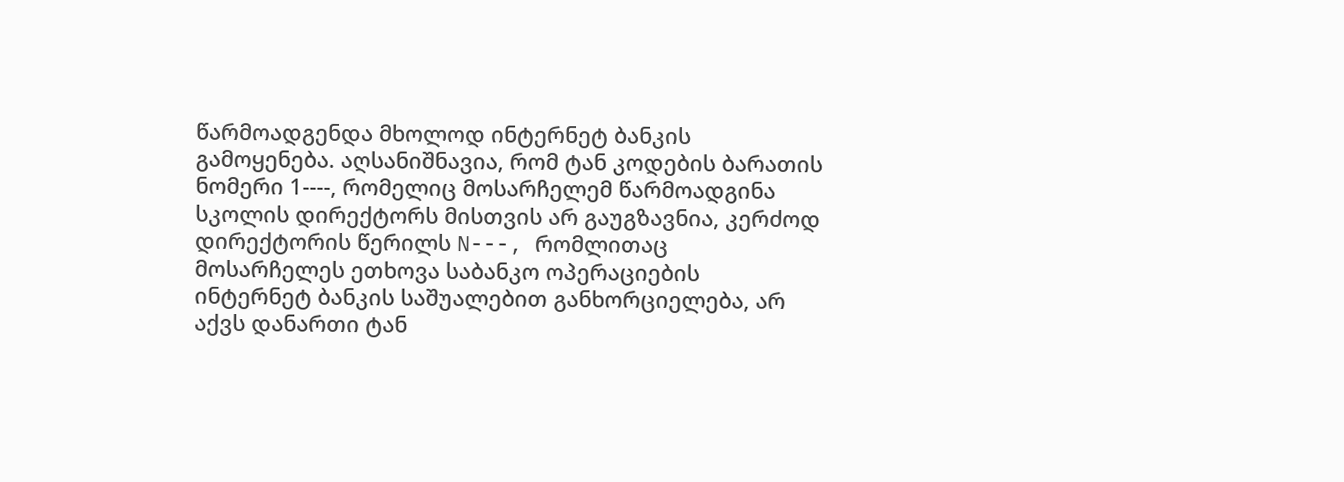წარმოადგენდა მხოლოდ ინტერნეტ ბანკის გამოყენება. აღსანიშნავია, რომ ტან კოდების ბარათის ნომერი 1----, რომელიც მოსარჩელემ წარმოადგინა სკოლის დირექტორს მისთვის არ გაუგზავნია, კერძოდ დირექტორის წერილს N---, რომლითაც მოსარჩელეს ეთხოვა საბანკო ოპერაციების ინტერნეტ ბანკის საშუალებით განხორციელება, არ აქვს დანართი ტან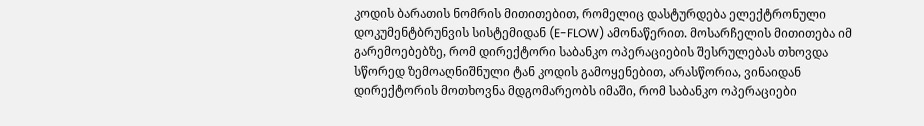კოდის ბარათის ნომრის მითითებით, რომელიც დასტურდება ელექტრონული დოკუმენტბრუნვის სისტემიდან (E-FLOW) ამონაწერით. მოსარჩელის მითითება იმ გარემოებებზე, რომ დირექტორი საბანკო ოპერაციების შესრულებას თხოვდა სწორედ ზემოაღნიშნული ტან კოდის გამოყენებით, არასწორია, ვინაიდან დირექტორის მოთხოვნა მდგომარეობს იმაში, რომ საბანკო ოპერაციები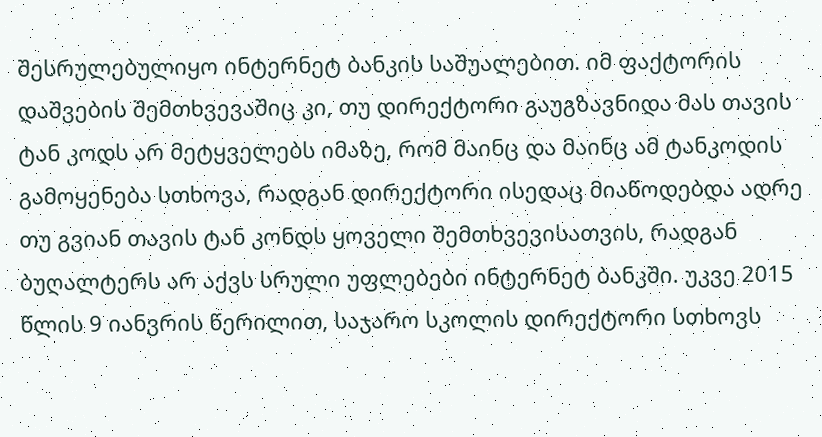შესრულებულიყო ინტერნეტ ბანკის საშუალებით. იმ ფაქტორის დაშვების შემთხვევაშიც კი, თუ დირექტორი გაუგზავნიდა მას თავის ტან კოდს არ მეტყველებს იმაზე, რომ მაინც და მაინც ამ ტანკოდის გამოყენება სთხოვა, რადგან დირექტორი ისედაც მიაწოდებდა ადრე თუ გვიან თავის ტან კონდს ყოველი შემთხვევისათვის, რადგან ბუღალტერს არ აქვს სრული უფლებები ინტერნეტ ბანკში. უკვე 2015 წლის 9 იანვრის წერილით, საჯარო სკოლის დირექტორი სთხოვს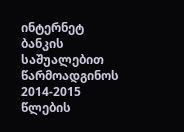ინტერნეტ ბანკის საშუალებით წარმოადგინოს 2014-2015 წლების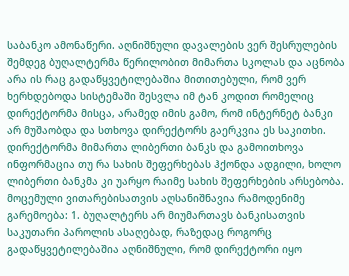საბანკო ამონაწერი. აღნიშნული დავალების ვერ შესრულების შემდეგ ბუღალტერმა წერილობით მიმართა სკოლას და აცნობა არა ის რაც გადაწყვეტილებაშია მითითებული, რომ ვერ ხერხდებოდა სისტემაში შესვლა იმ ტან კოდით რომელიც დირექტორმა მისცა, არამედ იმის გამო, რომ ინტერნეტ ბანკი არ მუშაობდა და სთხოვა დირექტორს გაერკვია ეს საკითხი. დირექტორმა მიმართა ლიბერთი ბანკს და გამოითხოვა ინფორმაცია თუ რა სახის შეფერხებას ჰქონდა ადგილი, ხოლო ლიბერთი ბანკმა კი უარყო რაიმე სახის შეფერხების არსებობა. მოცემული ვითარებისათვის აღსანიშნავია რამოდენიმე გარემოება: 1. ბუღალტერს არ მიუმართავს ბანკისათვის საკუთარი პაროლის ასაღებად, რაზედაც როგორც გადაწყვეტილებაშია აღნიშნული, რომ დირექტორი იყო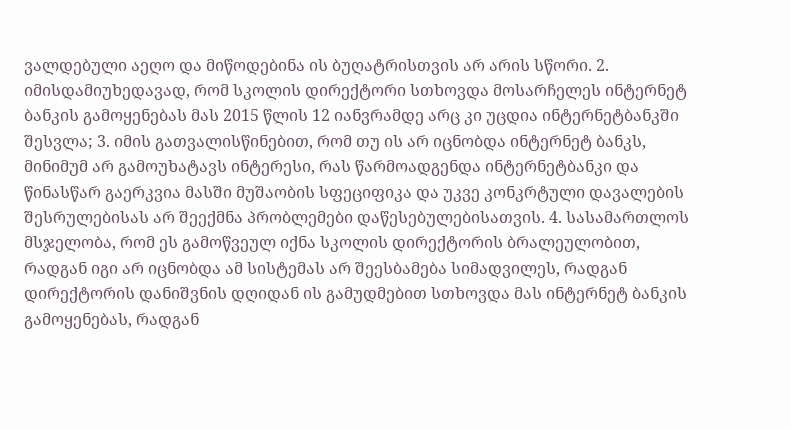ვალდებული აეღო და მიწოდებინა ის ბუღატრისთვის არ არის სწორი. 2. იმისდამიუხედავად, რომ სკოლის დირექტორი სთხოვდა მოსარჩელეს ინტერნეტ ბანკის გამოყენებას მას 2015 წლის 12 იანვრამდე არც კი უცდია ინტერნეტბანკში შესვლა; 3. იმის გათვალისწინებით, რომ თუ ის არ იცნობდა ინტერნეტ ბანკს, მინიმუმ არ გამოუხატავს ინტერესი, რას წარმოადგენდა ინტერნეტბანკი და წინასწარ გაერკვია მასში მუშაობის სფეციფიკა და უკვე კონკრტული დავალების შესრულებისას არ შეექმნა პრობლემები დაწესებულებისათვის. 4. სასამართლოს მსჯელობა, რომ ეს გამოწვეულ იქნა სკოლის დირექტორის ბრალეულობით, რადგან იგი არ იცნობდა ამ სისტემას არ შეესბამება სიმადვილეს, რადგან დირექტორის დანიშვნის დღიდან ის გამუდმებით სთხოვდა მას ინტერნეტ ბანკის გამოყენებას, რადგან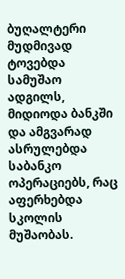ბუღალტერი მუდმივად ტოვებდა სამუშაო ადგილს, მიდიოდა ბანკში და ამგვარად ასრულებდა საბანკო ოპერაციებს, რაც აფერხებდა სკოლის მუშაობას.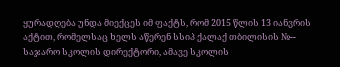ყურადღება უნდა მიექცეს იმ ფაქტს, რომ 2015 წლის 13 იანვრის აქტით, რომელსაც ხელს აწერენ სსიპ ქალაქ თბილისის №-- საჯარო სკოლის დირექტორი, ამავე სკოლის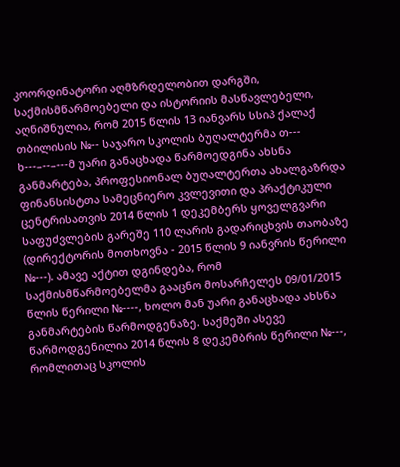კოორდინატორი აღმზრდელობით დარგში, საქმისმწარმოებელი და ისტორიის მასწავლებელი, აღნიშნულია, რომ 2015 წლის 13 იანვარს სსიპ ქალაქ თბილისის №-- საჯარო სკოლის ბუღალტერმა თ--- ხ---–--–---მ უარი განაცხადა წარმოედგინა ახსნა განმარტება, პროფესიონალ ბუღალტერთა ახალგაზრდა ფინანსისტთა სამეცნიერო კვლევითი და პრაქტიკული ცენტრისათვის 2014 წლის 1 დეკემბერს ყოველგვარი საფუძვლების გარეშე 110 ლარის გადარიცხვის თაობაზე (დირექტორის მოთხოვნა - 2015 წლის 9 იანვრის წერილი №---). ამავე აქტით დგინდება, რომ საქმისმწარმოებელმა გააცნო მოსარჩელეს 09/01/2015 წლის წერილი №----, ხოლო მან უარი განაცხადა ახსნა განმარტების წარმოდგენაზე. საქმეში ასევე წარმოდგენილია 2014 წლის 8 დეკემბრის წერილი №---, რომლითაც სკოლის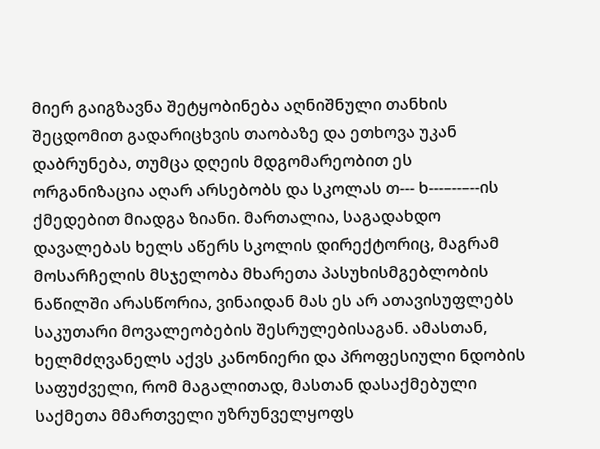მიერ გაიგზავნა შეტყობინება აღნიშნული თანხის შეცდომით გადარიცხვის თაობაზე და ეთხოვა უკან დაბრუნება, თუმცა დღეის მდგომარეობით ეს ორგანიზაცია აღარ არსებობს და სკოლას თ--- ხ---–--–--ის ქმედებით მიადგა ზიანი. მართალია, საგადახდო დავალებას ხელს აწერს სკოლის დირექტორიც, მაგრამ მოსარჩელის მსჯელობა მხარეთა პასუხისმგებლობის ნაწილში არასწორია, ვინაიდან მას ეს არ ათავისუფლებს საკუთარი მოვალეობების შესრულებისაგან. ამასთან, ხელმძღვანელს აქვს კანონიერი და პროფესიული ნდობის საფუძველი, რომ მაგალითად, მასთან დასაქმებული საქმეთა მმართველი უზრუნველყოფს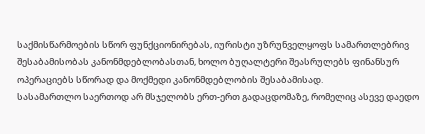საქმისწარმოების სწორ ფუნქციონირებას, იურისტი უზრუნველყოფს სამართლებრივ შესაბამისობას კანონმდებლობასთან, ხოლო ბუღალტერი შეასრულებს ფინანსურ ოპერაციებს სწორად და მოქმედი კანონმდებლობის შესაბამისად.
სასამართლო საერთოდ არ მსჯელობს ერთ-ერთ გადაცდომაზე, რომელიც ასევე დაედო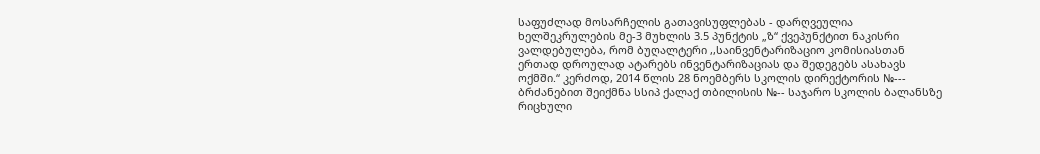საფუძლად მოსარჩელის გათავისუფლებას - დარღვეულია ხელშეკრულების მე-3 მუხლის 3.5 პუნქტის „ზ“ ქვეპუნქტით ნაკისრი ვალდებულება, რომ ბუღალტერი ,,საინვენტარიზაციო კომისიასთან ერთად დროულად ატარებს ინვენტარიზაციას და შედეგებს ასახავს ოქმში.“ კერძოდ, 2014 წლის 28 ნოემბერს სკოლის დირექტორის №--- ბრძანებით შეიქმნა სსიპ ქალაქ თბილისის №-- საჯარო სკოლის ბალანსზე რიცხული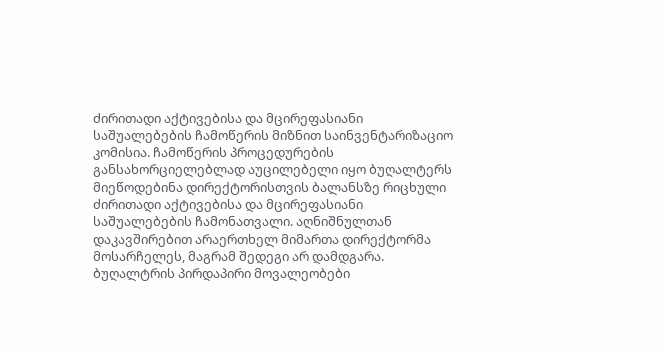ძირითადი აქტივებისა და მცირეფასიანი საშუალებების ჩამოწერის მიზნით საინვენტარიზაციო კომისია. ჩამოწერის პროცედურების განსახორციელებლად აუცილებელი იყო ბუღალტერს მიეწოდებინა დირექტორისთვის ბალანსზე რიცხული ძირითადი აქტივებისა და მცირეფასიანი საშუალებების ჩამონათვალი. აღნიშნულთან დაკავშირებით არაერთხელ მიმართა დირექტორმა მოსარჩელეს, მაგრამ შედეგი არ დამდგარა. ბუღალტრის პირდაპირი მოვალეობები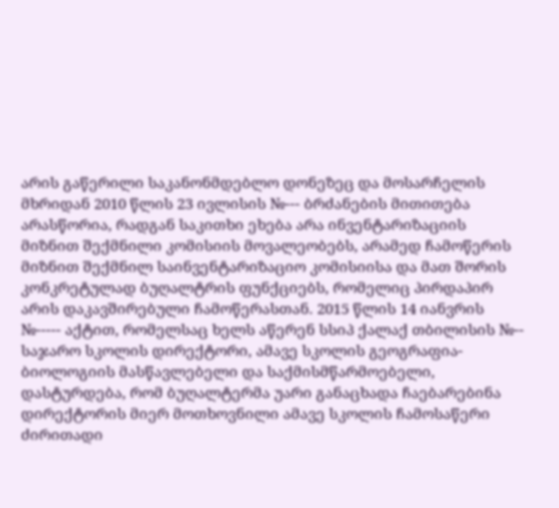არის გაწერილი საკანონმდებლო დონეზეც და მოსარჩელის მხრიდან 2010 წლის 23 ივლისის №--- ბრძანების მითითება არასწორია, რადგან საკითხი ეხება არა ინვენტარიზაციის მიზნით შექმნილი კომისიის მოვალეობებს, არამედ ჩამოწერის მიზნით შექმნილ საინვენტარიზაციო კომისიისა და მათ შორის კონკრეტულად ბუღალტრის ფუნქციებს, რომელიც პირდაპირ არის დაკავშირებული ჩამოწერასთან. 2015 წლის 14 იანვრის №----- აქტით, რომელსაც ხელს აწერენ სსიპ ქალაქ თბილისის №-- საჯარო სკოლის დირექტორი, ამავე სკოლის გეოგრაფია-ბიოლოგიის მასწავლებელი და საქმისმწარმოებელი, დასტურდება, რომ ბუღალტერმა უარი განაცხადა ჩაებარებინა დირექტორის მიერ მოთხოვნილი ამავე სკოლის ჩამოსაწერი ძირითადი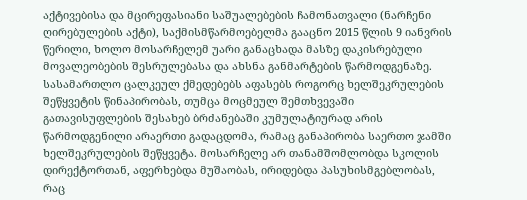აქტივებისა და მცირეფასიანი საშუალებების ჩამონათვალი (ნარჩენი ღირებულების აქტი), საქმისმწარმოებელმა გააცნო 2015 წლის 9 იანვრის წერილი, ხოლო მოსარჩელემ უარი განაცხადა მასზე დაკისრებული მოვალეობების შესრულებასა და ახსნა განმარტების წარმოდგენაზე. სასამართლო ცალკეულ ქმედებებს აფასებს როგორც ხელშეკრულების შეწყვეტის წინაპირობას, თუმცა მოცმეულ შემთხვევაში გათავისუფლების შესახებ ბრძანებაში კუმულატიურად არის წარმოდგენილი არაერთი გადაცდომა, რამაც განაპირობა საერთო ჯამში ხელშეკრულების შეწყვეტა. მოსარჩელე არ თანამშომლობდა სკოლის დირექტორთან, აფერხებდა მუშაობას, ირიდებდა პასუხისმგებლობას, რაც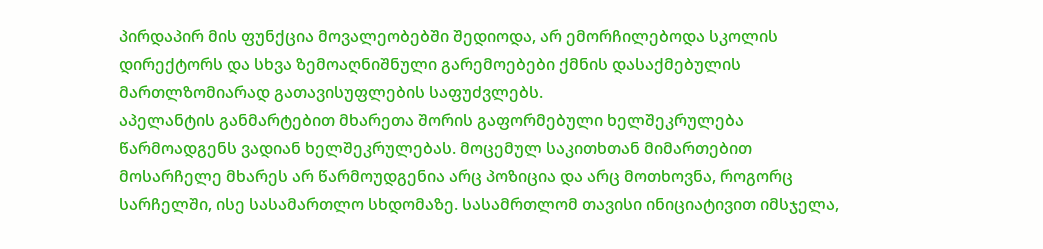პირდაპირ მის ფუნქცია მოვალეობებში შედიოდა, არ ემორჩილებოდა სკოლის დირექტორს და სხვა ზემოაღნიშნული გარემოებები ქმნის დასაქმებულის მართლზომიარად გათავისუფლების საფუძვლებს.
აპელანტის განმარტებით მხარეთა შორის გაფორმებული ხელშეკრულება წარმოადგენს ვადიან ხელშეკრულებას. მოცემულ საკითხთან მიმართებით მოსარჩელე მხარეს არ წარმოუდგენია არც პოზიცია და არც მოთხოვნა, როგორც სარჩელში, ისე სასამართლო სხდომაზე. სასამრთლომ თავისი ინიციატივით იმსჯელა,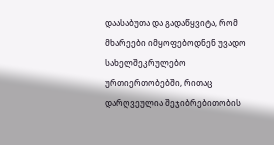დაასაბუთა და გადაწყვიტა, რომ მხარეები იმყოფებოდნენ უვადო სახელშეკრულებო ურთიერთობებში, რითაც დარღვეულია შეჯიბრებითობის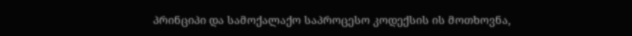პრინციპი და სამოქალაქო საპროცესო კოდექსის ის მოთხოვნა,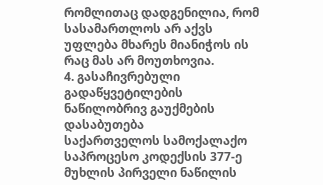რომლითაც დადგენილია, რომ სასამართლოს არ აქვს უფლება მხარეს მიანიჭოს ის რაც მას არ მოუთხოვია.
4. გასაჩივრებული გადაწყვეტილების ნაწილობრივ გაუქმების დასაბუთება
საქართველოს სამოქალაქო საპროცესო კოდექსის 377-ე მუხლის პირველი ნაწილის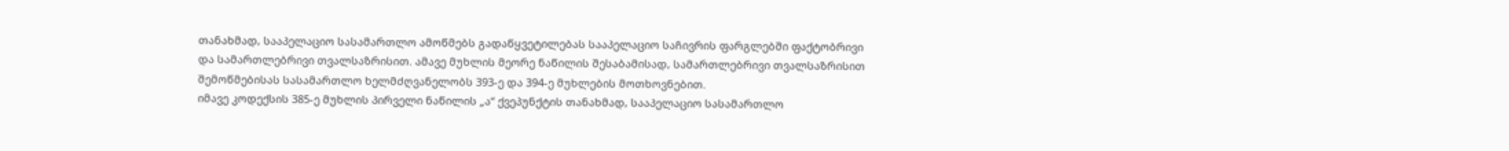თანახმად, სააპელაციო სასამართლო ამოწმებს გადაწყვეტილებას სააპელაციო საჩივრის ფარგლებში ფაქტობრივი და სამართლებრივი თვალსაზრისით. ამავე მუხლის მეორე ნაწილის შესაბამისად, სამართლებრივი თვალსაზრისით შემოწმებისას სასამართლო ხელმძღვანელობს 393-ე და 394-ე მუხლების მოთხოვნებით.
იმავე კოდექსის 385-ე მუხლის პირველი ნაწილის „ა“ ქვეპუნქტის თანახმად, სააპელაციო სასამართლო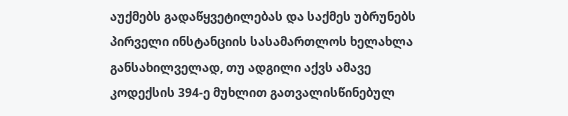აუქმებს გადაწყვეტილებას და საქმეს უბრუნებს პირველი ინსტანციის სასამართლოს ხელახლა განსახილველად, თუ ადგილი აქვს ამავე კოდექსის 394-ე მუხლით გათვალისწინებულ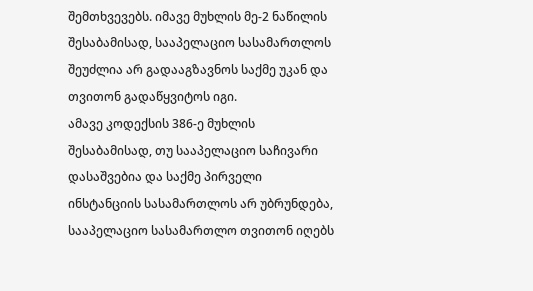შემთხვევებს. იმავე მუხლის მე-2 ნაწილის შესაბამისად, სააპელაციო სასამართლოს შეუძლია არ გადააგზავნოს საქმე უკან და თვითონ გადაწყვიტოს იგი.
ამავე კოდექსის 386-ე მუხლის შესაბამისად, თუ სააპელაციო საჩივარი დასაშვებია და საქმე პირველი ინსტანციის სასამართლოს არ უბრუნდება, სააპელაციო სასამართლო თვითონ იღებს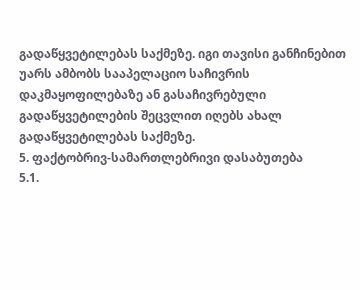გადაწყვეტილებას საქმეზე. იგი თავისი განჩინებით უარს ამბობს სააპელაციო საჩივრის დაკმაყოფილებაზე ან გასაჩივრებული გადაწყვეტილების შეცვლით იღებს ახალ გადაწყვეტილებას საქმეზე.
5. ფაქტობრივ-სამართლებრივი დასაბუთება
5.1.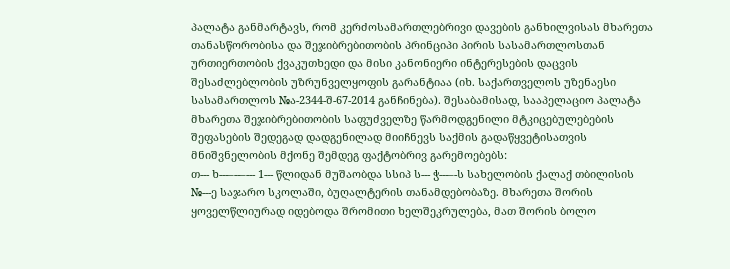პალატა განმარტავს, რომ კერძოსამართლებრივი დავების განხილვისას მხარეთა თანასწორობისა და შეჯიბრებითობის პრინციპი პირის სასამართლოსთან ურთიერთობის ქვაკუთხედი და მისი კანონიერი ინტერესების დაცვის შესაძლებლობის უზრუნველყოფის გარანტიაა (იხ. საქართველოს უზენაესი სასამართლოს №ა-2344-შ-67-2014 განჩინება). შესაბამისად, სააპელაციო პალატა მხარეთა შეჯიბრებითობის საფუძველზე წარმოდგენილი მტკიცებულებების შეფასების შედეგად დადგენილად მიიჩნევს საქმის გადაწყვეტისათვის მნიშვნელობის მქონე შემდეგ ფაქტობრივ გარემოებებს:
თ--- ხ---–--–--- 1--- წლიდან მუშაობდა სსიპ ს--- ჭ---–-ს სახელობის ქალაქ თბილისის №---ე საჯარო სკოლაში, ბუღალტერის თანამდებობაზე. მხარეთა შორის ყოველწლიურად იდებოდა შრომითი ხელშეკრულება, მათ შორის ბოლო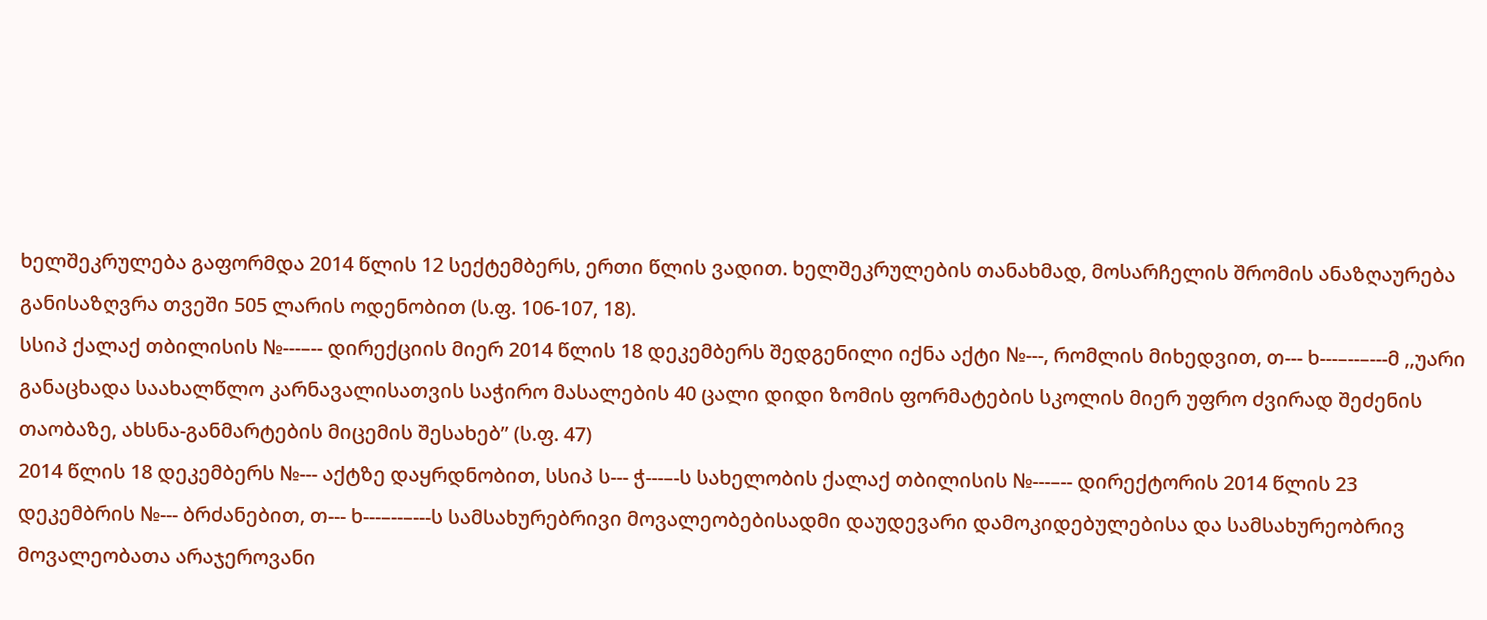ხელშეკრულება გაფორმდა 2014 წლის 12 სექტემბერს, ერთი წლის ვადით. ხელშეკრულების თანახმად, მოსარჩელის შრომის ანაზღაურება განისაზღვრა თვეში 505 ლარის ოდენობით (ს.ფ. 106-107, 18).
სსიპ ქალაქ თბილისის №---–-- დირექციის მიერ 2014 წლის 18 დეკემბერს შედგენილი იქნა აქტი №---, რომლის მიხედვით, თ--- ხ---–--–---მ ,,უარი განაცხადა საახალწლო კარნავალისათვის საჭირო მასალების 40 ცალი დიდი ზომის ფორმატების სკოლის მიერ უფრო ძვირად შეძენის თაობაზე, ახსნა-განმარტების მიცემის შესახებ’’ (ს.ფ. 47)
2014 წლის 18 დეკემბერს №--- აქტზე დაყრდნობით, სსიპ ს--- ჭ---–-ს სახელობის ქალაქ თბილისის №---–-- დირექტორის 2014 წლის 23 დეკემბრის №--- ბრძანებით, თ--- ხ---–--–---ს სამსახურებრივი მოვალეობებისადმი დაუდევარი დამოკიდებულებისა და სამსახურეობრივ მოვალეობათა არაჯეროვანი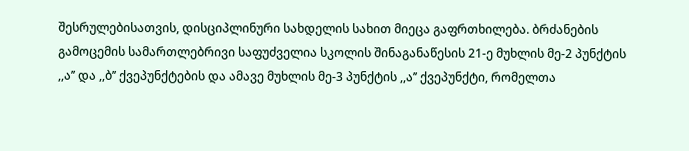შესრულებისათვის, დისციპლინური სახდელის სახით მიეცა გაფრთხილება. ბრძანების გამოცემის სამართლებრივი საფუძველია სკოლის შინაგანაწესის 21-ე მუხლის მე-2 პუნქტის ,,ა’’ და ,,ბ’’ ქვეპუნქტების და ამავე მუხლის მე-3 პუნქტის ,,ა’’ ქვეპუნქტი, რომელთა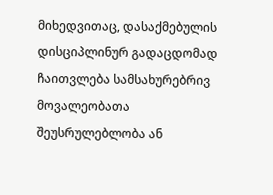მიხედვითაც, დასაქმებულის დისციპლინურ გადაცდომად ჩაითვლება სამსახურებრივ მოვალეობათა შეუსრულებლობა ან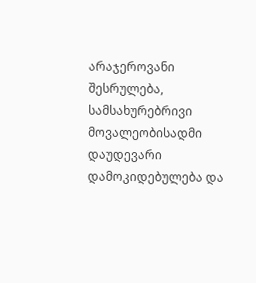არაჯეროვანი შესრულება, სამსახურებრივი მოვალეობისადმი დაუდევარი დამოკიდებულება და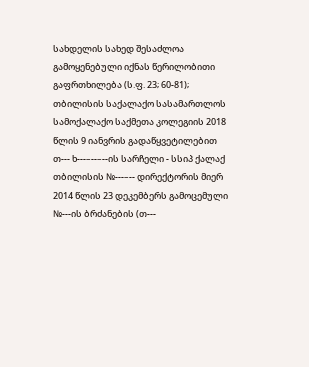სახდელის სახედ შესაძლოა გამოყენებული იქნას წერილობითი გაფრთხილება (ს.ფ. 23; 60-81);
თბილისის საქალაქო სასამართლოს სამოქალაქო საქმეთა კოლეგიის 2018 წლის 9 იანვრის გადაწყვეტილებით თ--- ხ---–--–--ის სარჩელი - სსიპ ქალაქ თბილისის №---–-- დირექტორის მიერ 2014 წლის 23 დეკემბერს გამოცემული №---ის ბრძანების (თ---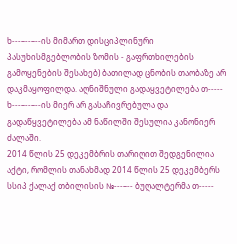ხ---–--–--ის მიმართ დისციპლინური პასუხისმგებლობის ზომის - გაფრთხილების გამოყენების შესახებ) ბათილად ცნობის თაობაზე არ დაკმაყოფილდა. აღნიშნული გადაყვეტილება თ----- ხ---–--–--ის მიერ არ გასაჩივრებულა და გადაწყვეტილება ამ ნაწილში შესულია კანონიერ ძალაში.
2014 წლის 25 დეკემბრის თარიღით შედგენილია აქტი, რომლის თანახმად 2014 წლის 25 დეკემბერს სსიპ ქალაქ თბილისის №---–-- ბუღალტერმა თ-----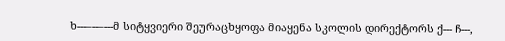ხ---–--–---მ სიტყვიერი შეურაცხყოფა მიაყენა სკოლის დირექტორს ქ--- ჩ---,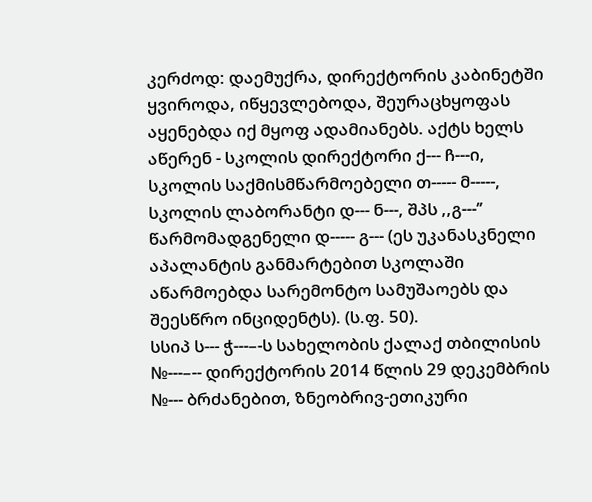კერძოდ: დაემუქრა, დირექტორის კაბინეტში ყვიროდა, იწყევლებოდა, შეურაცხყოფას აყენებდა იქ მყოფ ადამიანებს. აქტს ხელს აწერენ - სკოლის დირექტორი ქ--- ჩ---ი, სკოლის საქმისმწარმოებელი თ----- მ-----, სკოლის ლაბორანტი დ--- ნ---, შპს ,,გ---’’ წარმომადგენელი დ----- გ--- (ეს უკანასკნელი აპალანტის განმარტებით სკოლაში აწარმოებდა სარემონტო სამუშაოებს და შეესწრო ინციდენტს). (ს.ფ. 50).
სსიპ ს--- ჭ---–-ს სახელობის ქალაქ თბილისის №---–-- დირექტორის 2014 წლის 29 დეკემბრის №--- ბრძანებით, ზნეობრივ-ეთიკური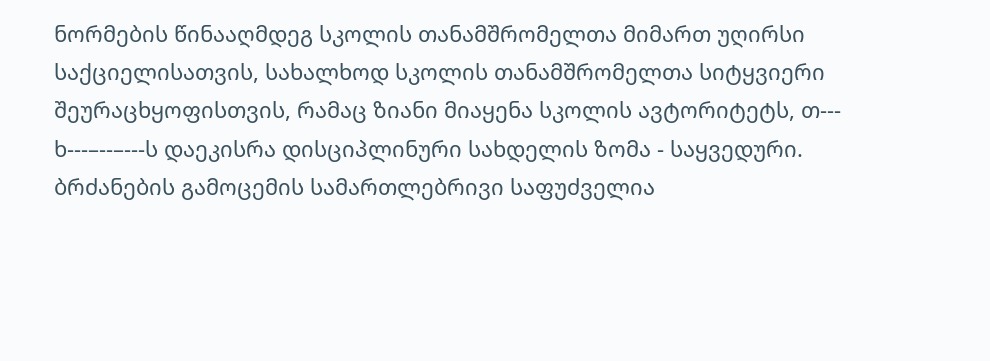ნორმების წინააღმდეგ სკოლის თანამშრომელთა მიმართ უღირსი საქციელისათვის, სახალხოდ სკოლის თანამშრომელთა სიტყვიერი შეურაცხყოფისთვის, რამაც ზიანი მიაყენა სკოლის ავტორიტეტს, თ--- ხ---–--–---ს დაეკისრა დისციპლინური სახდელის ზომა - საყვედური.
ბრძანების გამოცემის სამართლებრივი საფუძველია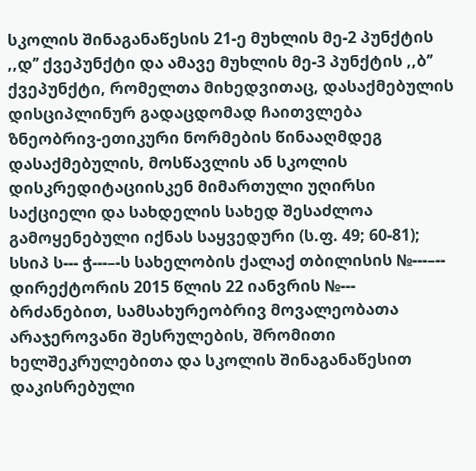სკოლის შინაგანაწესის 21-ე მუხლის მე-2 პუნქტის ,,დ’’ ქვეპუნქტი და ამავე მუხლის მე-3 პუნქტის ,,ბ’’ ქვეპუნქტი, რომელთა მიხედვითაც, დასაქმებულის დისციპლინურ გადაცდომად ჩაითვლება ზნეობრივ-ეთიკური ნორმების წინააღმდეგ დასაქმებულის, მოსწავლის ან სკოლის დისკრედიტაციისკენ მიმართული უღირსი საქციელი და სახდელის სახედ შესაძლოა გამოყენებული იქნას საყვედური (ს.ფ. 49; 60-81);
სსიპ ს--- ჭ---–-ს სახელობის ქალაქ თბილისის №---–-- დირექტორის 2015 წლის 22 იანვრის №--- ბრძანებით, სამსახურეობრივ მოვალეობათა არაჯეროვანი შესრულების, შრომითი ხელშეკრულებითა და სკოლის შინაგანაწესით დაკისრებული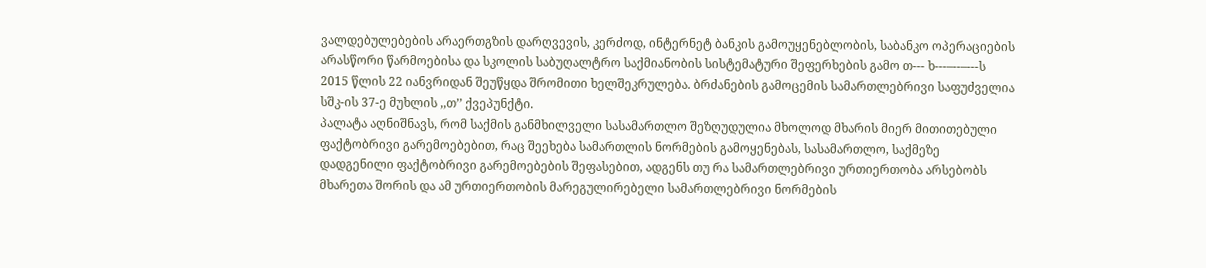ვალდებულებების არაერთგზის დარღვევის, კერძოდ, ინტერნეტ ბანკის გამოუყენებლობის, საბანკო ოპერაციების არასწორი წარმოებისა და სკოლის საბუღალტრო საქმიანობის სისტემატური შეფერხების გამო თ--- ხ---–--–---ს 2015 წლის 22 იანვრიდან შეუწყდა შრომითი ხელშეკრულება. ბრძანების გამოცემის სამართლებრივი საფუძველია სშკ-ის 37-ე მუხლის ,,თ’’ ქვეპუნქტი.
პალატა აღნიშნავს, რომ საქმის განმხილველი სასამართლო შეზღუდულია მხოლოდ მხარის მიერ მითითებული ფაქტობრივი გარემოებებით, რაც შეეხება სამართლის ნორმების გამოყენებას, სასამართლო, საქმეზე დადგენილი ფაქტობრივი გარემოებების შეფასებით, ადგენს თუ რა სამართლებრივი ურთიერთობა არსებობს მხარეთა შორის და ამ ურთიერთობის მარეგულირებელი სამართლებრივი ნორმების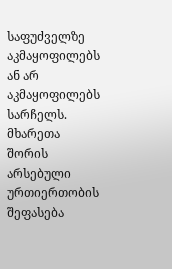საფუძველზე აკმაყოფილებს ან არ აკმაყოფილებს სარჩელს. მხარეთა შორის არსებული ურთიერთობის შეფასება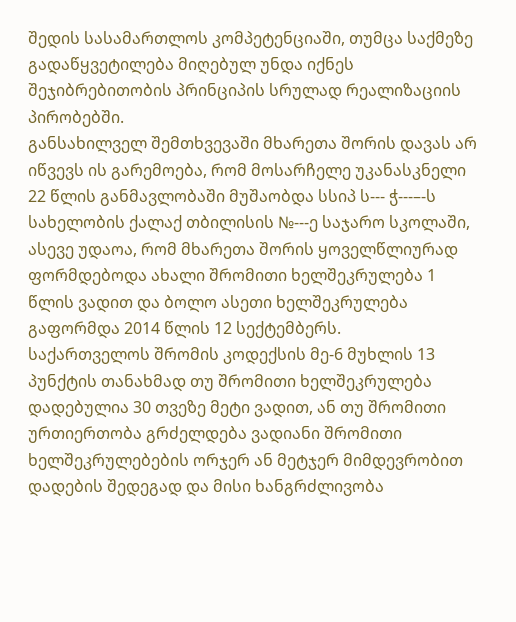შედის სასამართლოს კომპეტენციაში, თუმცა საქმეზე გადაწყვეტილება მიღებულ უნდა იქნეს შეჯიბრებითობის პრინციპის სრულად რეალიზაციის პირობებში.
განსახილველ შემთხვევაში მხარეთა შორის დავას არ იწვევს ის გარემოება, რომ მოსარჩელე უკანასკნელი 22 წლის განმავლობაში მუშაობდა სსიპ ს--- ჭ---–-ს სახელობის ქალაქ თბილისის №---ე საჯარო სკოლაში, ასევე უდაოა, რომ მხარეთა შორის ყოველწლიურად ფორმდებოდა ახალი შრომითი ხელშეკრულება 1 წლის ვადით და ბოლო ასეთი ხელშეკრულება გაფორმდა 2014 წლის 12 სექტემბერს.
საქართველოს შრომის კოდექსის მე-6 მუხლის 13 პუნქტის თანახმად თუ შრომითი ხელშეკრულება დადებულია 30 თვეზე მეტი ვადით, ან თუ შრომითი ურთიერთობა გრძელდება ვადიანი შრომითი ხელშეკრულებების ორჯერ ან მეტჯერ მიმდევრობით დადების შედეგად და მისი ხანგრძლივობა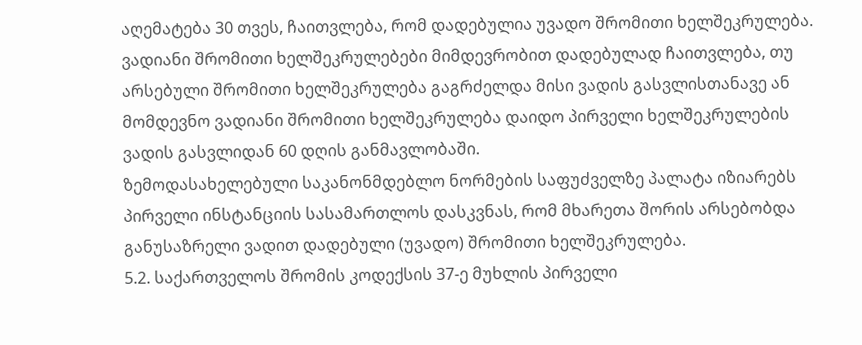აღემატება 30 თვეს, ჩაითვლება, რომ დადებულია უვადო შრომითი ხელშეკრულება. ვადიანი შრომითი ხელშეკრულებები მიმდევრობით დადებულად ჩაითვლება, თუ არსებული შრომითი ხელშეკრულება გაგრძელდა მისი ვადის გასვლისთანავე ან მომდევნო ვადიანი შრომითი ხელშეკრულება დაიდო პირველი ხელშეკრულების ვადის გასვლიდან 60 დღის განმავლობაში.
ზემოდასახელებული საკანონმდებლო ნორმების საფუძველზე პალატა იზიარებს პირველი ინსტანციის სასამართლოს დასკვნას, რომ მხარეთა შორის არსებობდა განუსაზრელი ვადით დადებული (უვადო) შრომითი ხელშეკრულება.
5.2. საქართველოს შრომის კოდექსის 37-ე მუხლის პირველი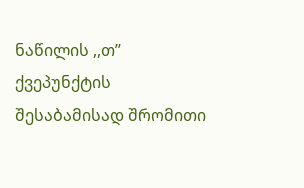ნაწილის ,,თ’’ ქვეპუნქტის შესაბამისად შრომითი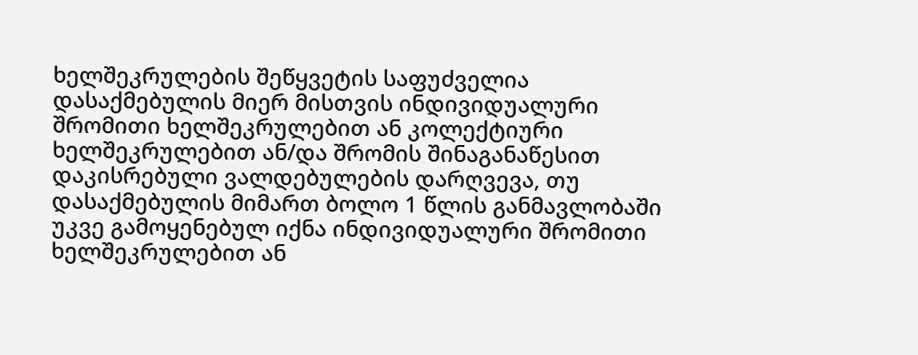ხელშეკრულების შეწყვეტის საფუძველია დასაქმებულის მიერ მისთვის ინდივიდუალური შრომითი ხელშეკრულებით ან კოლექტიური ხელშეკრულებით ან/და შრომის შინაგანაწესით დაკისრებული ვალდებულების დარღვევა, თუ დასაქმებულის მიმართ ბოლო 1 წლის განმავლობაში უკვე გამოყენებულ იქნა ინდივიდუალური შრომითი ხელშეკრულებით ან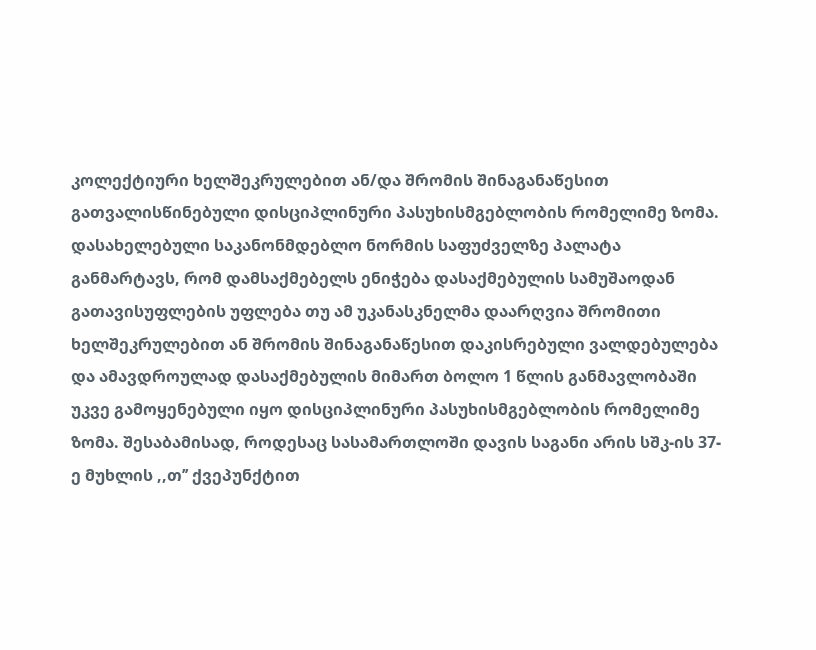კოლექტიური ხელშეკრულებით ან/და შრომის შინაგანაწესით გათვალისწინებული დისციპლინური პასუხისმგებლობის რომელიმე ზომა.
დასახელებული საკანონმდებლო ნორმის საფუძველზე პალატა განმარტავს, რომ დამსაქმებელს ენიჭება დასაქმებულის სამუშაოდან გათავისუფლების უფლება თუ ამ უკანასკნელმა დაარღვია შრომითი ხელშეკრულებით ან შრომის შინაგანაწესით დაკისრებული ვალდებულება და ამავდროულად დასაქმებულის მიმართ ბოლო 1 წლის განმავლობაში უკვე გამოყენებული იყო დისციპლინური პასუხისმგებლობის რომელიმე ზომა. შესაბამისად, როდესაც სასამართლოში დავის საგანი არის სშკ-ის 37-ე მუხლის ,,თ’’ ქვეპუნქტით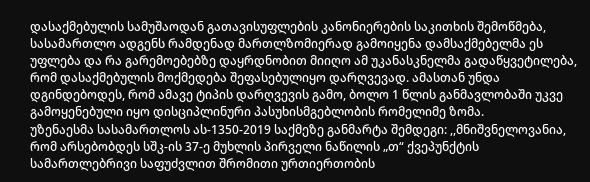დასაქმებულის სამუშაოდან გათავისუფლების კანონიერების საკითხის შემოწმება, სასამართლო ადგენს რამდენად მართლზომიერად გამოიყენა დამსაქმებელმა ეს უფლება და რა გარემოებებზე დაყრდნობით მიიღო ამ უკანასკნელმა გადაწყვეტილება, რომ დასაქმებულის მოქმედება შეფასებულიყო დარღვევად. ამასთან უნდა დგინდებოდეს, რომ ამავე ტიპის დარღვევის გამო, ბოლო 1 წლის განმავლობაში უკვე გამოყენებული იყო დისციპლინური პასუხისმგებლობის რომელიმე ზომა.
უზენაესმა სასამართლოს ას-1350-2019 საქმეზე განმარტა შემდეგი: ,,მნიშვნელოვანია, რომ არსებობდეს სშკ-ის 37-ე მუხლის პირველი ნაწილის „თ“ ქვეპუნქტის სამართლებრივი საფუძვლით შრომითი ურთიერთობის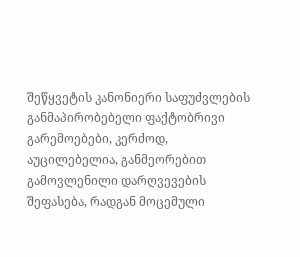შეწყვეტის კანონიერი საფუძვლების განმაპირობებელი ფაქტობრივი გარემოებები, კერძოდ, აუცილებელია, განმეორებით გამოვლენილი დარღვევების შეფასება, რადგან მოცემული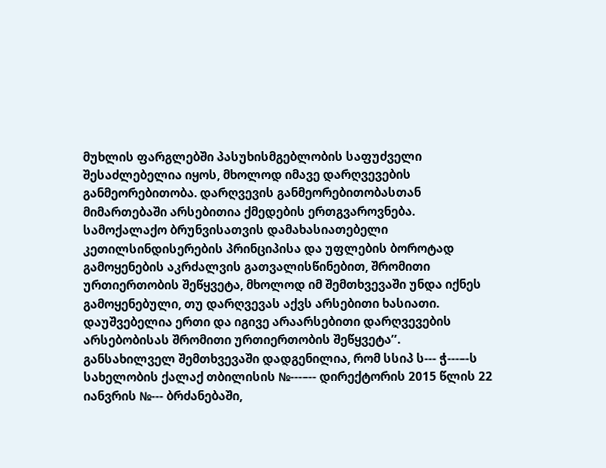მუხლის ფარგლებში პასუხისმგებლობის საფუძველი შესაძლებელია იყოს, მხოლოდ იმავე დარღვევების განმეორებითობა. დარღვევის განმეორებითობასთან მიმართებაში არსებითია ქმედების ერთგვაროვნება. სამოქალაქო ბრუნვისათვის დამახასიათებელი კეთილსინდისერების პრინციპისა და უფლების ბოროტად გამოყენების აკრძალვის გათვალისწინებით, შრომითი ურთიერთობის შეწყვეტა, მხოლოდ იმ შემთხვევაში უნდა იქნეს გამოყენებული, თუ დარღვევას აქვს არსებითი ხასიათი. დაუშვებელია ერთი და იგივე არაარსებითი დარღვევების არსებობისას შრომითი ურთიერთობის შეწყვეტა’’.
განსახილველ შემთხვევაში დადგენილია, რომ სსიპ ს--- ჭ---–-ს სახელობის ქალაქ თბილისის №---–-- დირექტორის 2015 წლის 22 იანვრის №--- ბრძანებაში,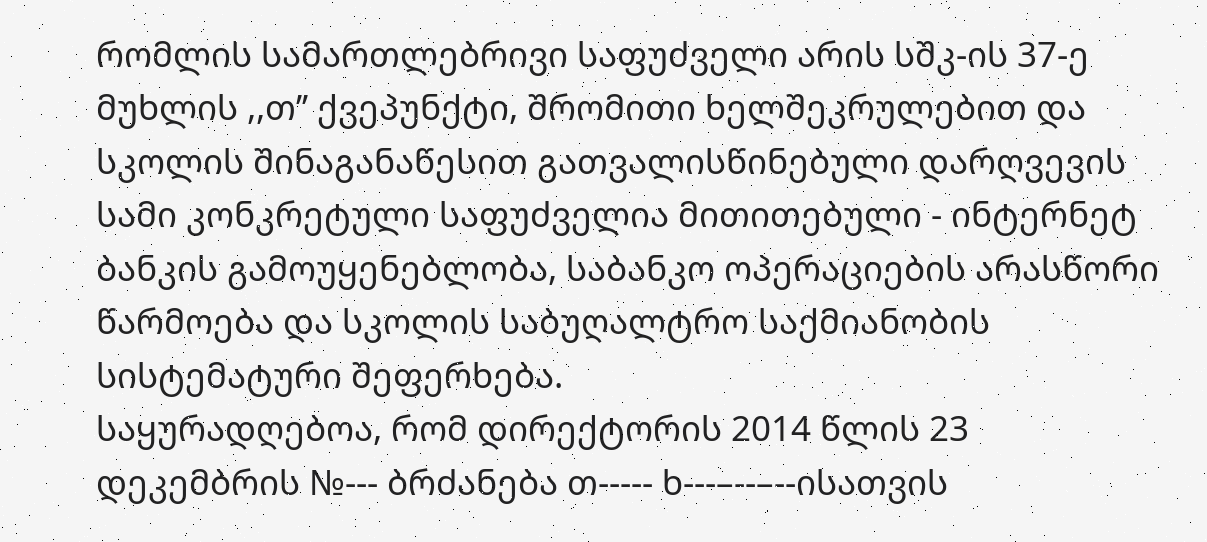რომლის სამართლებრივი საფუძველი არის სშკ-ის 37-ე მუხლის ,,თ’’ ქვეპუნქტი, შრომითი ხელშეკრულებით და სკოლის შინაგანაწესით გათვალისწინებული დარღვევის სამი კონკრეტული საფუძველია მითითებული - ინტერნეტ ბანკის გამოუყენებლობა, საბანკო ოპერაციების არასწორი წარმოება და სკოლის საბუღალტრო საქმიანობის სისტემატური შეფერხება.
საყურადღებოა, რომ დირექტორის 2014 წლის 23 დეკემბრის №--- ბრძანება თ----- ხ---–--–--ისათვის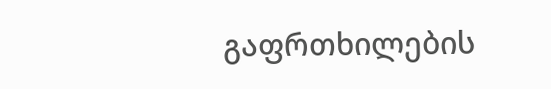გაფრთხილების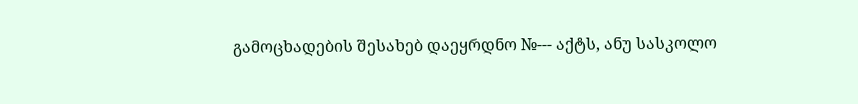გამოცხადების შესახებ დაეყრდნო №--- აქტს, ანუ სასკოლო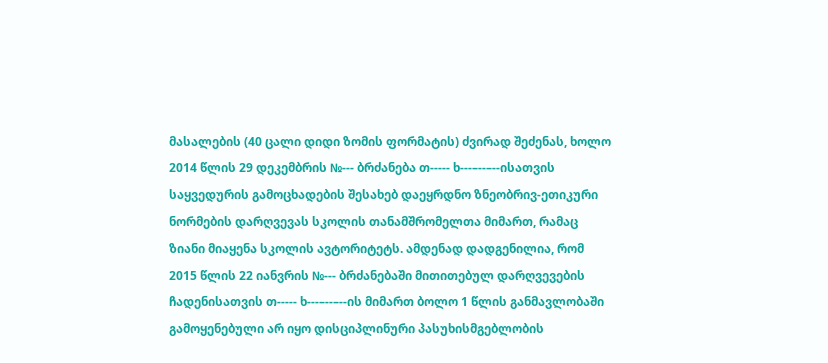მასალების (40 ცალი დიდი ზომის ფორმატის) ძვირად შეძენას, ხოლო 2014 წლის 29 დეკემბრის №--- ბრძანება თ----- ხ---–--–--ისათვის საყვედურის გამოცხადების შესახებ დაეყრდნო ზნეობრივ-ეთიკური ნორმების დარღვევას სკოლის თანამშრომელთა მიმართ, რამაც ზიანი მიაყენა სკოლის ავტორიტეტს. ამდენად დადგენილია, რომ 2015 წლის 22 იანვრის №--- ბრძანებაში მითითებულ დარღვევების ჩადენისათვის თ----- ხ---–--–--ის მიმართ ბოლო 1 წლის განმავლობაში გამოყენებული არ იყო დისციპლინური პასუხისმგებლობის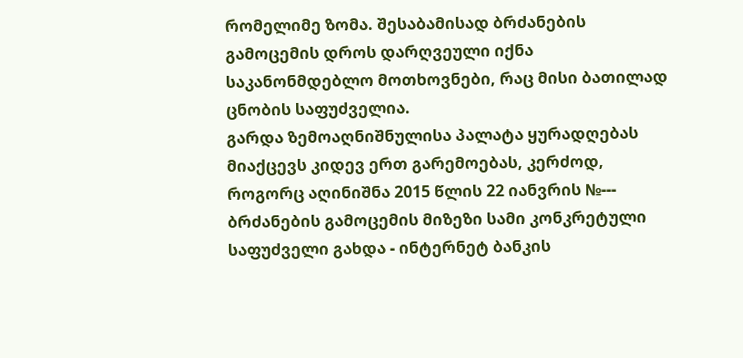რომელიმე ზომა. შესაბამისად ბრძანების გამოცემის დროს დარღვეული იქნა საკანონმდებლო მოთხოვნები, რაც მისი ბათილად ცნობის საფუძველია.
გარდა ზემოაღნიშნულისა პალატა ყურადღებას მიაქცევს კიდევ ერთ გარემოებას, კერძოდ, როგორც აღინიშნა 2015 წლის 22 იანვრის №--- ბრძანების გამოცემის მიზეზი სამი კონკრეტული საფუძველი გახდა - ინტერნეტ ბანკის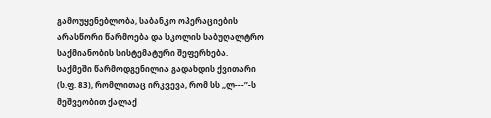გამოუყენებლობა, საბანკო ოპერაციების არასწორი წარმოება და სკოლის საბუღალტრო საქმიანობის სისტემატური შეფერხება.
საქმეში წარმოდგენილია გადახდის ქვითარი (ს.ფ. 83), რომლითაც ირკვევა, რომ სს ,,ლ---’’-ს მეშვეობით ქალაქ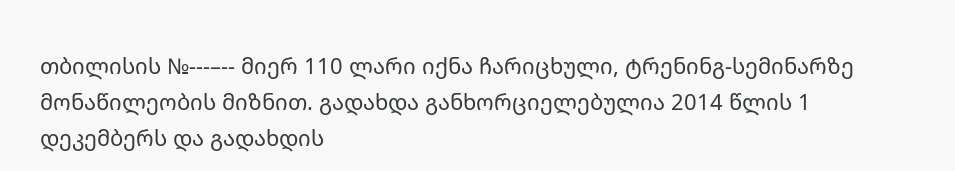თბილისის №---–-- მიერ 110 ლარი იქნა ჩარიცხული, ტრენინგ-სემინარზე მონაწილეობის მიზნით. გადახდა განხორციელებულია 2014 წლის 1 დეკემბერს და გადახდის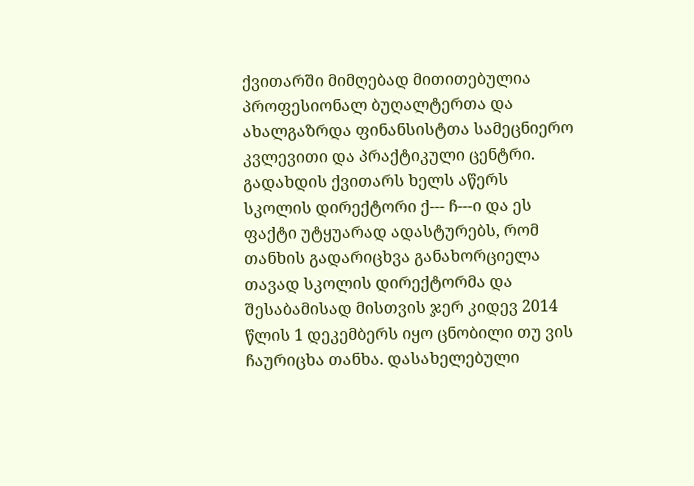ქვითარში მიმღებად მითითებულია პროფესიონალ ბუღალტერთა და ახალგაზრდა ფინანსისტთა სამეცნიერო კვლევითი და პრაქტიკული ცენტრი. გადახდის ქვითარს ხელს აწერს სკოლის დირექტორი ქ--- ჩ---ი და ეს ფაქტი უტყუარად ადასტურებს, რომ თანხის გადარიცხვა განახორციელა თავად სკოლის დირექტორმა და შესაბამისად მისთვის ჯერ კიდევ 2014 წლის 1 დეკემბერს იყო ცნობილი თუ ვის ჩაურიცხა თანხა. დასახელებული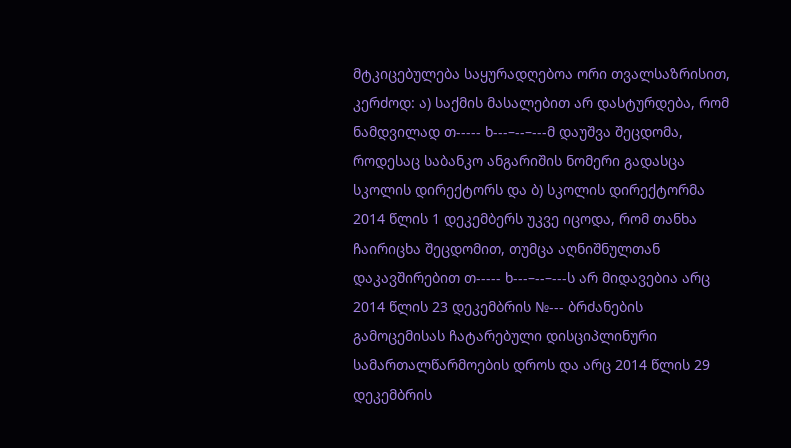მტკიცებულება საყურადღებოა ორი თვალსაზრისით, კერძოდ: ა) საქმის მასალებით არ დასტურდება, რომ ნამდვილად თ----- ხ---–--–---მ დაუშვა შეცდომა, როდესაც საბანკო ანგარიშის ნომერი გადასცა სკოლის დირექტორს და ბ) სკოლის დირექტორმა 2014 წლის 1 დეკემბერს უკვე იცოდა, რომ თანხა ჩაირიცხა შეცდომით, თუმცა აღნიშნულთან დაკავშირებით თ----- ხ---–--–---ს არ მიდავებია არც 2014 წლის 23 დეკემბრის №--- ბრძანების გამოცემისას ჩატარებული დისციპლინური სამართალწარმოების დროს და არც 2014 წლის 29 დეკემბრის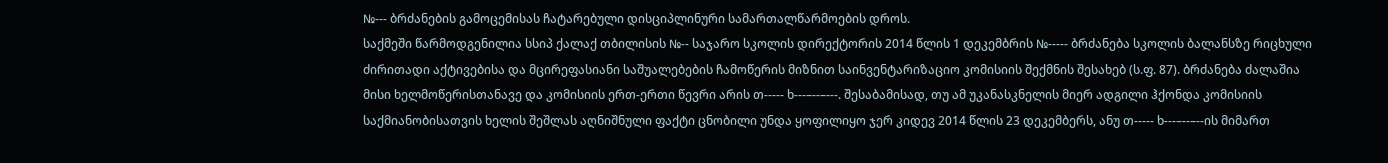№--- ბრძანების გამოცემისას ჩატარებული დისციპლინური სამართალწარმოების დროს.
საქმეში წარმოდგენილია სსიპ ქალაქ თბილისის №-- საჯარო სკოლის დირექტორის 2014 წლის 1 დეკემბრის №----- ბრძანება სკოლის ბალანსზე რიცხული ძირითადი აქტივებისა და მცირეფასიანი საშუალებების ჩამოწერის მიზნით საინვენტარიზაციო კომისიის შექმნის შესახებ (ს.ფ. 87). ბრძანება ძალაშია მისი ხელმოწერისთანავე და კომისიის ერთ-ერთი წევრი არის თ----- ხ---–--–---. შესაბამისად, თუ ამ უკანასკნელის მიერ ადგილი ჰქონდა კომისიის საქმიანობისათვის ხელის შეშლას აღნიშნული ფაქტი ცნობილი უნდა ყოფილიყო ჯერ კიდევ 2014 წლის 23 დეკემბერს, ანუ თ----- ხ---–--–--ის მიმართ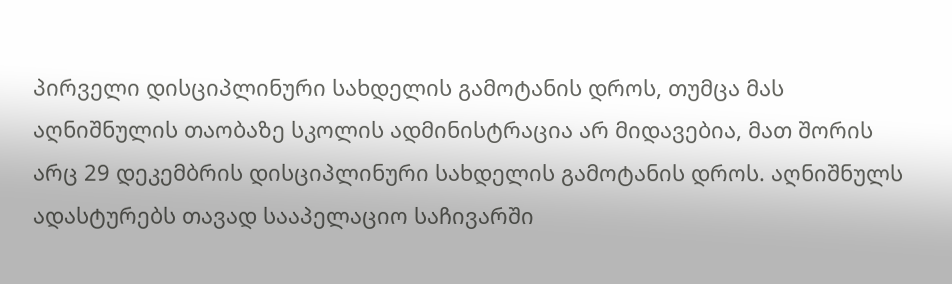პირველი დისციპლინური სახდელის გამოტანის დროს, თუმცა მას აღნიშნულის თაობაზე სკოლის ადმინისტრაცია არ მიდავებია, მათ შორის არც 29 დეკემბრის დისციპლინური სახდელის გამოტანის დროს. აღნიშნულს ადასტურებს თავად სააპელაციო საჩივარში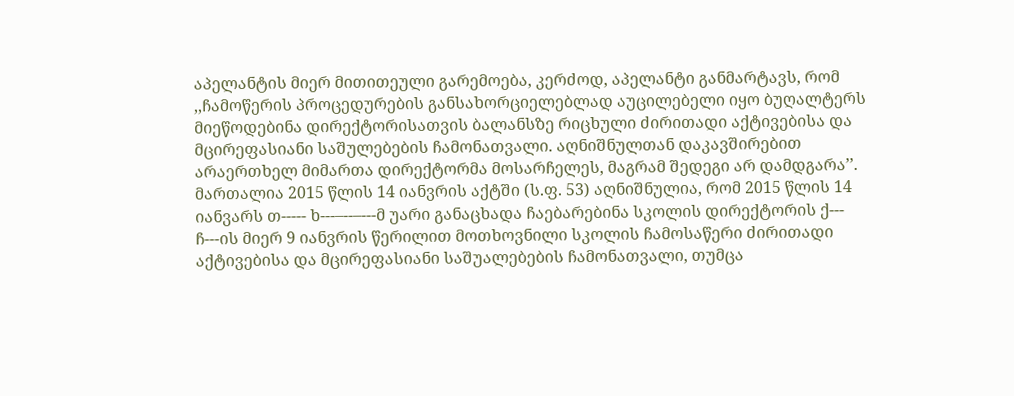აპელანტის მიერ მითითეული გარემოება, კერძოდ, აპელანტი განმარტავს, რომ ,,ჩამოწერის პროცედურების განსახორციელებლად აუცილებელი იყო ბუღალტერს მიეწოდებინა დირექტორისათვის ბალანსზე რიცხული ძირითადი აქტივებისა და მცირეფასიანი საშულებების ჩამონათვალი. აღნიშნულთან დაკავშირებით არაერთხელ მიმართა დირექტორმა მოსარჩელეს, მაგრამ შედეგი არ დამდგარა’’. მართალია 2015 წლის 14 იანვრის აქტში (ს.ფ. 53) აღნიშნულია, რომ 2015 წლის 14 იანვარს თ----- ხ---–--–---მ უარი განაცხადა ჩაებარებინა სკოლის დირექტორის ქ--- ჩ---ის მიერ 9 იანვრის წერილით მოთხოვნილი სკოლის ჩამოსაწერი ძირითადი აქტივებისა და მცირეფასიანი საშუალებების ჩამონათვალი, თუმცა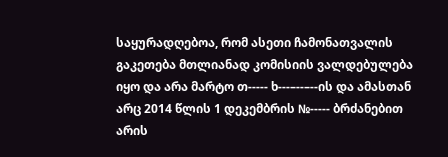საყურადღებოა, რომ ასეთი ჩამონათვალის გაკეთება მთლიანად კომისიის ვალდებულება იყო და არა მარტო თ----- ხ---–--–--ის და ამასთან არც 2014 წლის 1 დეკემბრის №----- ბრძანებით არის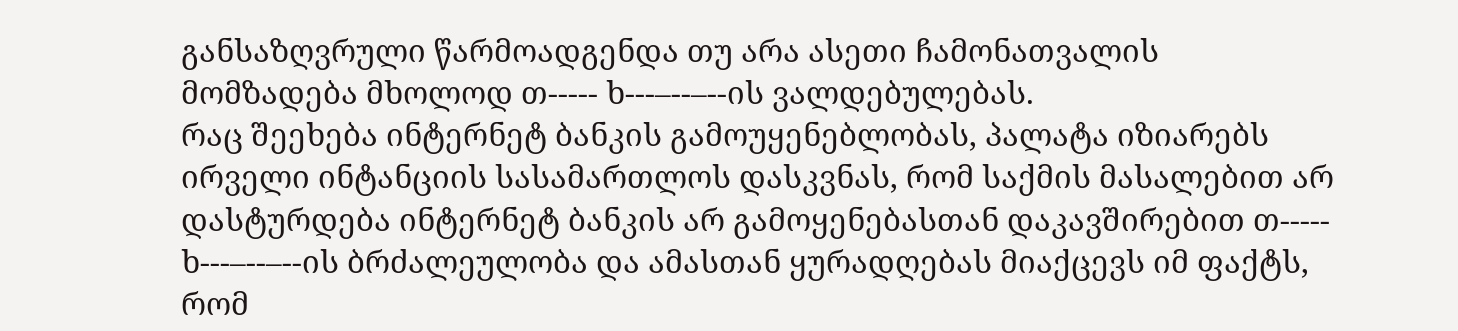განსაზღვრული წარმოადგენდა თუ არა ასეთი ჩამონათვალის მომზადება მხოლოდ თ----- ხ---–--–--ის ვალდებულებას.
რაც შეეხება ინტერნეტ ბანკის გამოუყენებლობას, პალატა იზიარებს ირველი ინტანციის სასამართლოს დასკვნას, რომ საქმის მასალებით არ დასტურდება ინტერნეტ ბანკის არ გამოყენებასთან დაკავშირებით თ----- ხ---–--–--ის ბრძალეულობა და ამასთან ყურადღებას მიაქცევს იმ ფაქტს, რომ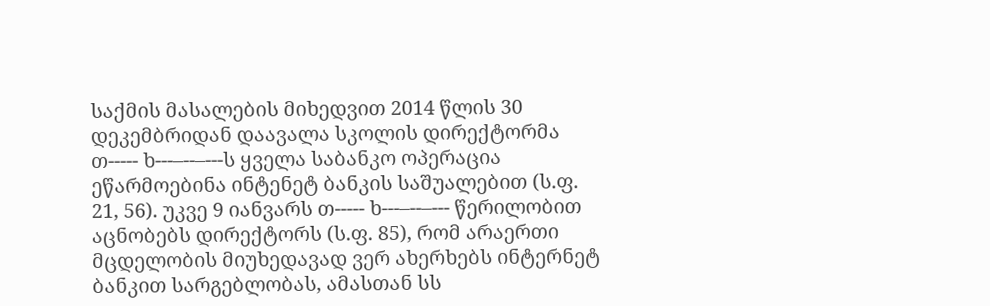საქმის მასალების მიხედვით 2014 წლის 30 დეკემბრიდან დაავალა სკოლის დირექტორმა თ----- ხ---–--–---ს ყველა საბანკო ოპერაცია ეწარმოებინა ინტენეტ ბანკის საშუალებით (ს.ფ. 21, 56). უკვე 9 იანვარს თ----- ხ---–--–--- წერილობით აცნობებს დირექტორს (ს.ფ. 85), რომ არაერთი მცდელობის მიუხედავად ვერ ახერხებს ინტერნეტ ბანკით სარგებლობას, ამასთან სს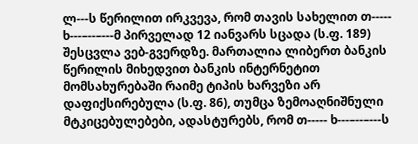ლ---ს წერილით ირკვევა, რომ თავის სახელით თ----- ხ---–--–---მ პირველად 12 იანვარს სცადა (ს.ფ. 189) შესცვლა ვებ-გვერდზე. მართალია ლიბერთ ბანკის წერილის მიხედვით ბანკის ინტერნეტით მომსახურებაში რაიმე ტიპის ხარვეზი არ დაფიქსირებულა (ს.ფ. 86), თუმცა ზემოაღნიშნული მტკიცებულებები, ადასტურებს, რომ თ----- ხ---–--–---ს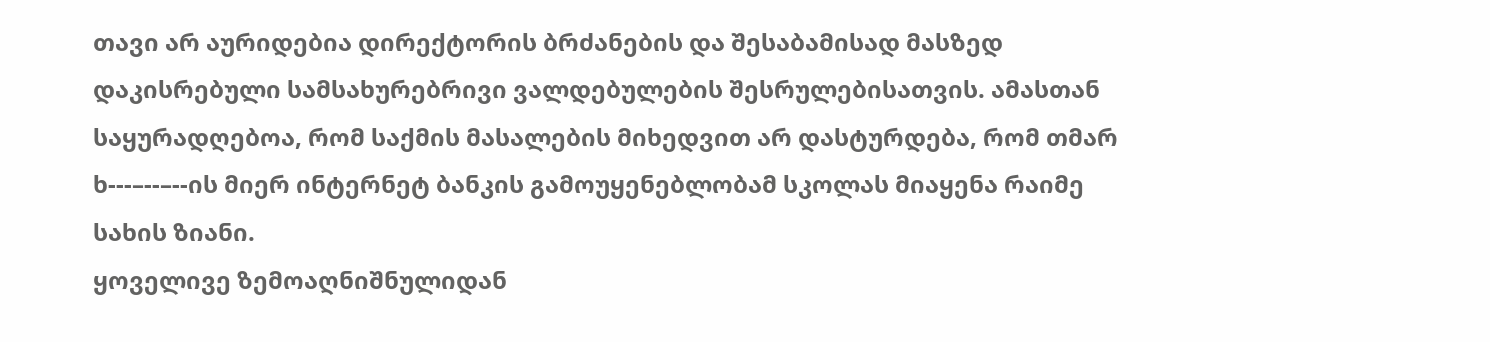თავი არ აურიდებია დირექტორის ბრძანების და შესაბამისად მასზედ დაკისრებული სამსახურებრივი ვალდებულების შესრულებისათვის. ამასთან საყურადღებოა, რომ საქმის მასალების მიხედვით არ დასტურდება, რომ თმარ ხ---–--–--ის მიერ ინტერნეტ ბანკის გამოუყენებლობამ სკოლას მიაყენა რაიმე სახის ზიანი.
ყოველივე ზემოაღნიშნულიდან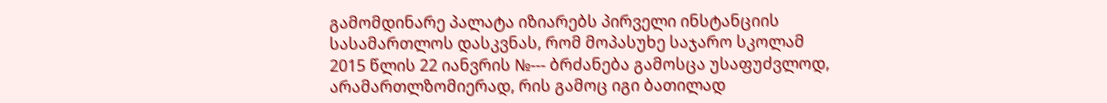გამომდინარე პალატა იზიარებს პირველი ინსტანციის სასამართლოს დასკვნას, რომ მოპასუხე საჯარო სკოლამ 2015 წლის 22 იანვრის №--- ბრძანება გამოსცა უსაფუძვლოდ, არამართლზომიერად, რის გამოც იგი ბათილად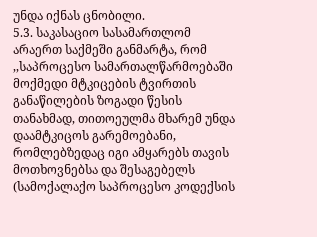უნდა იქნას ცნობილი.
5.3. საკასაციო სასამართლომ არაერთ საქმეში განმარტა, რომ ,,საპროცესო სამართალწარმოებაში მოქმედი მტკიცების ტვირთის განაწილების ზოგადი წესის თანახმად, თითოეულმა მხარემ უნდა დაამტკიცოს გარემოებანი, რომლებზედაც იგი ამყარებს თავის მოთხოვნებსა და შესაგებელს (სამოქალაქო საპროცესო კოდექსის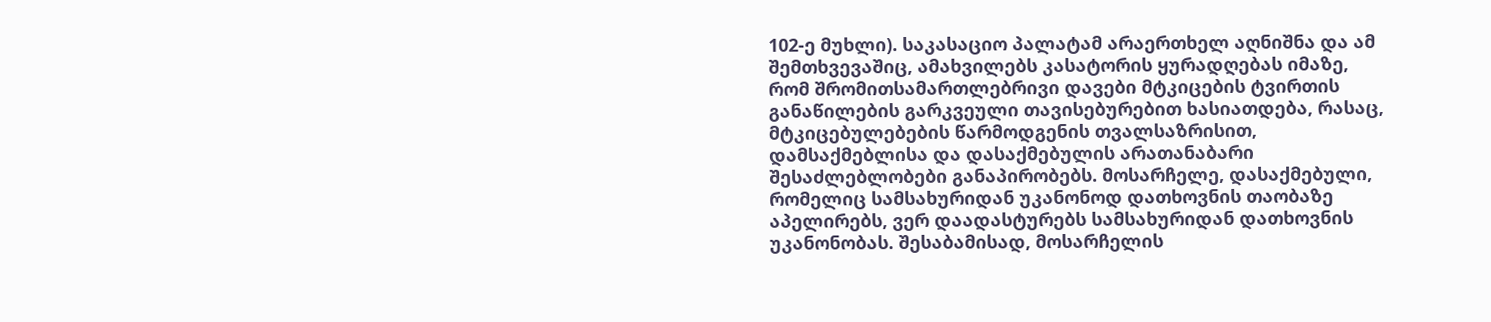102-ე მუხლი). საკასაციო პალატამ არაერთხელ აღნიშნა და ამ შემთხვევაშიც, ამახვილებს კასატორის ყურადღებას იმაზე, რომ შრომითსამართლებრივი დავები მტკიცების ტვირთის განაწილების გარკვეული თავისებურებით ხასიათდება, რასაც, მტკიცებულებების წარმოდგენის თვალსაზრისით, დამსაქმებლისა და დასაქმებულის არათანაბარი შესაძლებლობები განაპირობებს. მოსარჩელე, დასაქმებული, რომელიც სამსახურიდან უკანონოდ დათხოვნის თაობაზე აპელირებს, ვერ დაადასტურებს სამსახურიდან დათხოვნის უკანონობას. შესაბამისად, მოსარჩელის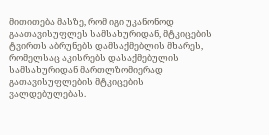მითითება მასზე, რომ იგი უკანონოდ გაათავისუფლეს სამსახურიდან, მტკიცების ტვირთს აბრუნებს დამსაქმებლის მხარეს, რომელსაც აკისრებს დასაქმებულის სამსახურიდან მართლზომიერად გათავისუფლების მტკიცების ვალდებულებას.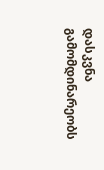დასკვნა გამომდინარეობს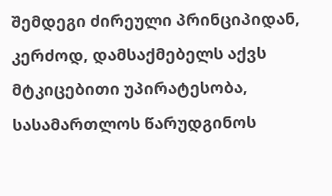შემდეგი ძირეული პრინციპიდან, კერძოდ, დამსაქმებელს აქვს მტკიცებითი უპირატესობა, სასამართლოს წარუდგინოს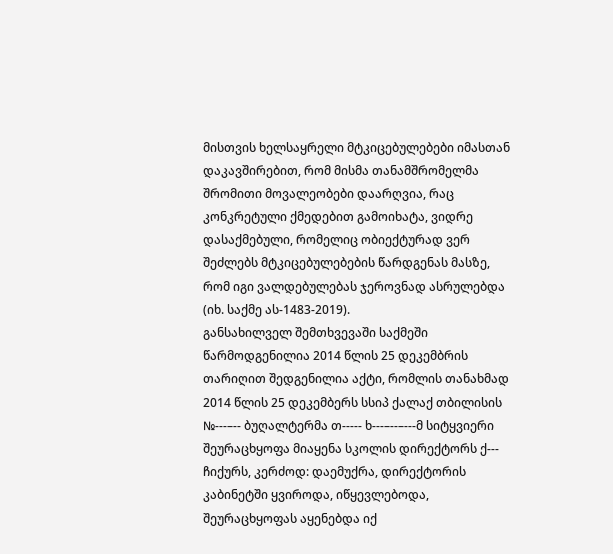მისთვის ხელსაყრელი მტკიცებულებები იმასთან დაკავშირებით, რომ მისმა თანამშრომელმა შრომითი მოვალეობები დაარღვია, რაც კონკრეტული ქმედებით გამოიხატა, ვიდრე დასაქმებული, რომელიც ობიექტურად ვერ შეძლებს მტკიცებულებების წარდგენას მასზე, რომ იგი ვალდებულებას ჯეროვნად ასრულებდა (იხ. საქმე ას-1483-2019).
განსახილველ შემთხვევაში საქმეში წარმოდგენილია 2014 წლის 25 დეკემბრის თარიღით შედგენილია აქტი, რომლის თანახმად 2014 წლის 25 დეკემბერს სსიპ ქალაქ თბილისის №---–-- ბუღალტერმა თ----- ხ---–--–---მ სიტყვიერი შეურაცხყოფა მიაყენა სკოლის დირექტორს ქ--- ჩიქურს, კერძოდ: დაემუქრა, დირექტორის კაბინეტში ყვიროდა, იწყევლებოდა, შეურაცხყოფას აყენებდა იქ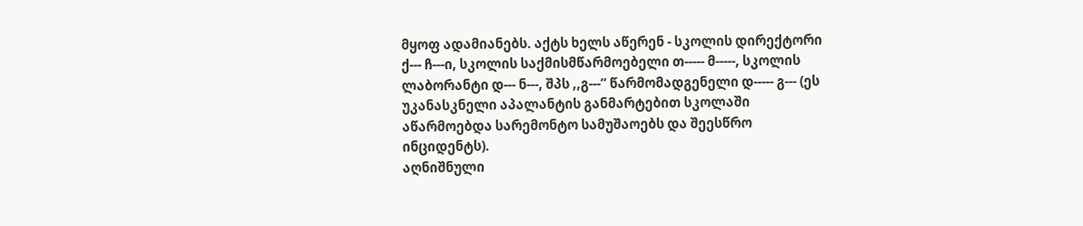მყოფ ადამიანებს. აქტს ხელს აწერენ - სკოლის დირექტორი ქ--- ჩ---ი, სკოლის საქმისმწარმოებელი თ----- მ-----, სკოლის ლაბორანტი დ--- ნ---, შპს ,,გ---’’ წარმომადგენელი დ----- გ--- (ეს უკანასკნელი აპალანტის განმარტებით სკოლაში აწარმოებდა სარემონტო სამუშაოებს და შეესწრო ინციდენტს).
აღნიშნული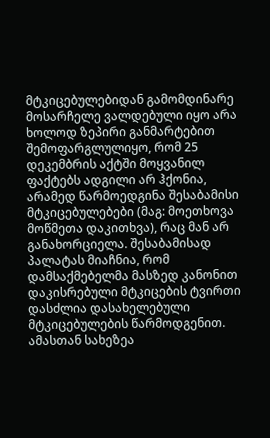მტკიცებულებიდან გამომდინარე მოსარჩელე ვალდებული იყო არა ხოლოდ ზეპირი განმარტებით შემოფარგლულიყო, რომ 25 დეკემბრის აქტში მოყვანილ ფაქტებს ადგილი არ ჰქონია, არამედ წარმოედგინა შესაბამისი მტკიცებულებები (მაგ: მოეთხოვა მოწმეთა დაკითხვა), რაც მან არ განახორციელა. შესაბამისად პალატას მიაჩნია, რომ დამსაქმებელმა მასზედ კანონით დაკისრებული მტკიცების ტვირთი დასძლია დასახელებული მტკიცებულების წარმოდგენით. ამასთან სახეზეა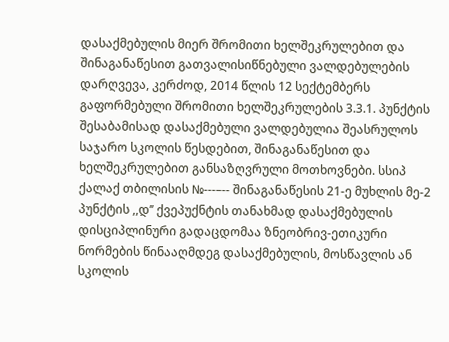დასაქმებულის მიერ შრომითი ხელშეკრულებით და შინაგანაწესით გათვალისიწნებული ვალდებულების დარღვევა, კერძოდ, 2014 წლის 12 სექტემბერს გაფორმებული შრომითი ხელშეკრულების 3.3.1. პუნქტის შესაბამისად დასაქმებული ვალდებულია შეასრულოს საჯარო სკოლის წესდებით, შინაგანაწესით და ხელშეკრულებით განსაზღვრული მოთხოვნები. სსიპ ქალაქ თბილისის №---–-- შინაგანაწესის 21-ე მუხლის მე-2 პუნქტის ,,დ’’ ქვეპუქნტის თანახმად დასაქმებულის დისციპლინური გადაცდომაა ზნეობრივ-ეთიკური ნორმების წინააღმდეგ დასაქმებულის, მოსწავლის ან სკოლის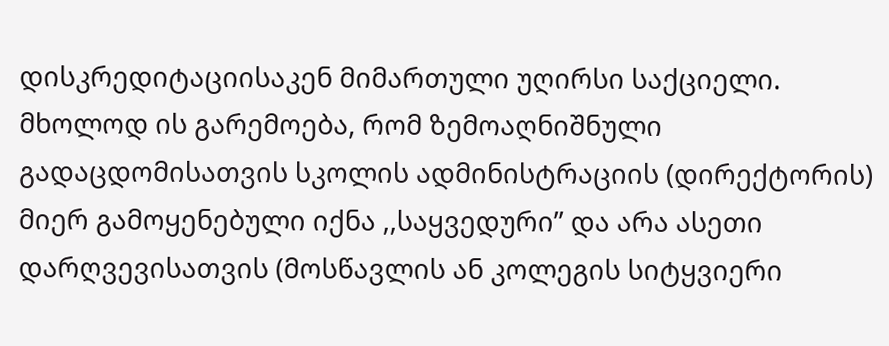დისკრედიტაციისაკენ მიმართული უღირსი საქციელი. მხოლოდ ის გარემოება, რომ ზემოაღნიშნული გადაცდომისათვის სკოლის ადმინისტრაციის (დირექტორის) მიერ გამოყენებული იქნა ,,საყვედური’’ და არა ასეთი დარღვევისათვის (მოსწავლის ან კოლეგის სიტყვიერი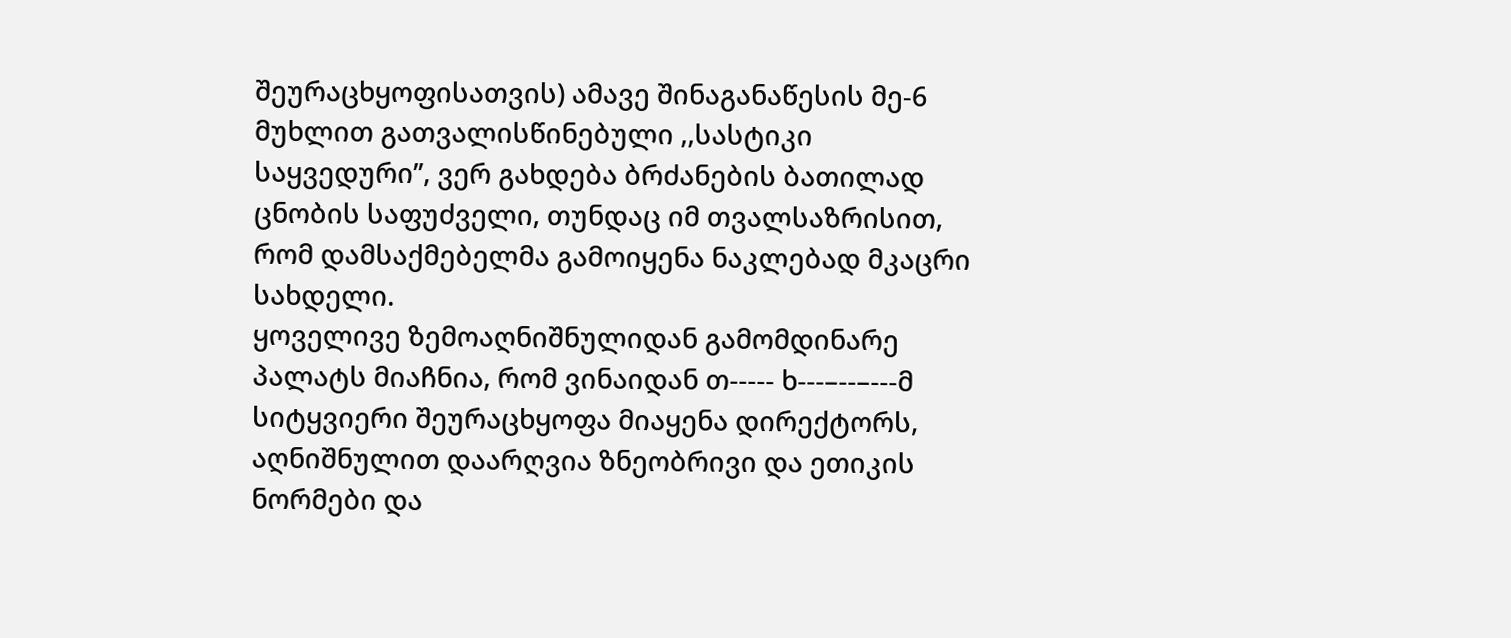შეურაცხყოფისათვის) ამავე შინაგანაწესის მე-6 მუხლით გათვალისწინებული ,,სასტიკი საყვედური’’, ვერ გახდება ბრძანების ბათილად ცნობის საფუძველი, თუნდაც იმ თვალსაზრისით, რომ დამსაქმებელმა გამოიყენა ნაკლებად მკაცრი სახდელი.
ყოველივე ზემოაღნიშნულიდან გამომდინარე პალატს მიაჩნია, რომ ვინაიდან თ----- ხ---–--–---მ სიტყვიერი შეურაცხყოფა მიაყენა დირექტორს, აღნიშნულით დაარღვია ზნეობრივი და ეთიკის ნორმები და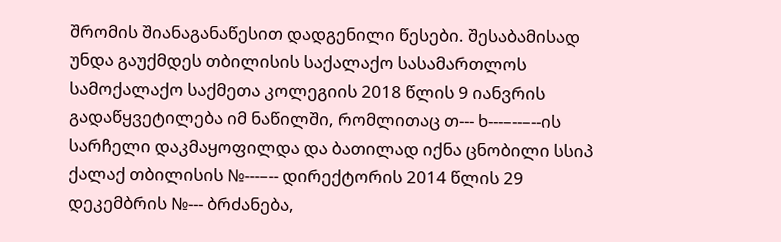შრომის შიანაგანაწესით დადგენილი წესები. შესაბამისად უნდა გაუქმდეს თბილისის საქალაქო სასამართლოს სამოქალაქო საქმეთა კოლეგიის 2018 წლის 9 იანვრის გადაწყვეტილება იმ ნაწილში, რომლითაც თ--- ხ---–--–--ის სარჩელი დაკმაყოფილდა და ბათილად იქნა ცნობილი სსიპ ქალაქ თბილისის №---–-- დირექტორის 2014 წლის 29 დეკემბრის №--- ბრძანება,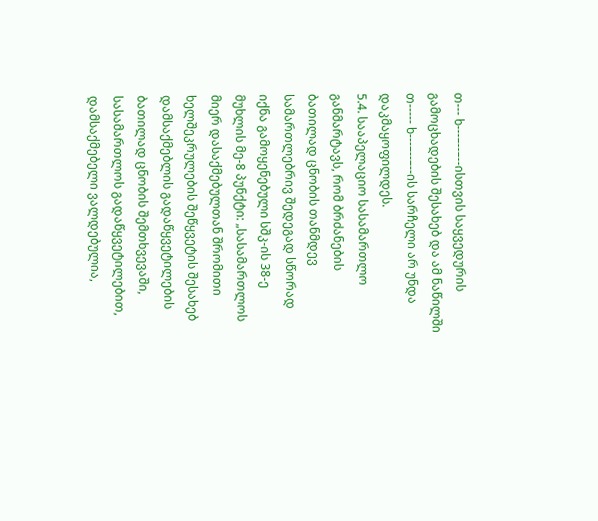თ--- ხ---–--–--ისთვის საყვედურის გამოცხადების შესახებ და ამ ნაწილში თ----- ხ---–--–--ის სარჩელი არ უნდა დაკმაყოფილდეს.
5.4. სააპელაციო სასამართლო განმარტავს, რომ ბრძანების ბათილად ცნობის თანმდევ სამართლებრივ შედეგად სწორად იქნა გამოყენებული სშკ-ის 38-ე მუხლის მე-8 პუნქტი: „სასამართლოს მიერ დასაქმებულთან შრომითი ხელშეკრულების შეწყვეტის შესახებ დამსაქმებლის გადაწყვეტილების ბათილად ცნობის შემთხვევაში, სასამართლოს გადაწყვეტილებით, დამსაქმებელი ვალდებულია,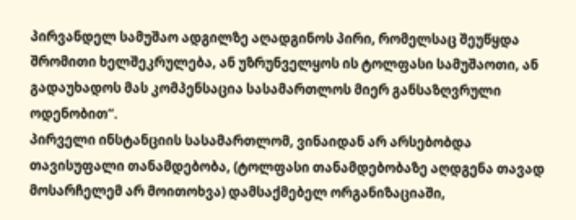პირვანდელ სამუშაო ადგილზე აღადგინოს პირი, რომელსაც შეუწყდა შრომითი ხელშეკრულება, ან უზრუნველყოს ის ტოლფასი სამუშაოთი, ან გადაუხადოს მას კომპენსაცია სასამართლოს მიერ განსაზღვრული ოდენობით“.
პირველი ინსტანციის სასამართლომ, ვინაიდან არ არსებობდა თავისუფალი თანამდებობა, (ტოლფასი თანამდებობაზე აღდგენა თავად მოსარჩელემ არ მოითოხვა) დამსაქმებელ ორგანიზაციაში,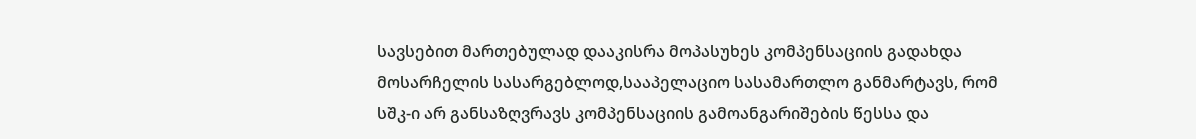სავსებით მართებულად დააკისრა მოპასუხეს კომპენსაციის გადახდა მოსარჩელის სასარგებლოდ,სააპელაციო სასამართლო განმარტავს, რომ სშკ-ი არ განსაზღვრავს კომპენსაციის გამოანგარიშების წესსა და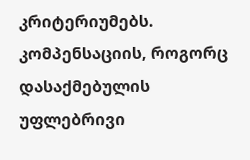კრიტერიუმებს. კომპენსაციის, როგორც დასაქმებულის უფლებრივი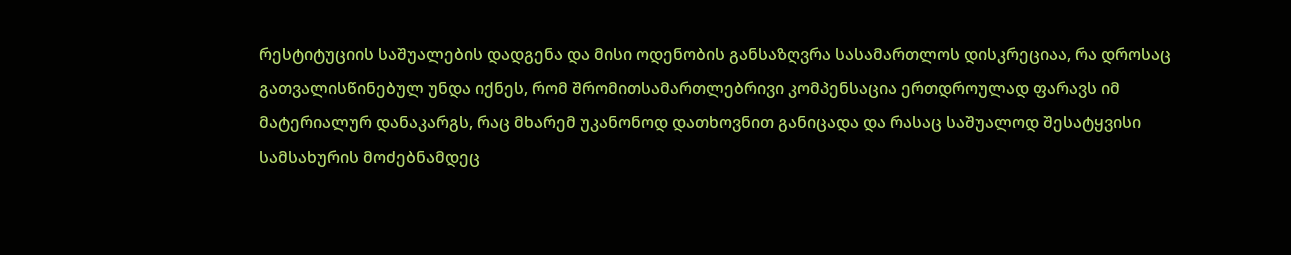რესტიტუციის საშუალების დადგენა და მისი ოდენობის განსაზღვრა სასამართლოს დისკრეციაა, რა დროსაც გათვალისწინებულ უნდა იქნეს, რომ შრომითსამართლებრივი კომპენსაცია ერთდროულად ფარავს იმ მატერიალურ დანაკარგს, რაც მხარემ უკანონოდ დათხოვნით განიცადა და რასაც საშუალოდ შესატყვისი სამსახურის მოძებნამდეც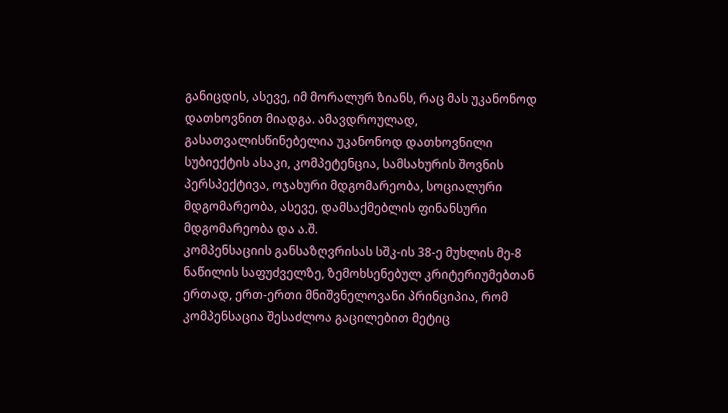განიცდის, ასევე, იმ მორალურ ზიანს, რაც მას უკანონოდ დათხოვნით მიადგა. ამავდროულად, გასათვალისწინებელია უკანონოდ დათხოვნილი სუბიექტის ასაკი, კომპეტენცია, სამსახურის შოვნის პერსპექტივა, ოჯახური მდგომარეობა, სოციალური მდგომარეობა, ასევე, დამსაქმებლის ფინანსური მდგომარეობა და ა.შ.
კომპენსაციის განსაზღვრისას სშკ-ის 38-ე მუხლის მე-8 ნაწილის საფუძველზე, ზემოხსენებულ კრიტერიუმებთან ერთად, ერთ-ერთი მნიშვნელოვანი პრინციპია, რომ კომპენსაცია შესაძლოა გაცილებით მეტიც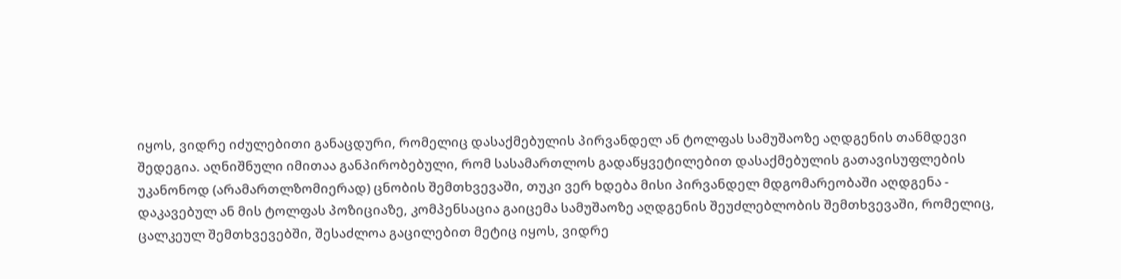იყოს, ვიდრე იძულებითი განაცდური, რომელიც დასაქმებულის პირვანდელ ან ტოლფას სამუშაოზე აღდგენის თანმდევი შედეგია. აღნიშნული იმითაა განპირობებული, რომ სასამართლოს გადაწყვეტილებით დასაქმებულის გათავისუფლების უკანონოდ (არამართლზომიერად) ცნობის შემთხვევაში, თუკი ვერ ხდება მისი პირვანდელ მდგომარეობაში აღდგენა - დაკავებულ ან მის ტოლფას პოზიციაზე, კომპენსაცია გაიცემა სამუშაოზე აღდგენის შეუძლებლობის შემთხვევაში, რომელიც, ცალკეულ შემთხვევებში, შესაძლოა გაცილებით მეტიც იყოს, ვიდრე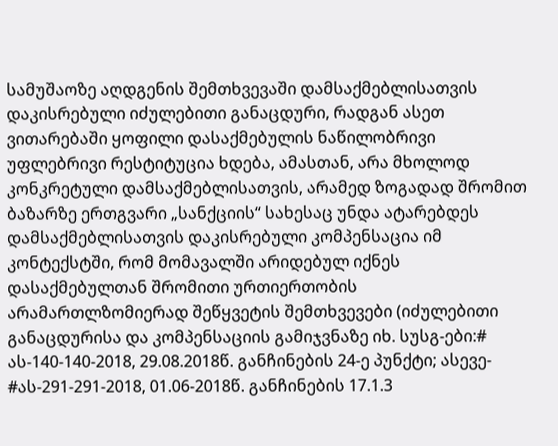სამუშაოზე აღდგენის შემთხვევაში დამსაქმებლისათვის დაკისრებული იძულებითი განაცდური, რადგან ასეთ ვითარებაში ყოფილი დასაქმებულის ნაწილობრივი უფლებრივი რესტიტუცია ხდება, ამასთან, არა მხოლოდ კონკრეტული დამსაქმებლისათვის, არამედ ზოგადად შრომით ბაზარზე ერთგვარი „სანქციის“ სახესაც უნდა ატარებდეს დამსაქმებლისათვის დაკისრებული კომპენსაცია იმ კონტექსტში, რომ მომავალში არიდებულ იქნეს დასაქმებულთან შრომითი ურთიერთობის არამართლზომიერად შეწყვეტის შემთხვევები (იძულებითი განაცდურისა და კომპენსაციის გამიჯვნაზე იხ. სუსგ-ები:# ას-140-140-2018, 29.08.2018წ. განჩინების 24-ე პუნქტი; ასევე- #ას-291-291-2018, 01.06-2018წ. განჩინების 17.1.3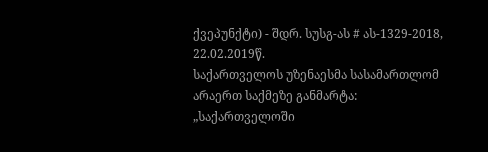ქვეპუნქტი) - შდრ. სუსგ-ას # ას-1329-2018, 22.02.2019წ.
საქართველოს უზენაესმა სასამართლომ არაერთ საქმეზე განმარტა: „საქართველოში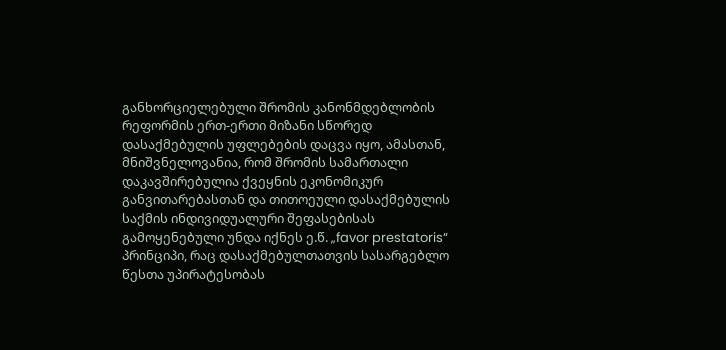განხორციელებული შრომის კანონმდებლობის რეფორმის ერთ-ერთი მიზანი სწორედ დასაქმებულის უფლებების დაცვა იყო, ამასთან, მნიშვნელოვანია, რომ შრომის სამართალი დაკავშირებულია ქვეყნის ეკონომიკურ განვითარებასთან და თითოეული დასაქმებულის საქმის ინდივიდუალური შეფასებისას გამოყენებული უნდა იქნეს ე.წ. „favor prestatoris“ პრინციპი, რაც დასაქმებულთათვის სასარგებლო წესთა უპირატესობას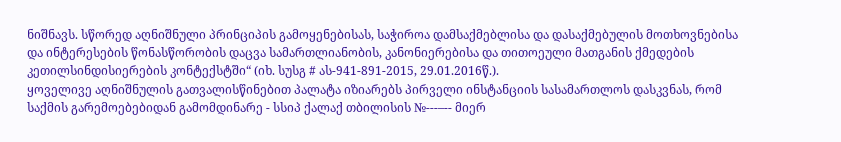ნიშნავს. სწორედ აღნიშნული პრინციპის გამოყენებისას, საჭიროა დამსაქმებლისა და დასაქმებულის მოთხოვნებისა და ინტერესების წონასწორობის დაცვა სამართლიანობის, კანონიერებისა და თითოეული მათგანის ქმედების კეთილსინდისიერების კონტექსტში“ (იხ. სუსგ # ას-941-891-2015, 29.01.2016წ.).
ყოველივე აღნიშნულის გათვალისწინებით პალატა იზიარებს პირველი ინსტანციის სასამართლოს დასკვნას, რომ საქმის გარემოებებიდან გამომდინარე - სსიპ ქალაქ თბილისის №---–-- მიერ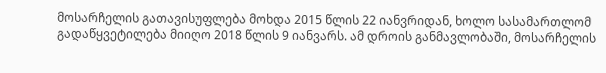მოსარჩელის გათავისუფლება მოხდა 2015 წლის 22 იანვრიდან, ხოლო სასამართლომ გადაწყვეტილება მიიღო 2018 წლის 9 იანვარს. ამ დროის განმავლობაში, მოსარჩელის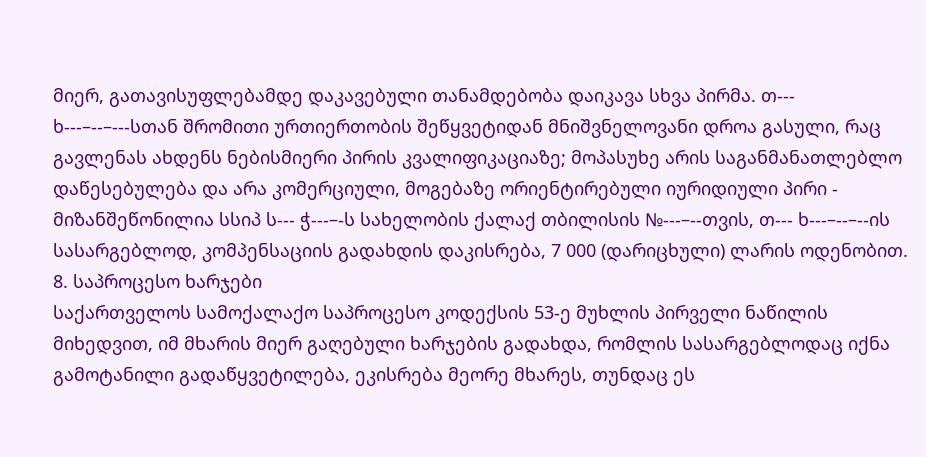მიერ, გათავისუფლებამდე დაკავებული თანამდებობა დაიკავა სხვა პირმა. თ--- ხ---–--–---სთან შრომითი ურთიერთობის შეწყვეტიდან მნიშვნელოვანი დროა გასული, რაც გავლენას ახდენს ნებისმიერი პირის კვალიფიკაციაზე; მოპასუხე არის საგანმანათლებლო დაწესებულება და არა კომერციული, მოგებაზე ორიენტირებული იურიდიული პირი - მიზანშეწონილია სსიპ ს--- ჭ---–-ს სახელობის ქალაქ თბილისის №---–--თვის, თ--- ხ---–--–--ის სასარგებლოდ, კომპენსაციის გადახდის დაკისრება, 7 000 (დარიცხული) ლარის ოდენობით.
8. საპროცესო ხარჯები
საქართველოს სამოქალაქო საპროცესო კოდექსის 53-ე მუხლის პირველი ნაწილის მიხედვით, იმ მხარის მიერ გაღებული ხარჯების გადახდა, რომლის სასარგებლოდაც იქნა გამოტანილი გადაწყვეტილება, ეკისრება მეორე მხარეს, თუნდაც ეს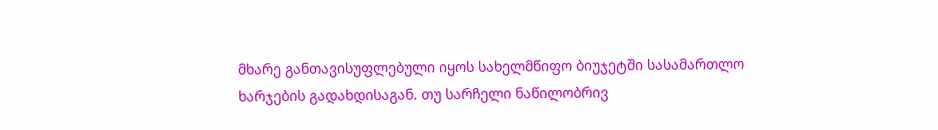მხარე განთავისუფლებული იყოს სახელმწიფო ბიუჯეტში სასამართლო ხარჯების გადახდისაგან. თუ სარჩელი ნაწილობრივ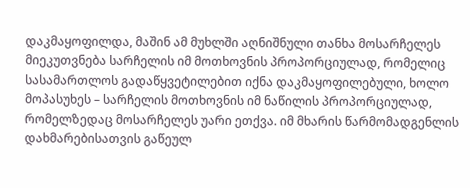დაკმაყოფილდა, მაშინ ამ მუხლში აღნიშნული თანხა მოსარჩელეს მიეკუთვნება სარჩელის იმ მოთხოვნის პროპორციულად, რომელიც სასამართლოს გადაწყვეტილებით იქნა დაკმაყოფილებული, ხოლო მოპასუხეს – სარჩელის მოთხოვნის იმ ნაწილის პროპორციულად, რომელზედაც მოსარჩელეს უარი ეთქვა. იმ მხარის წარმომადგენლის დახმარებისათვის გაწეულ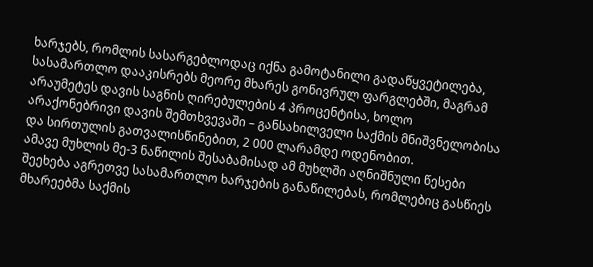ხარჯებს, რომლის სასარგებლოდაც იქნა გამოტანილი გადაწყვეტილება, სასამართლო დააკისრებს მეორე მხარეს გონივრულ ფარგლებში, მაგრამ არაუმეტეს დავის საგნის ღირებულების 4 პროცენტისა, ხოლო არაქონებრივი დავის შემთხვევაში – განსახილველი საქმის მნიშვნელობისა და სირთულის გათვალისწინებით, 2 000 ლარამდე ოდენობით.
ამავე მუხლის მე-3 ნაწილის შესაბამისად ამ მუხლში აღნიშნული წესები შეეხება აგრეთვე სასამართლო ხარჯების განაწილებას, რომლებიც გასწიეს მხარეებმა საქმის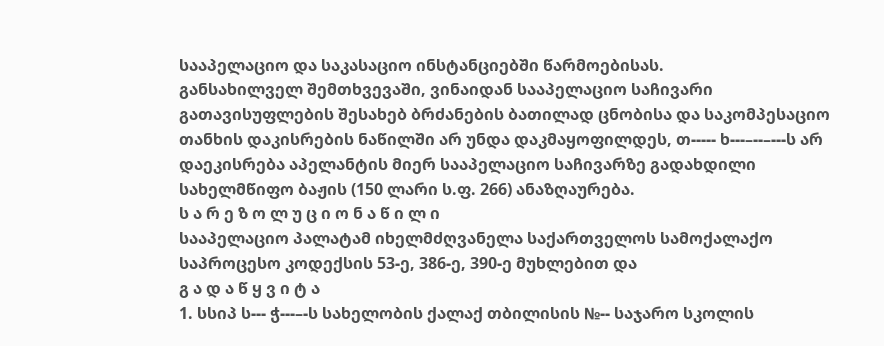სააპელაციო და საკასაციო ინსტანციებში წარმოებისას.
განსახილველ შემთხვევაში, ვინაიდან სააპელაციო საჩივარი გათავისუფლების შესახებ ბრძანების ბათილად ცნობისა და საკომპესაციო თანხის დაკისრების ნაწილში არ უნდა დაკმაყოფილდეს, თ----- ხ---–--–---ს არ დაეკისრება აპელანტის მიერ სააპელაციო საჩივარზე გადახდილი სახელმწიფო ბაჟის (150 ლარი ს.ფ. 266) ანაზღაურება.
ს ა რ ე ზ ო ლ უ ც ი ო ნ ა წ ი ლ ი
სააპელაციო პალატამ იხელმძღვანელა საქართველოს სამოქალაქო საპროცესო კოდექსის 53-ე, 386-ე, 390-ე მუხლებით და
გ ა დ ა წ ყ ვ ი ტ ა
1. სსიპ ს--- ჭ---–-ს სახელობის ქალაქ თბილისის №-- საჯარო სკოლის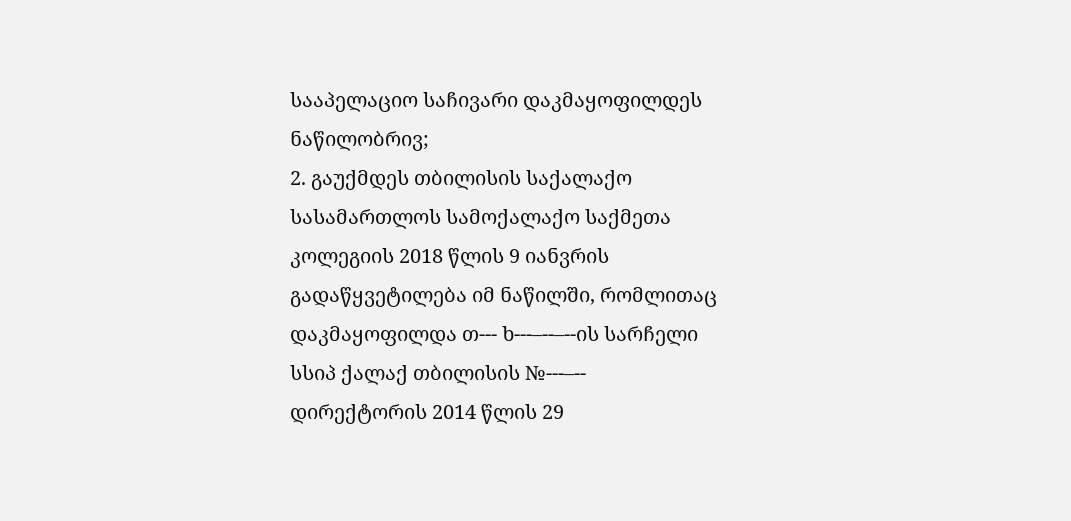სააპელაციო საჩივარი დაკმაყოფილდეს ნაწილობრივ;
2. გაუქმდეს თბილისის საქალაქო სასამართლოს სამოქალაქო საქმეთა კოლეგიის 2018 წლის 9 იანვრის გადაწყვეტილება იმ ნაწილში, რომლითაც დაკმაყოფილდა თ--- ხ---–--–--ის სარჩელი სსიპ ქალაქ თბილისის №---–-- დირექტორის 2014 წლის 29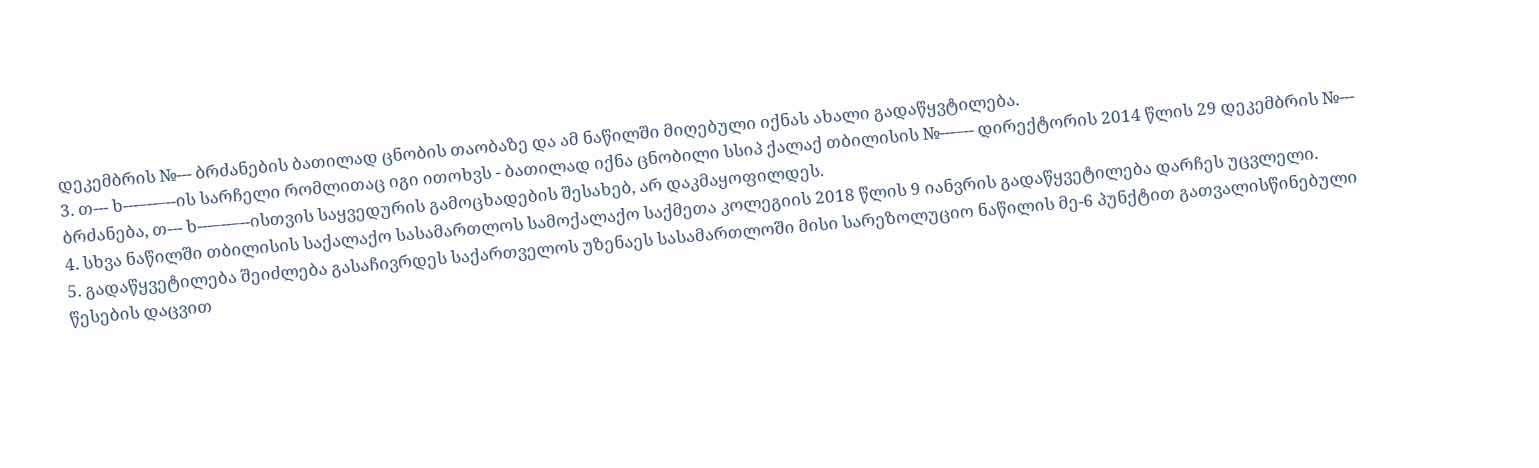დეკემბრის №--- ბრძანების ბათილად ცნობის თაობაზე და ამ ნაწილში მიღებული იქნას ახალი გადაწყვტილება.
3. თ--- ხ---–--–--ის სარჩელი რომლითაც იგი ითოხვს - ბათილად იქნა ცნობილი სსიპ ქალაქ თბილისის №---–-- დირექტორის 2014 წლის 29 დეკემბრის №--- ბრძანება, თ--- ხ---–--–--ისთვის საყვედურის გამოცხადების შესახებ, არ დაკმაყოფილდეს.
4. სხვა ნაწილში თბილისის საქალაქო სასამართლოს სამოქალაქო საქმეთა კოლეგიის 2018 წლის 9 იანვრის გადაწყვეტილება დარჩეს უცვლელი.
5. გადაწყვეტილება შეიძლება გასაჩივრდეს საქართველოს უზენაეს სასამართლოში მისი სარეზოლუციო ნაწილის მე-6 პუნქტით გათვალისწინებული წესების დაცვით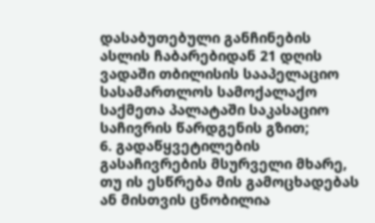დასაბუთებული განჩინების ასლის ჩაბარებიდან 21 დღის ვადაში თბილისის სააპელაციო სასამართლოს სამოქალაქო საქმეთა პალატაში საკასაციო საჩივრის წარდგენის გზით;
6. გადაწყვეტილების გასაჩივრების მსურველი მხარე, თუ ის ესწრება მის გამოცხადებას ან მისთვის ცნობილია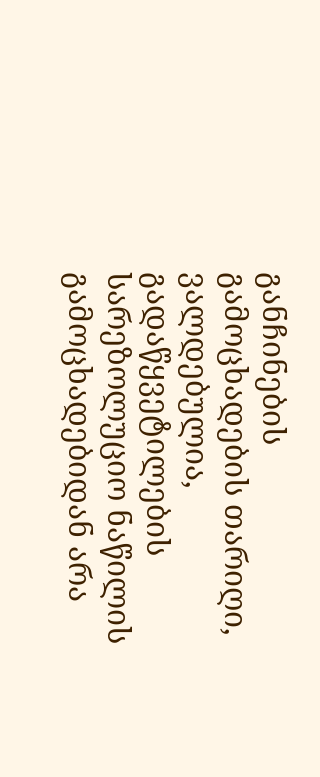განჩინების გამოცხადების თარიღი, ვალდებულია, გადაწყვეტილების სარეზოლუციო ნაწილის გამოცხადებიდან არა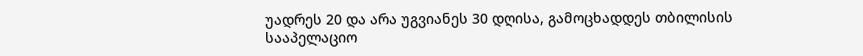უადრეს 20 და არა უგვიანეს 30 დღისა, გამოცხადდეს თბილისის სააპელაციო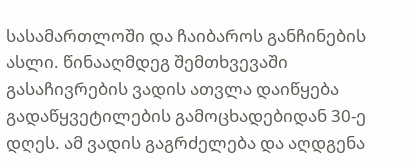სასამართლოში და ჩაიბაროს განჩინების ასლი. წინააღმდეგ შემთხვევაში გასაჩივრების ვადის ათვლა დაიწყება გადაწყვეტილების გამოცხადებიდან 30-ე დღეს. ამ ვადის გაგრძელება და აღდგენა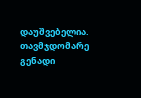დაუშვებელია.
თავმჯდომარე გენადი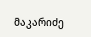მაკარიძე